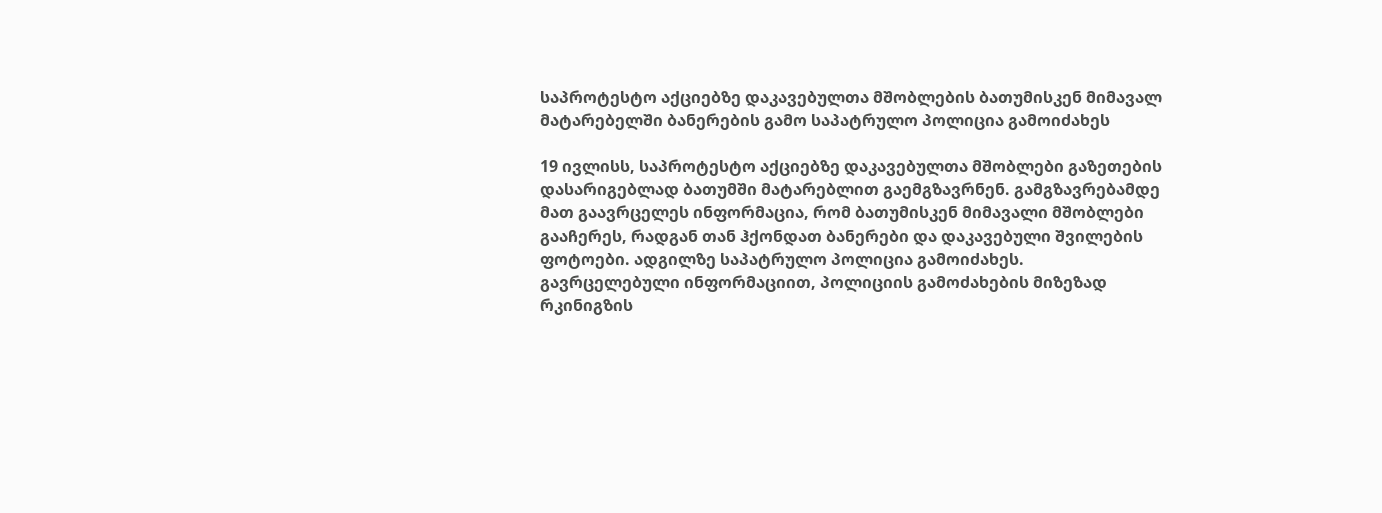საპროტესტო აქციებზე დაკავებულთა მშობლების ბათუმისკენ მიმავალ მატარებელში ბანერების გამო საპატრულო პოლიცია გამოიძახეს

19 ივლისს, საპროტესტო აქციებზე დაკავებულთა მშობლები გაზეთების დასარიგებლად ბათუმში მატარებლით გაემგზავრნენ. გამგზავრებამდე მათ გაავრცელეს ინფორმაცია, რომ ბათუმისკენ მიმავალი მშობლები გააჩერეს, რადგან თან ჰქონდათ ბანერები და დაკავებული შვილების ფოტოები. ადგილზე საპატრულო პოლიცია გამოიძახეს. გავრცელებული ინფორმაციით, პოლიციის გამოძახების მიზეზად რკინიგზის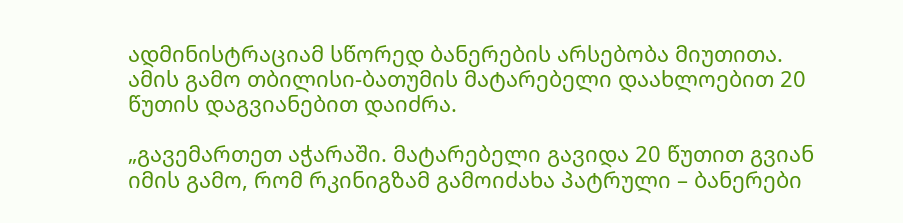ადმინისტრაციამ სწორედ ბანერების არსებობა მიუთითა. ამის გამო თბილისი-ბათუმის მატარებელი დაახლოებით 20 წუთის დაგვიანებით დაიძრა.

„გავემართეთ აჭარაში. მატარებელი გავიდა 20 წუთით გვიან იმის გამო, რომ რკინიგზამ გამოიძახა პატრული – ბანერები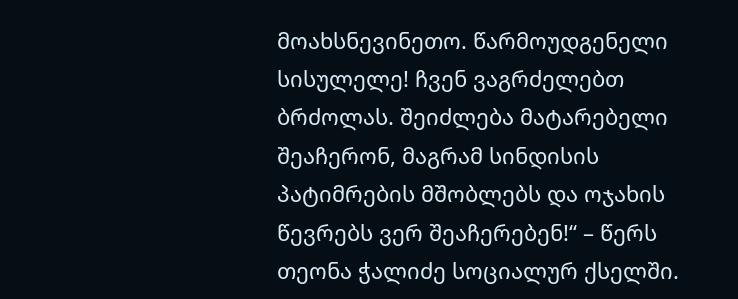მოახსნევინეთო. წარმოუდგენელი სისულელე! ჩვენ ვაგრძელებთ ბრძოლას. შეიძლება მატარებელი შეაჩერონ, მაგრამ სინდისის პატიმრების მშობლებს და ოჯახის წევრებს ვერ შეაჩერებენ!“ – წერს თეონა ჭალიძე სოციალურ ქსელში.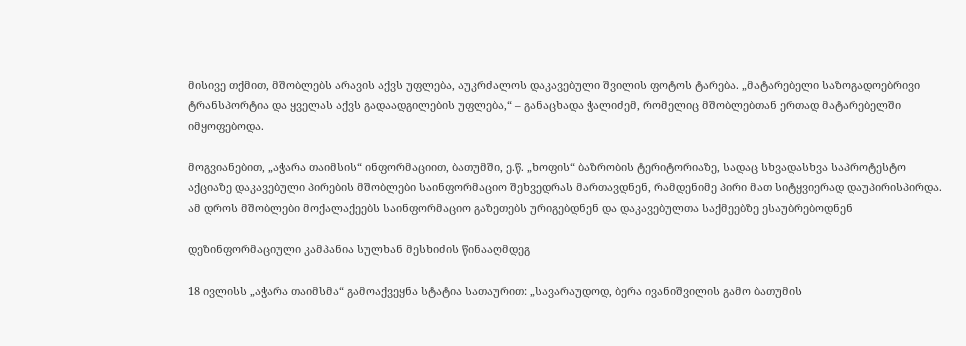მისივე თქმით, მშობლებს არავის აქვს უფლება, აუკრძალოს დაკავებული შვილის ფოტოს ტარება. „მატარებელი საზოგადოებრივი ტრანსპორტია და ყველას აქვს გადაადგილების უფლება,“ – განაცხადა ჭალიძემ, რომელიც მშობლებთან ერთად მატარებელში იმყოფებოდა.

მოგვიანებით, „აჭარა თაიმსის“ ინფორმაციით, ბათუმში, ე.წ. „ხოფის“ ბაზრობის ტერიტორიაზე, სადაც სხვადასხვა საპროტესტო აქციაზე დაკავებული პირების მშობლები საინფორმაციო შეხვედრას მართავდნენ, რამდენიმე პირი მათ სიტყვიერად დაუპირისპირდა. ამ დროს მშობლები მოქალაქეებს საინფორმაციო გაზეთებს ურიგებდნენ და დაკავებულთა საქმეებზე ესაუბრებოდნენ

დეზინფორმაციული კამპანია სულხან მესხიძის წინააღმდეგ

18 ივლისს „აჭარა თაიმსმა“ გამოაქვეყნა სტატია სათაურით: „სავარაუდოდ, ბერა ივანიშვილის გამო ბათუმის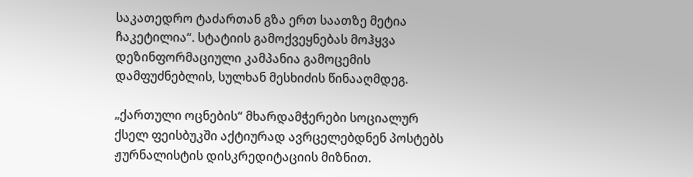საკათედრო ტაძართან გზა ერთ საათზე მეტია ჩაკეტილია“. სტატიის გამოქვეყნებას მოჰყვა დეზინფორმაციული კამპანია გამოცემის დამფუძნებლის, სულხან მესხიძის წინააღმდეგ.

„ქართული ოცნების“ მხარდამჭერები სოციალურ ქსელ ფეისბუკში აქტიურად ავრცელებდნენ პოსტებს ჟურნალისტის დისკრედიტაციის მიზნით.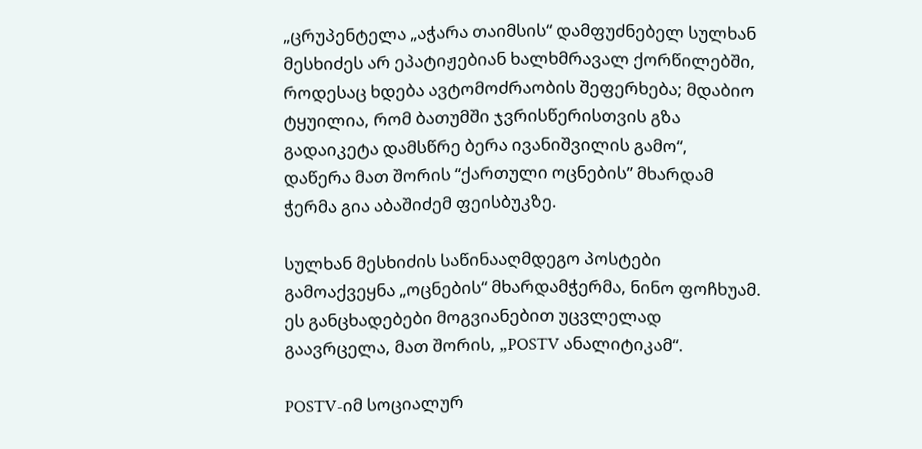„ცრუპენტელა „აჭარა თაიმსის“ დამფუძნებელ სულხან მესხიძეს არ ეპატიჟებიან ხალხმრავალ ქორწილებში, როდესაც ხდება ავტომოძრაობის შეფერხება; მდაბიო ტყუილია, რომ ბათუმში ჯვრისწერისთვის გზა გადაიკეტა დამსწრე ბერა ივანიშვილის გამო“,  დაწერა მათ შორის “ქართული ოცნების” მხარდამ ჭერმა გია აბაშიძემ ფეისბუკზე.

სულხან მესხიძის საწინააღმდეგო პოსტები გამოაქვეყნა „ოცნების“ მხარდამჭერმა, ნინო ფოჩხუამ. ეს განცხადებები მოგვიანებით უცვლელად გაავრცელა, მათ შორის, „POSTV ანალიტიკამ“.

POSTV-იმ სოციალურ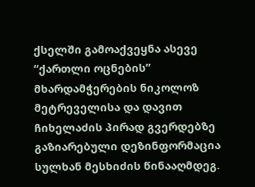ქსელში გამოაქვეყნა ასევე “ქართლი ოცნების” მხარდამჭერების ნიკოლოზ მეტრეველისა და დავით ჩიხელაძის პირად გვერდებზე გაზიარებული დეზინფორმაცია სულხან მესხიძის წინააღმდეგ.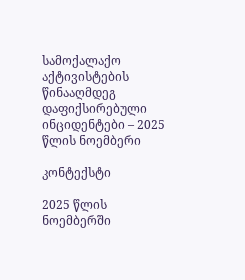სამოქალაქო აქტივისტების წინააღმდეგ დაფიქსირებული ინციდენტები – 2025 წლის ნოემბერი

კონტექსტი

2025 წლის ნოემბერში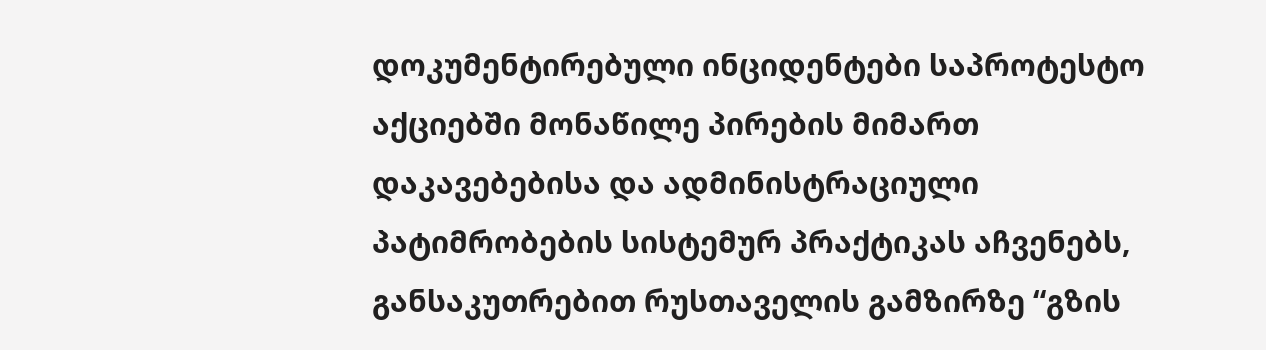დოკუმენტირებული ინციდენტები საპროტესტო აქციებში მონაწილე პირების მიმართ დაკავებებისა და ადმინისტრაციული პატიმრობების სისტემურ პრაქტიკას აჩვენებს, განსაკუთრებით რუსთაველის გამზირზე “გზის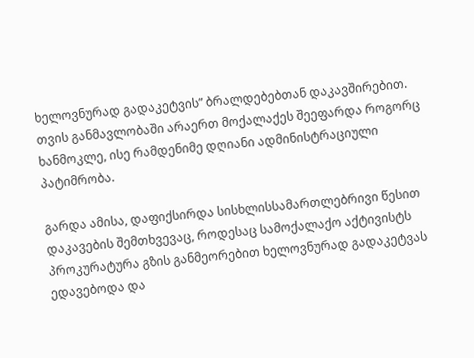ხელოვნურად გადაკეტვის” ბრალდებებთან დაკავშირებით. თვის განმავლობაში არაერთ მოქალაქეს შეეფარდა როგორც ხანმოკლე, ისე რამდენიმე დღიანი ადმინისტრაციული პატიმრობა.

გარდა ამისა, დაფიქსირდა სისხლისსამართლებრივი წესით დაკავების შემთხვევაც, როდესაც სამოქალაქო აქტივისტს პროკურატურა გზის განმეორებით ხელოვნურად გადაკეტვას ედავებოდა და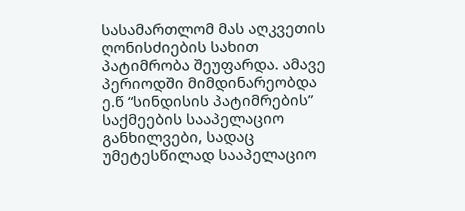სასამართლომ მას აღკვეთის ღონისძიების სახით პატიმრობა შეუფარდა. ამავე პერიოდში მიმდინარეობდა ე.წ “სინდისის პატიმრების” საქმეების სააპელაციო განხილვები, სადაც უმეტესწილად სააპელაციო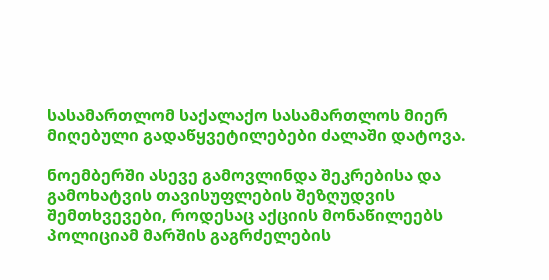სასამართლომ საქალაქო სასამართლოს მიერ მიღებული გადაწყვეტილებები ძალაში დატოვა.

ნოემბერში ასევე გამოვლინდა შეკრებისა და გამოხატვის თავისუფლების შეზღუდვის შემთხვევები, როდესაც აქციის მონაწილეებს პოლიციამ მარშის გაგრძელების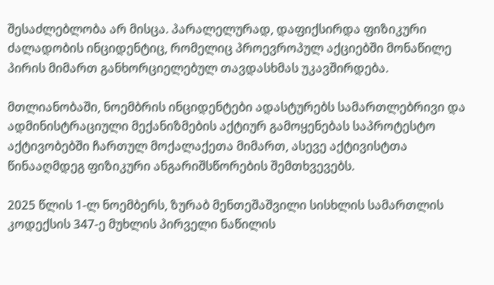შესაძლებლობა არ მისცა. პარალელურად, დაფიქსირდა ფიზიკური ძალადობის ინციდენტიც, რომელიც პროევროპულ აქციებში მონაწილე პირის მიმართ განხორციელებულ თავდასხმას უკავშირდება.

მთლიანობაში, ნოემბრის ინციდენტები ადასტურებს სამართლებრივი და ადმინისტრაციული მექანიზმების აქტიურ გამოყენებას საპროტესტო აქტივობებში ჩართულ მოქალაქეთა მიმართ, ასევე აქტივისტთა წინააღმდეგ ფიზიკური ანგარიშსწორების შემთხვევებს.

2025 წლის 1-ლ ნოემბერს, ზურაბ მენთეშაშვილი სისხლის სამართლის კოდექსის 347-ე მუხლის პირველი ნაწილის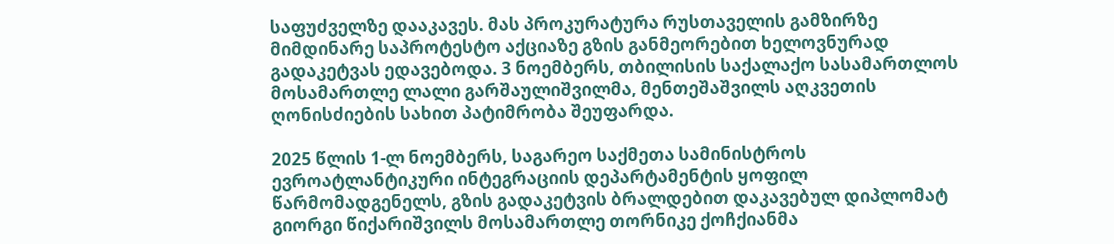საფუძველზე დააკავეს. მას პროკურატურა რუსთაველის გამზირზე მიმდინარე საპროტესტო აქციაზე გზის განმეორებით ხელოვნურად გადაკეტვას ედავებოდა. 3 ნოემბერს, თბილისის საქალაქო სასამართლოს მოსამართლე ლალი გარშაულიშვილმა, მენთეშაშვილს აღკვეთის ღონისძიების სახით პატიმრობა შეუფარდა.

2025 წლის 1-ლ ნოემბერს, საგარეო საქმეთა სამინისტროს ევროატლანტიკური ინტეგრაციის დეპარტამენტის ყოფილ წარმომადგენელს, გზის გადაკეტვის ბრალდებით დაკავებულ დიპლომატ გიორგი წიქარიშვილს მოსამართლე თორნიკე ქოჩქიანმა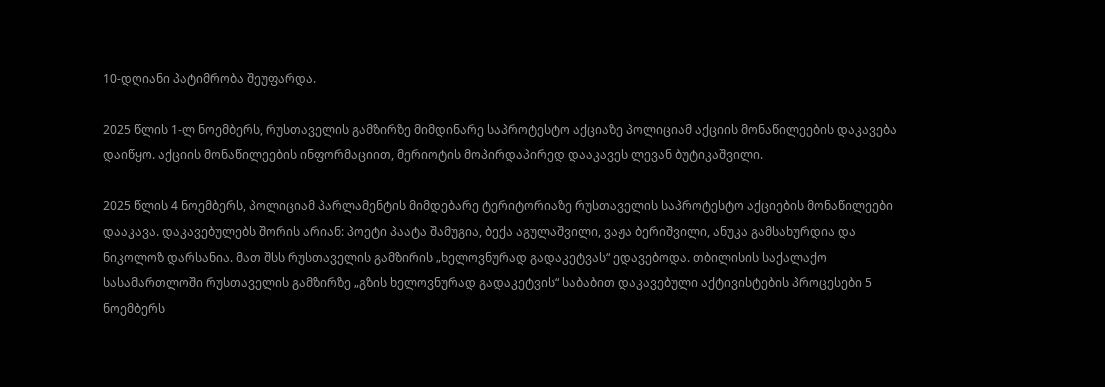10-დღიანი პატიმრობა შეუფარდა.

2025 წლის 1-ლ ნოემბერს, რუსთაველის გამზირზე მიმდინარე საპროტესტო აქციაზე პოლიციამ აქციის მონაწილეების დაკავება დაიწყო. აქციის მონაწილეების ინფორმაციით, მერიოტის მოპირდაპირედ დააკავეს ლევან ბუტიკაშვილი.

2025 წლის 4 ნოემბერს, პოლიციამ პარლამენტის მიმდებარე ტერიტორიაზე რუსთაველის საპროტესტო აქციების მონაწილეები დააკავა. დაკავებულებს შორის არიან: პოეტი პაატა შამუგია, ბექა აგულაშვილი, ვაჟა ბერიშვილი, ანუკა გამსახურდია და ნიკოლოზ დარსანია. მათ შსს რუსთაველის გამზირის „ხელოვნურად გადაკეტვას“ ედავებოდა. თბილისის საქალაქო სასამართლოში რუსთაველის გამზირზე „გზის ხელოვნურად გადაკეტვის“ საბაბით დაკავებული აქტივისტების პროცესები 5 ნოემბერს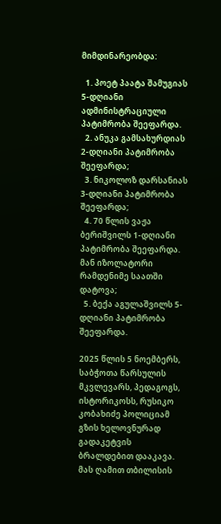მიმდინარეობდა:

  1. პოეტ პაატა შამუგიას 5-დღიანი ადმინისტრაციული პატიმრობა შეეფარდა.
  2. ანუკა გამსახურდიას 2-დღიანი პატიმრობა შეეფარდა;
  3. ნიკოლოზ დარსანიას 3-დღიანი პატიმრობა შეეფარდა;
  4. 70 წლის ვაჟა ბერიშვილს 1-დღიანი პატიმრობა შეეფარდა. მან იზოლატორი რამდენიმე საათში დატოვა;
  5. ბექა აგულაშვილს 5-დღიანი პატიმრობა შეეფარდა.

2025 წლის 5 ნოემბერს, საბჭოთა წარსულის მკვლევარს, პედაგოგს, ისტორიკოსს, რუსიკო კობახიძე პოლიციამ გზის ხელოვნურად გადაკეტვის ბრალდებით დააკავა. მას ღამით თბილისის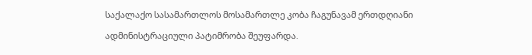საქალაქო სასამართლოს მოსამართლე კობა ჩაგუნავამ ერთდღიანი ადმინისტრაციული პატიმრობა შეუფარდა.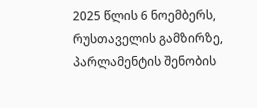2025 წლის 6 ნოემბერს, რუსთაველის გამზირზე, პარლამენტის შენობის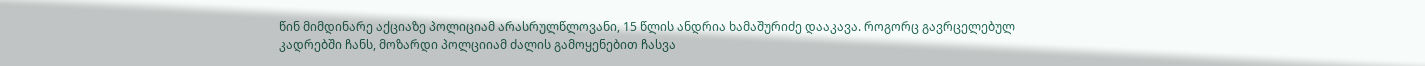წინ მიმდინარე აქციაზე პოლიციამ არასრულწლოვანი, 15 წლის ანდრია ხამაშურიძე დააკავა. როგორც გავრცელებულ კადრებში ჩანს, მოზარდი პოლციიამ ძალის გამოყენებით ჩასვა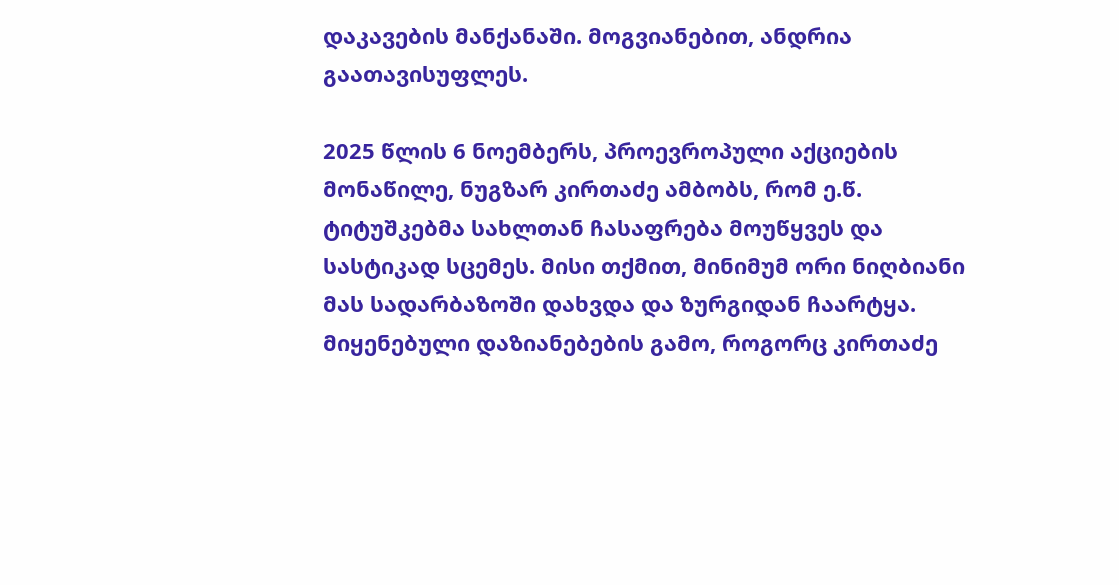დაკავების მანქანაში. მოგვიანებით, ანდრია გაათავისუფლეს.

2025 წლის 6 ნოემბერს, პროევროპული აქციების მონაწილე, ნუგზარ კირთაძე ამბობს, რომ ე.წ. ტიტუშკებმა სახლთან ჩასაფრება მოუწყვეს და სასტიკად სცემეს. მისი თქმით, მინიმუმ ორი ნიღბიანი მას სადარბაზოში დახვდა და ზურგიდან ჩაარტყა. მიყენებული დაზიანებების გამო, როგორც კირთაძე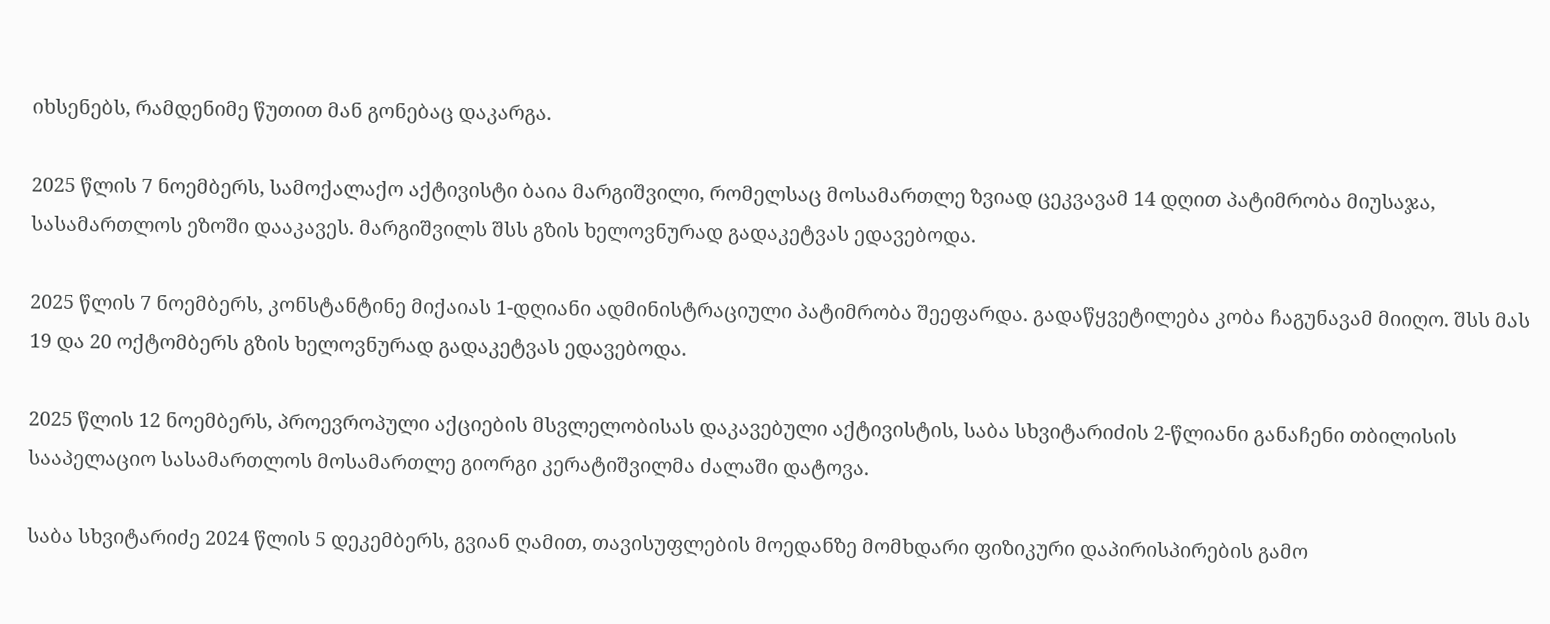იხსენებს, რამდენიმე წუთით მან გონებაც დაკარგა.

2025 წლის 7 ნოემბერს, სამოქალაქო აქტივისტი ბაია მარგიშვილი, რომელსაც მოსამართლე ზვიად ცეკვავამ 14 დღით პატიმრობა მიუსაჯა, სასამართლოს ეზოში დააკავეს. მარგიშვილს შსს გზის ხელოვნურად გადაკეტვას ედავებოდა.

2025 წლის 7 ნოემბერს, კონსტანტინე მიქაიას 1-დღიანი ადმინისტრაციული პატიმრობა შეეფარდა. გადაწყვეტილება კობა ჩაგუნავამ მიიღო. შსს მას 19 და 20 ოქტომბერს გზის ხელოვნურად გადაკეტვას ედავებოდა.

2025 წლის 12 ნოემბერს, პროევროპული აქციების მსვლელობისას დაკავებული აქტივისტის, საბა სხვიტარიძის 2-წლიანი განაჩენი თბილისის სააპელაციო სასამართლოს მოსამართლე გიორგი კერატიშვილმა ძალაში დატოვა.

საბა სხვიტარიძე 2024 წლის 5 დეკემბერს, გვიან ღამით, თავისუფლების მოედანზე მომხდარი ფიზიკური დაპირისპირების გამო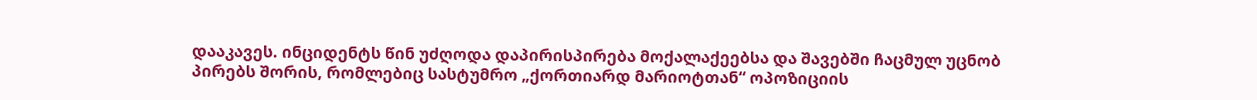დააკავეს. ინციდენტს წინ უძღოდა დაპირისპირება მოქალაქეებსა და შავებში ჩაცმულ უცნობ პირებს შორის, რომლებიც სასტუმრო „ქორთიარდ მარიოტთან“ ოპოზიციის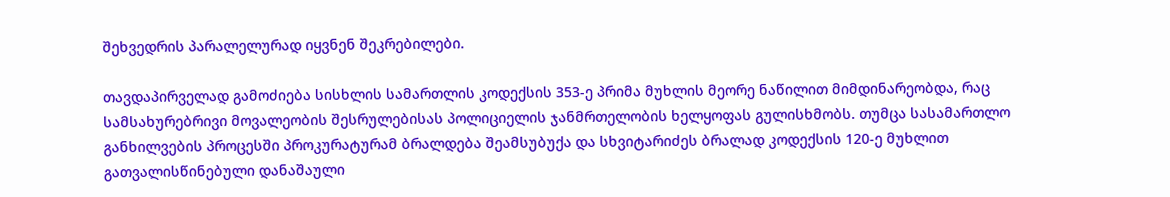შეხვედრის პარალელურად იყვნენ შეკრებილები.

თავდაპირველად გამოძიება სისხლის სამართლის კოდექსის 353-ე პრიმა მუხლის მეორე ნაწილით მიმდინარეობდა, რაც სამსახურებრივი მოვალეობის შესრულებისას პოლიციელის ჯანმრთელობის ხელყოფას გულისხმობს. თუმცა სასამართლო განხილვების პროცესში პროკურატურამ ბრალდება შეამსუბუქა და სხვიტარიძეს ბრალად კოდექსის 120-ე მუხლით გათვალისწინებული დანაშაული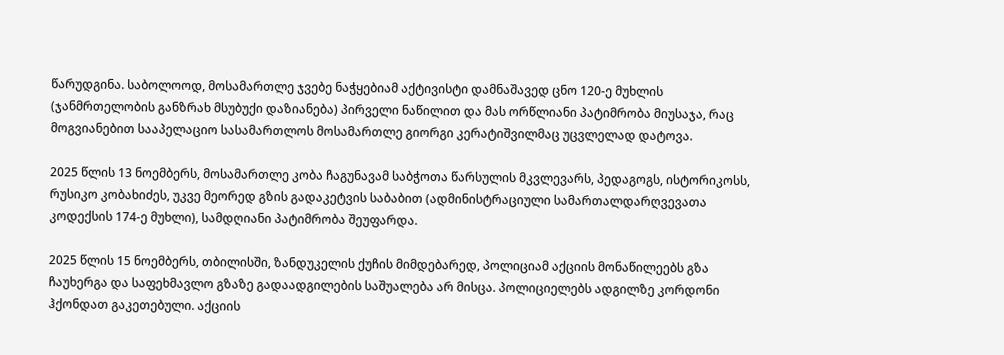წარუდგინა. საბოლოოდ, მოსამართლე ჯვებე ნაჭყებიამ აქტივისტი დამნაშავედ ცნო 120-ე მუხლის (ჯანმრთელობის განზრახ მსუბუქი დაზიანება) პირველი ნაწილით და მას ორწლიანი პატიმრობა მიუსაჯა, რაც მოგვიანებით სააპელაციო სასამართლოს მოსამართლე გიორგი კერატიშვილმაც უცვლელად დატოვა.

2025 წლის 13 ნოემბერს, მოსამართლე კობა ჩაგუნავამ საბჭოთა წარსულის მკვლევარს, პედაგოგს, ისტორიკოსს, რუსიკო კობახიძეს, უკვე მეორედ გზის გადაკეტვის საბაბით (ადმინისტრაციული სამართალდარღვევათა კოდექსის 174-ე მუხლი), სამდღიანი პატიმრობა შეუფარდა.

2025 წლის 15 ნოემბერს, თბილისში, ზანდუკელის ქუჩის მიმდებარედ, პოლიციამ აქციის მონაწილეებს გზა ჩაუხერგა და საფეხმავლო გზაზე გადაადგილების საშუალება არ მისცა. პოლიციელებს ადგილზე კორდონი ჰქონდათ გაკეთებული. აქციის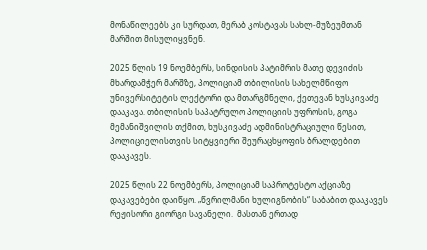მონაწილეებს კი სურდათ, მერაბ კოსტავას სახლ-მუზეუმთან მარშით მისულიყვნენ.

2025 წლის 19 ნოემბერს, სინდისის პატიმრის მათე დევიძის მხარდამჭერ მარშზე, პოლიციამ თბილისის სახელმწიფო უნივერსიტეტის ლექტორი და მთარგმნელი, ქეთევან ხუსკივაძე დააკავა. თბილისის საპატრულო პოლიციის უფროსის, გოგა მემანიშვილის თქმით, ხუსკივაძე ადმინისტრაციული წესით, პოლიციელისთვის სიტყვიერი შეურაცხყოფის ბრალდებით დააკავეს.

2025 წლის 22 ნოემბერს, პოლიციამ საპროტესტო აქციაზე დაკავებები დაიწყო. „წვრილმანი ხულიგნობის“ საბაბით დააკავეს  რეჟისორი გიორგი სავანელი.  მასთან ერთად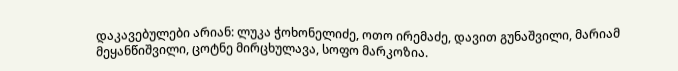დაკავებულები არიან: ლუკა ჭოხონელიძე, ოთო ირემაძე, დავით გუნაშვილი, მარიამ მეყანწიშვილი, ცოტნე მირცხულავა, სოფო მარკოზია.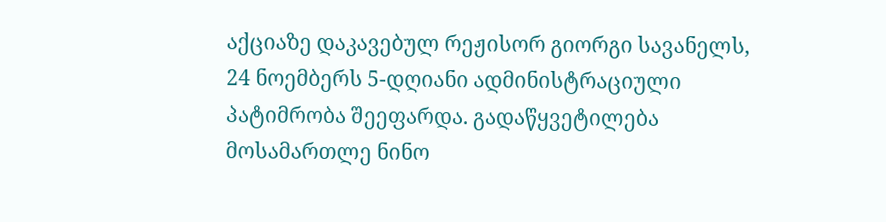აქციაზე დაკავებულ რეჟისორ გიორგი სავანელს, 24 ნოემბერს 5-დღიანი ადმინისტრაციული პატიმრობა შეეფარდა. გადაწყვეტილება მოსამართლე ნინო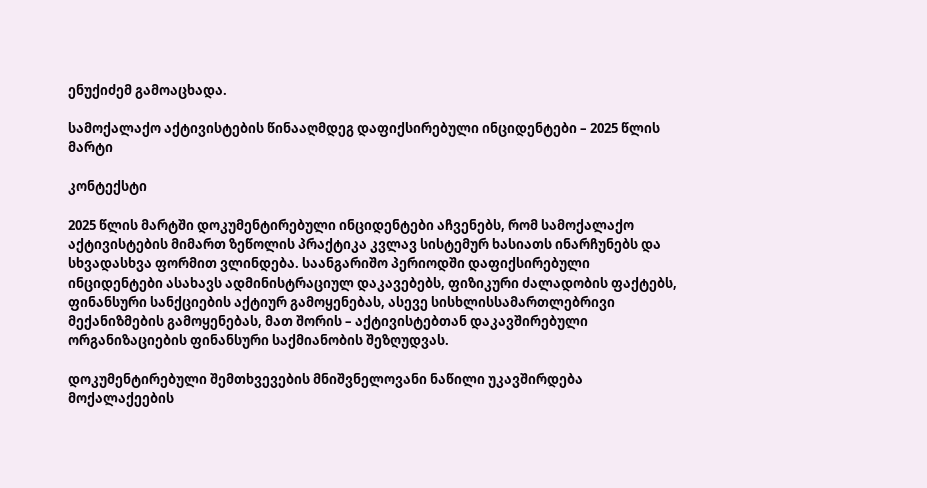ენუქიძემ გამოაცხადა.

სამოქალაქო აქტივისტების წინააღმდეგ დაფიქსირებული ინციდენტები – 2025 წლის მარტი

კონტექსტი

2025 წლის მარტში დოკუმენტირებული ინციდენტები აჩვენებს, რომ სამოქალაქო აქტივისტების მიმართ ზეწოლის პრაქტიკა კვლავ სისტემურ ხასიათს ინარჩუნებს და სხვადასხვა ფორმით ვლინდება. საანგარიშო პერიოდში დაფიქსირებული ინციდენტები ასახავს ადმინისტრაციულ დაკავებებს, ფიზიკური ძალადობის ფაქტებს, ფინანსური სანქციების აქტიურ გამოყენებას, ასევე სისხლისსამართლებრივი მექანიზმების გამოყენებას, მათ შორის – აქტივისტებთან დაკავშირებული ორგანიზაციების ფინანსური საქმიანობის შეზღუდვას.

დოკუმენტირებული შემთხვევების მნიშვნელოვანი ნაწილი უკავშირდება მოქალაქეების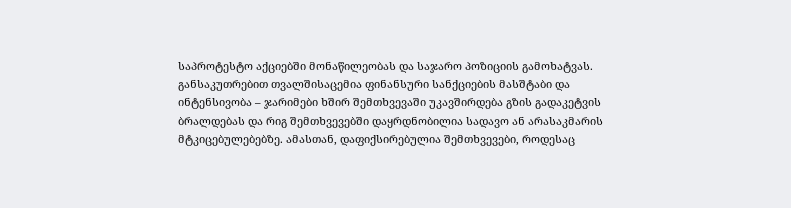საპროტესტო აქციებში მონაწილეობას და საჯარო პოზიციის გამოხატვას. განსაკუთრებით თვალშისაცემია ფინანსური სანქციების მასშტაბი და ინტენსივობა – ჯარიმები ხშირ შემთხვევაში უკავშირდება გზის გადაკეტვის ბრალდებას და რიგ შემთხვევებში დაყრდნობილია სადავო ან არასაკმარის მტკიცებულებებზე. ამასთან, დაფიქსირებულია შემთხვევები, როდესაც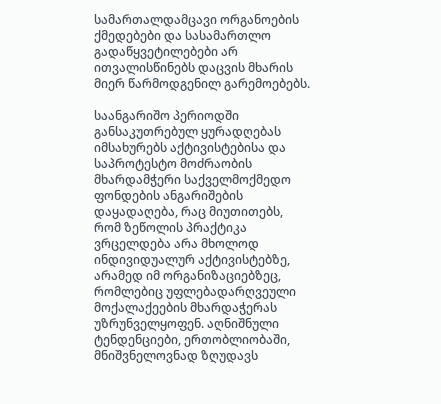სამართალდამცავი ორგანოების ქმედებები და სასამართლო გადაწყვეტილებები არ ითვალისწინებს დაცვის მხარის მიერ წარმოდგენილ გარემოებებს.

საანგარიშო პერიოდში განსაკუთრებულ ყურადღებას იმსახურებს აქტივისტებისა და საპროტესტო მოძრაობის მხარდამჭერი საქველმოქმედო ფონდების ანგარიშების დაყადაღება, რაც მიუთითებს, რომ ზეწოლის პრაქტიკა ვრცელდება არა მხოლოდ ინდივიდუალურ აქტივისტებზე, არამედ იმ ორგანიზაციებზეც, რომლებიც უფლებადარღვეული მოქალაქეების მხარდაჭერას უზრუნველყოფენ. აღნიშნული ტენდენციები, ერთობლიობაში, მნიშვნელოვნად ზღუდავს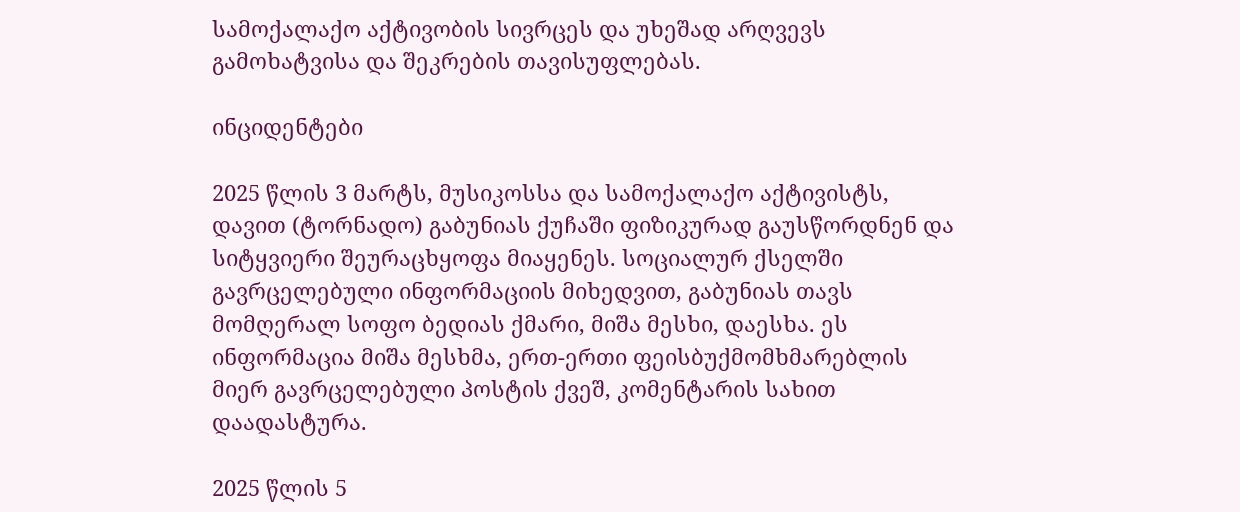სამოქალაქო აქტივობის სივრცეს და უხეშად არღვევს გამოხატვისა და შეკრების თავისუფლებას.

ინციდენტები

2025 წლის 3 მარტს, მუსიკოსსა და სამოქალაქო აქტივისტს, დავით (ტორნადო) გაბუნიას ქუჩაში ფიზიკურად გაუსწორდნენ და სიტყვიერი შეურაცხყოფა მიაყენეს. სოციალურ ქსელში გავრცელებული ინფორმაციის მიხედვით, გაბუნიას თავს მომღერალ სოფო ბედიას ქმარი, მიშა მესხი, დაესხა. ეს ინფორმაცია მიშა მესხმა, ერთ-ერთი ფეისბუქმომხმარებლის მიერ გავრცელებული პოსტის ქვეშ, კომენტარის სახით დაადასტურა.

2025 წლის 5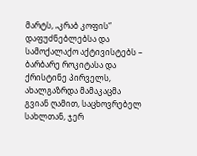მარტს, „კრაბ კოფის“ დაფუძნებლებსა და სამოქალაქო აქტივისტებს – ბარბარე როკიტასა და ქრისტინე პირველს, ახალგაზრდა მამაკაცმა გვიან ღამით, საცხოვრებელ სახლთან, ჯერ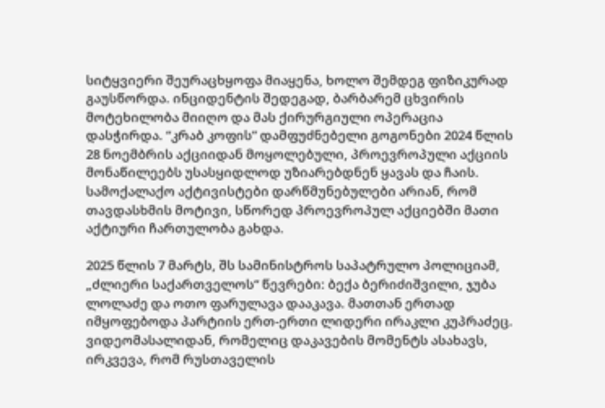სიტყვიერი შეურაცხყოფა მიაყენა, ხოლო შემდეგ ფიზიკურად გაუსწორდა. ინციდენტის შედეგად, ბარბარემ ცხვირის მოტეხილობა მიიღო და მას ქირურგიული ოპერაცია დასჭირდა. “კრაბ კოფის” დამფუძნებელი გოგონები 2024 წლის 28 ნოემბრის აქციიდან მოყოლებული, პროევროპული აქციის მონაწილეებს უსასყიდლოდ უზიარებდნენ ყავას და ჩაის. სამოქალაქო აქტივისტები დარწმუნებულები არიან, რომ თავდასხმის მოტივი, სწორედ პროევროპულ აქციებში მათი აქტიური ჩართულობა გახდა.

2025 წლის 7 მარტს, შს სამინისტროს საპატრულო პოლიციამ, „ძლიერი საქართველოს“ წევრები: ბექა ბერიძიშვილი, ჯუბა ლოლაძე და ოთო ფარულავა დააკავა. მათთან ერთად იმყოფებოდა პარტიის ერთ-ერთი ლიდერი ირაკლი კუპრაძეც. ვიდეომასალიდან, რომელიც დაკავების მომენტს ასახავს, ირკვევა, რომ რუსთაველის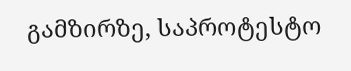გამზირზე, საპროტესტო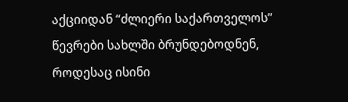აქციიდან “ძლიერი საქართველოს” წევრები სახლში ბრუნდებოდნენ, როდესაც ისინი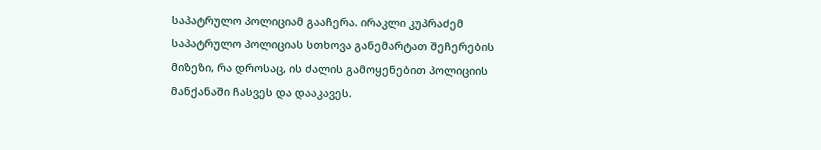საპატრულო პოლიციამ გააჩერა. ირაკლი კუპრაძემ საპატრულო პოლიციას სთხოვა განემარტათ შეჩერების მიზეზი, რა დროსაც, ის ძალის გამოყენებით პოლიციის მანქანაში ჩასვეს და დააკავეს.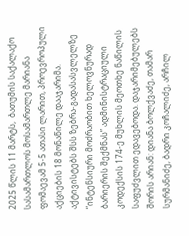2025 წლის 11 მარტს,  ბათუმის საქალაქო სასამართლოს მოსამართლე მარიანა ფომაევამ 5-5 ათასი ლარით, პროევროპული აქციების 18 მონაწილე დააჯარიმა. აქტივისტებს შსს ზებრა-გადასასვლელზე “ინტენსიური მოძრაობით ხელოვნურად ბარიერის შექმნას” ადმინისტრაციული კოდექსის 174-ე მუხლის მეოთხე ნაწილის საფუძვლით ედავებოდა. დაჯარიმებულებს შორის არიან: დიანა ბოლქვაძე, თამარ სურმანიძე, ბადრი კოჩალიძე, არჩილ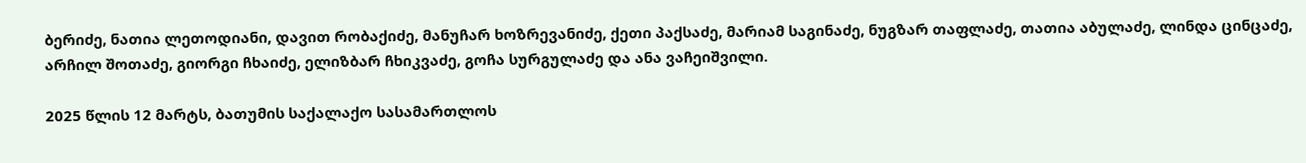ბერიძე, ნათია ლეთოდიანი, დავით რობაქიძე, მანუჩარ ხოზრევანიძე, ქეთი პაქსაძე, მარიამ საგინაძე, ნუგზარ თაფლაძე, თათია აბულაძე, ლინდა ცინცაძე, არჩილ შოთაძე, გიორგი ჩხაიძე, ელიზბარ ჩხიკვაძე, გოჩა სურგულაძე და ანა ვაჩეიშვილი.

2025 წლის 12 მარტს, ბათუმის საქალაქო სასამართლოს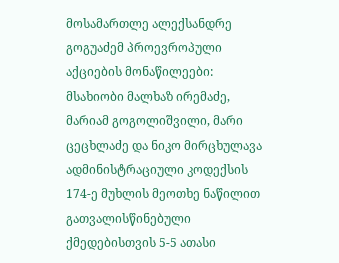მოსამართლე ალექსანდრე გოგუაძემ პროევროპული აქციების მონაწილეები: მსახიობი მალხაზ ირემაძე, მარიამ გოგოლიშვილი, მარი ცეცხლაძე და ნიკო მირცხულავა ადმინისტრაციული კოდექსის 174-ე მუხლის მეოთხე ნაწილით გათვალისწინებული ქმედებისთვის 5-5 ათასი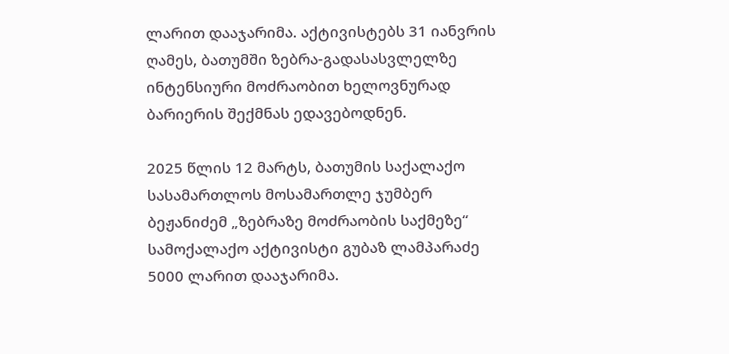ლარით დააჯარიმა. აქტივისტებს 31 იანვრის ღამეს, ბათუმში ზებრა-გადასასვლელზე ინტენსიური მოძრაობით ხელოვნურად ბარიერის შექმნას ედავებოდნენ.

2025 წლის 12 მარტს, ბათუმის საქალაქო სასამართლოს მოსამართლე ჯუმბერ ბეჟანიძემ „ზებრაზე მოძრაობის საქმეზე“ სამოქალაქო აქტივისტი გუბაზ ლამპარაძე 5000 ლარით დააჯარიმა.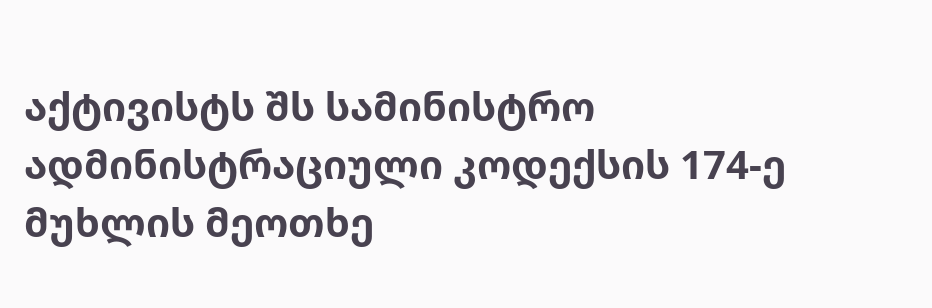აქტივისტს შს სამინისტრო ადმინისტრაციული კოდექსის 174-ე მუხლის მეოთხე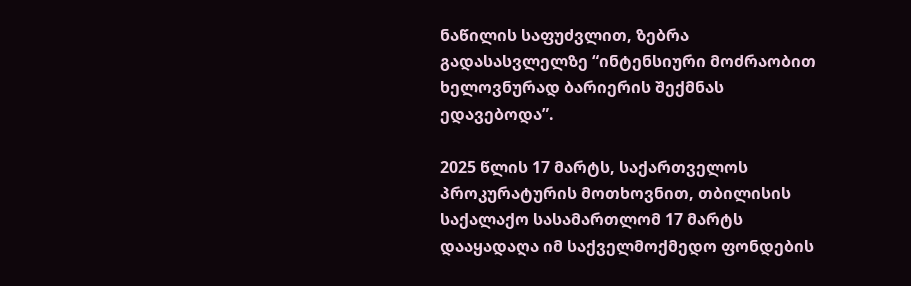ნაწილის საფუძვლით, ზებრა გადასასვლელზე “ინტენსიური მოძრაობით ხელოვნურად ბარიერის შექმნას ედავებოდა”.

2025 წლის 17 მარტს, საქართველოს პროკურატურის მოთხოვნით, თბილისის საქალაქო სასამართლომ 17 მარტს დააყადაღა იმ საქველმოქმედო ფონდების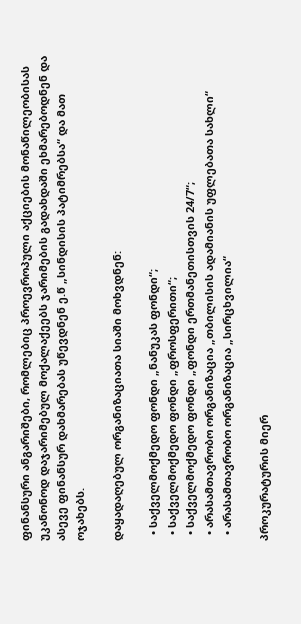ფინანსური ანგარიშები, რომლებიც პროევროპული აქციების მონაწილეობისას უკანონოდ დაჯარიმებულ მოქალაქეებს ჯარიმების გადახდაში ეხმარებოდნენ და ასევე ფინანსურ დახმარებას უწევდნენ ე.წ „სინდისის პატიმრებსა“ და მათ ოჯახებს.

დაყადაღებულ ორგანიზაციათა სიაში მოხვდნენ:

  • საქველმოქმედო ფონდი „ნანუკას ფონდი“;
  • საქველმოქმედო ფონდი „ფროსფერითი“;
  • საქველმოქმედო ფონდი „ფონდი ერთმანეთისთვის 24/7“;
  • არასამთავრობო ორგანიზაცია „თბილისის ადამიანის უფლებათა სახლი“
  • არასამთავრობო ორგანიზაცია „სირცხვილია“

პროკურატურის მიერ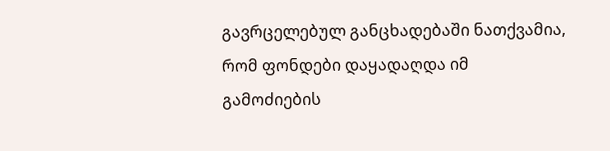გავრცელებულ განცხადებაში ნათქვამია, რომ ფონდები დაყადაღდა იმ გამოძიების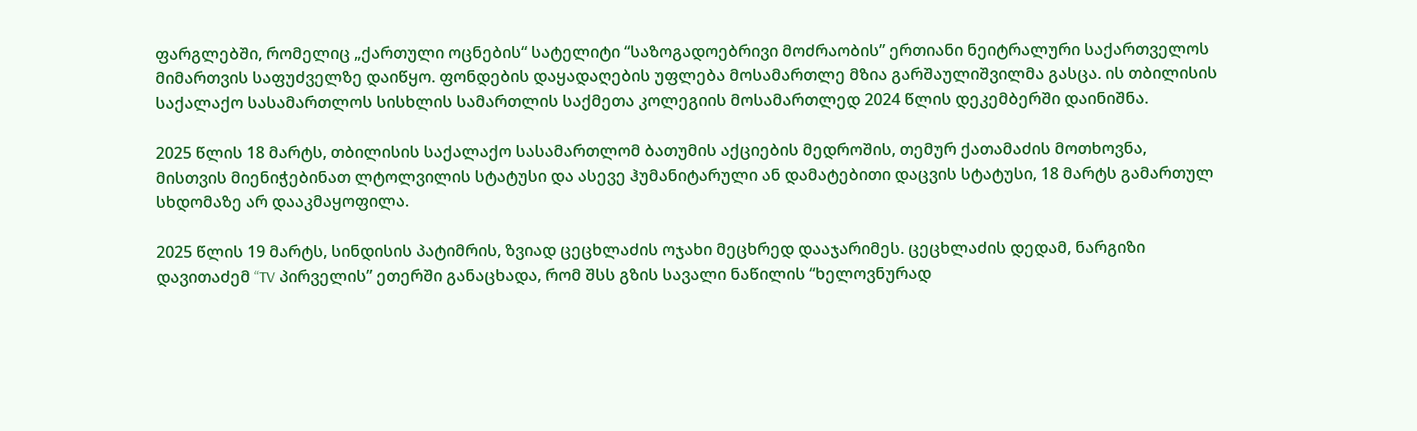ფარგლებში, რომელიც „ქართული ოცნების“ სატელიტი “საზოგადოებრივი მოძრაობის” ერთიანი ნეიტრალური საქართველოს მიმართვის საფუძველზე დაიწყო. ფონდების დაყადაღების უფლება მოსამართლე მზია გარშაულიშვილმა გასცა. ის თბილისის საქალაქო სასამართლოს სისხლის სამართლის საქმეთა კოლეგიის მოსამართლედ 2024 წლის დეკემბერში დაინიშნა.

2025 წლის 18 მარტს, თბილისის საქალაქო სასამართლომ ბათუმის აქციების მედროშის, თემურ ქათამაძის მოთხოვნა, მისთვის მიენიჭებინათ ლტოლვილის სტატუსი და ასევე ჰუმანიტარული ან დამატებითი დაცვის სტატუსი, 18 მარტს გამართულ სხდომაზე არ დააკმაყოფილა.

2025 წლის 19 მარტს, სინდისის პატიმრის, ზვიად ცეცხლაძის ოჯახი მეცხრედ დააჯარიმეს. ცეცხლაძის დედამ, ნარგიზი დავითაძემ “TV პირველის” ეთერში განაცხადა, რომ შსს გზის სავალი ნაწილის “ხელოვნურად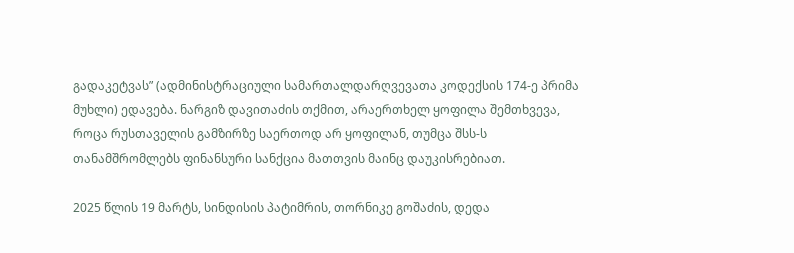გადაკეტვას” (ადმინისტრაციული სამართალდარღვევათა კოდექსის 174-ე პრიმა მუხლი) ედავება. ნარგიზ დავითაძის თქმით, არაერთხელ ყოფილა შემთხვევა, როცა რუსთაველის გამზირზე საერთოდ არ ყოფილან, თუმცა შსს-ს თანამშრომლებს ფინანსური სანქცია მათთვის მაინც დაუკისრებიათ.

2025 წლის 19 მარტს, სინდისის პატიმრის, თორნიკე გოშაძის, დედა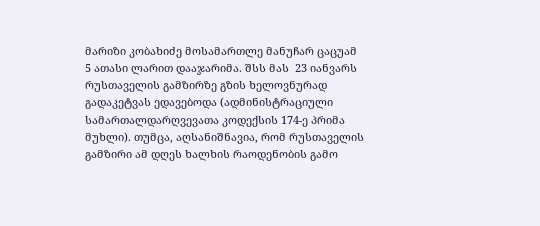მარიზი კობახიძე მოსამართლე მანუჩარ ცაცუამ 5 ათასი ლარით დააჯარიმა. შსს მას  23 იანვარს რუსთაველის გამზირზე გზის ხელოვნურად გადაკეტვას ედავებოდა (ადმინისტრაციული სამართალდარღვევათა კოდექსის 174-ე პრიმა მუხლი). თუმცა, აღსანიშნავია, რომ რუსთაველის გამზირი ამ დღეს ხალხის რაოდენობის გამო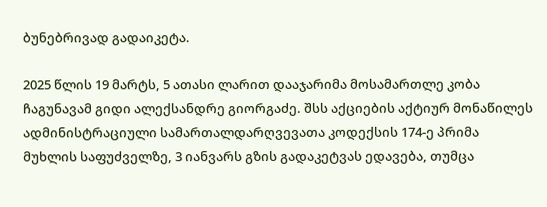ბუნებრივად გადაიკეტა.

2025 წლის 19 მარტს, 5 ათასი ლარით დააჯარიმა მოსამართლე კობა ჩაგუნავამ გიდი ალექსანდრე გიორგაძე. შსს აქციების აქტიურ მონაწილეს ადმინისტრაციული სამართალდარღვევათა კოდექსის 174-ე პრიმა მუხლის საფუძველზე, 3 იანვარს გზის გადაკეტვას ედავება, თუმცა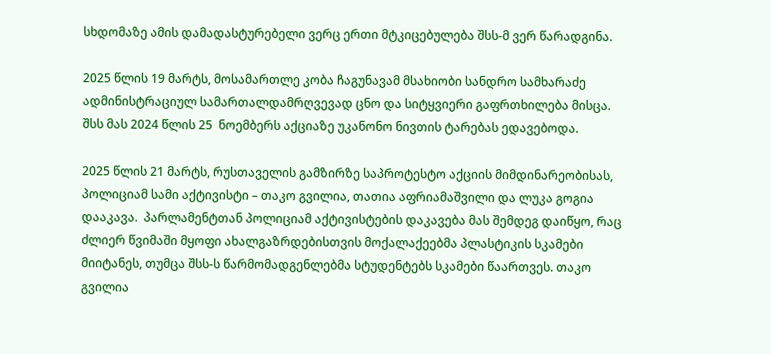სხდომაზე ამის დამადასტურებელი ვერც ერთი მტკიცებულება შსს-მ ვერ წარადგინა.

2025 წლის 19 მარტს, მოსამართლე კობა ჩაგუნავამ მსახიობი სანდრო სამხარაძე ადმინისტრაციულ სამართალდამრღვევად ცნო და სიტყვიერი გაფრთხილება მისცა. შსს მას 2024 წლის 25  ნოემბერს აქციაზე უკანონო ნივთის ტარებას ედავებოდა.

2025 წლის 21 მარტს, რუსთაველის გამზირზე საპროტესტო აქციის მიმდინარეობისას, პოლიციამ სამი აქტივისტი – თაკო გვილია, თათია აფრიამაშვილი და ლუკა გოგია დააკავა.  პარლამენტთან პოლიციამ აქტივისტების დაკავება მას შემდეგ დაიწყო, რაც ძლიერ წვიმაში მყოფი ახალგაზრდებისთვის მოქალაქეებმა პლასტიკის სკამები მიიტანეს, თუმცა შსს-ს წარმომადგენლებმა სტუდენტებს სკამები წაართვეს. თაკო გვილია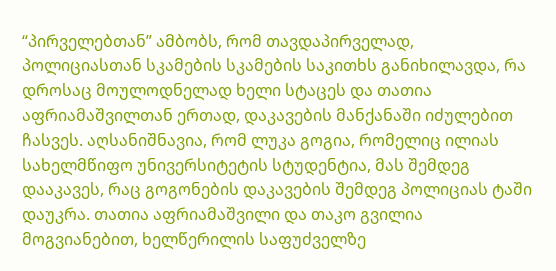“პირველებთან” ამბობს, რომ თავდაპირველად, პოლიციასთან სკამების სკამების საკითხს განიხილავდა, რა დროსაც მოულოდნელად ხელი სტაცეს და თათია აფრიამაშვილთან ერთად, დაკავების მანქანაში იძულებით ჩასვეს. აღსანიშნავია, რომ ლუკა გოგია, რომელიც ილიას სახელმწიფო უნივერსიტეტის სტუდენტია, მას შემდეგ დააკავეს, რაც გოგონების დაკავების შემდეგ პოლიციას ტაში დაუკრა. თათია აფრიამაშვილი და თაკო გვილია მოგვიანებით, ხელწერილის საფუძველზე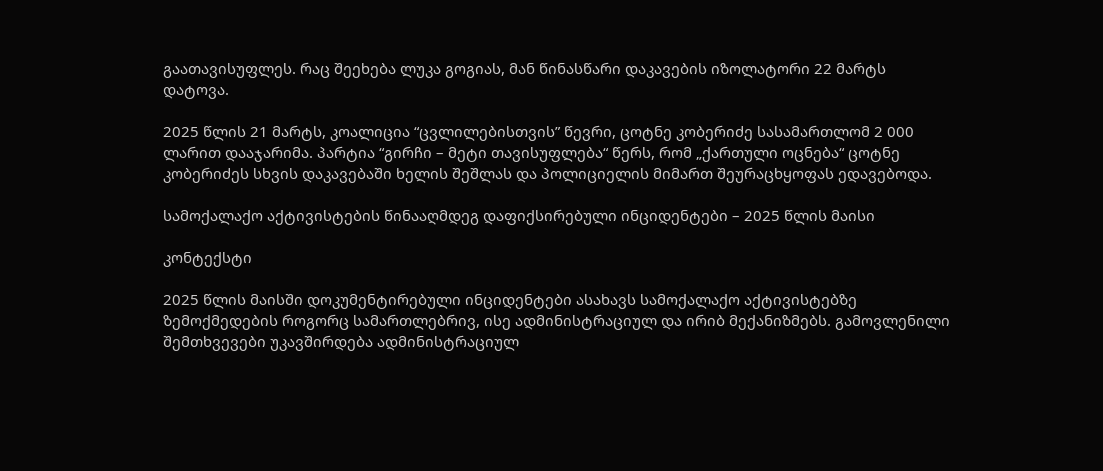გაათავისუფლეს. რაც შეეხება ლუკა გოგიას, მან წინასწარი დაკავების იზოლატორი 22 მარტს დატოვა.

2025 წლის 21 მარტს, კოალიცია “ცვლილებისთვის” წევრი, ცოტნე კობერიძე სასამართლომ 2 000 ლარით დააჯარიმა. პარტია “გირჩი – მეტი თავისუფლება“ წერს, რომ „ქართული ოცნება“ ცოტნე კობერიძეს სხვის დაკავებაში ხელის შეშლას და პოლიციელის მიმართ შეურაცხყოფას ედავებოდა.

სამოქალაქო აქტივისტების წინააღმდეგ დაფიქსირებული ინციდენტები – 2025 წლის მაისი

კონტექსტი

2025 წლის მაისში დოკუმენტირებული ინციდენტები ასახავს სამოქალაქო აქტივისტებზე ზემოქმედების როგორც სამართლებრივ, ისე ადმინისტრაციულ და ირიბ მექანიზმებს. გამოვლენილი შემთხვევები უკავშირდება ადმინისტრაციულ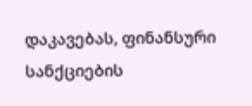დაკავებას, ფინანსური სანქციების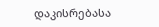დაკისრებასა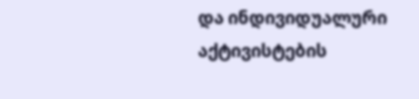და ინდივიდუალური აქტივისტების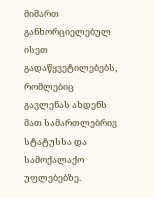მიმართ განხორციელებულ ისეთ გადაწყვეტილებებს, რომლებიც გავლენას ახდენს მათ სამართლებრივ სტატუსსა და სამოქალაქო უფლებებზე.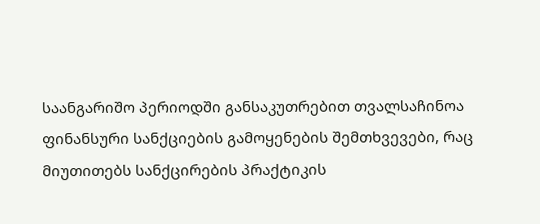საანგარიშო პერიოდში განსაკუთრებით თვალსაჩინოა ფინანსური სანქციების გამოყენების შემთხვევები, რაც მიუთითებს სანქცირების პრაქტიკის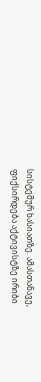სისტემურ ხასიათზე. ამასთანავე, ფიქსირდება აქტივისტზე ირიბი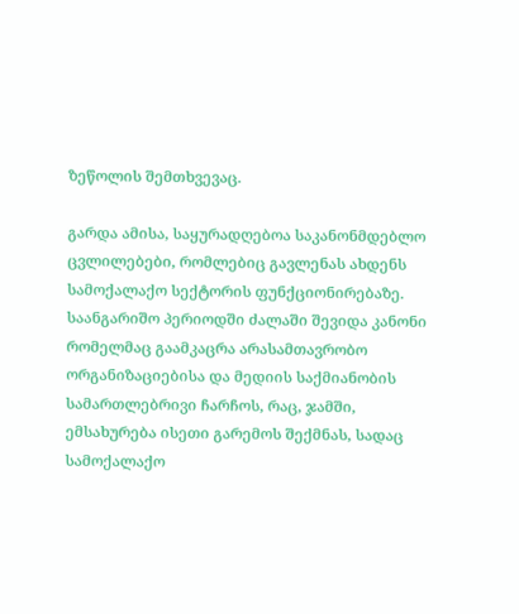ზეწოლის შემთხვევაც.

გარდა ამისა, საყურადღებოა საკანონმდებლო ცვლილებები, რომლებიც გავლენას ახდენს სამოქალაქო სექტორის ფუნქციონირებაზე. საანგარიშო პერიოდში ძალაში შევიდა კანონი რომელმაც გაამკაცრა არასამთავრობო ორგანიზაციებისა და მედიის საქმიანობის სამართლებრივი ჩარჩოს, რაც, ჯამში, ემსახურება ისეთი გარემოს შექმნას, სადაც სამოქალაქო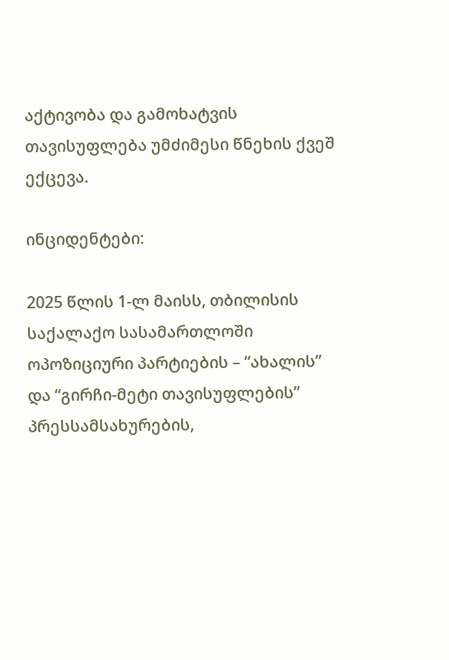აქტივობა და გამოხატვის თავისუფლება უმძიმესი წნეხის ქვეშ ექცევა.

ინციდენტები:

2025 წლის 1-ლ მაისს, თბილისის საქალაქო სასამართლოში ოპოზიციური პარტიების – “ახალის” და “გირჩი-მეტი თავისუფლების” პრესსამსახურების,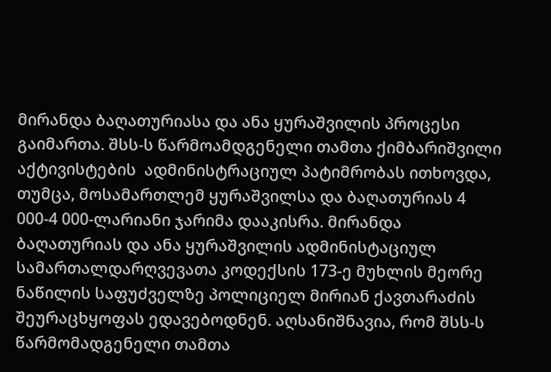მირანდა ბაღათურიასა და ანა ყურაშვილის პროცესი გაიმართა. შსს-ს წარმოამდგენელი თამთა ქიმბარიშვილი აქტივისტების  ადმინისტრაციულ პატიმრობას ითხოვდა, თუმცა, მოსამართლემ ყურაშვილსა და ბაღათურიას 4 000-4 000-ლარიანი ჯარიმა დააკისრა. მირანდა ბაღათურიას და ანა ყურაშვილის ადმინისტაციულ სამართალდარღვევათა კოდექსის 173-ე მუხლის მეორე ნაწილის საფუძველზე პოლიციელ მირიან ქავთარაძის შეურაცხყოფას ედავებოდნენ. აღსანიშნავია, რომ შსს-ს წარმომადგენელი თამთა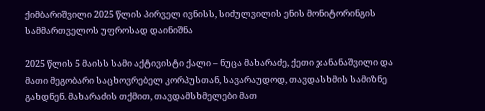ქიმბარიშვილი 2025 წლის პირველ ივნისს, სიძულვილის ენის მონიტორინგის სამმართველოს უფროსად დაინიშნა

2025 წლის 5 მაისს სამი აქტივისტი ქალი – ნუცა მახარაძე, ქეთი ჯანანაშვილი და მათი მეგობარი საცხოვრებელ კორპუსთან, სავარაუდოდ, თავდასხმის სამიზნე გახდნენ. მახარაძის თქმით, თავდამსხმელები მათ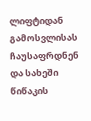ლიფტიდან გამოსვლისას ჩაუსაფრდნენ და სახეში წიწაკის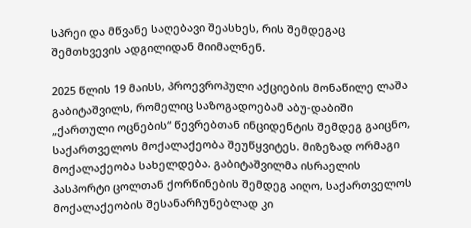სპრეი და მწვანე საღებავი შეასხეს, რის შემდეგაც შემთხვევის ადგილიდან მიიმალნენ.

2025 წლის 19 მაისს, პროევროპული აქციების მონაწილე ლაშა გაბიტაშვილს, რომელიც საზოგადოებამ აბუ-დაბიში „ქართული ოცნების“ წევრებთან ინციდენტის შემდეგ გაიცნო, საქართველოს მოქალაქეობა შეუწყვიტეს. მიზეზად ორმაგი მოქალაქეობა სახელდება. გაბიტაშვილმა ისრაელის პასპორტი ცოლთან ქორწინების შემდეგ აიღო, საქართველოს მოქალაქეობის შესანარჩუნებლად კი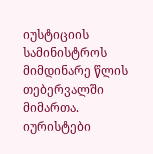იუსტიციის სამინისტროს მიმდინარე წლის თებერვალში მიმართა. იურისტები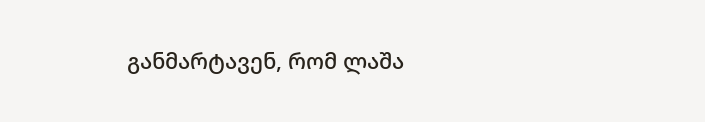განმარტავენ, რომ ლაშა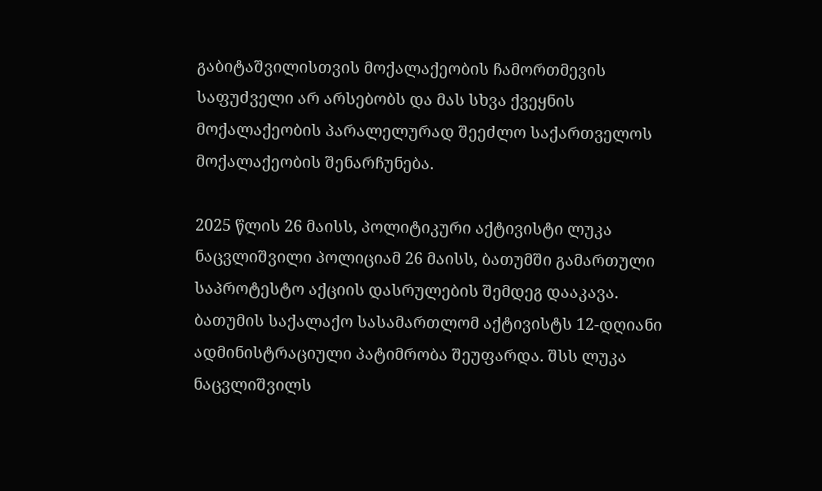გაბიტაშვილისთვის მოქალაქეობის ჩამორთმევის საფუძველი არ არსებობს და მას სხვა ქვეყნის მოქალაქეობის პარალელურად შეეძლო საქართველოს მოქალაქეობის შენარჩუნება.

2025 წლის 26 მაისს, პოლიტიკური აქტივისტი ლუკა ნაცვლიშვილი პოლიციამ 26 მაისს, ბათუმში გამართული საპროტესტო აქციის დასრულების შემდეგ დააკავა. ბათუმის საქალაქო სასამართლომ აქტივისტს 12-დღიანი ადმინისტრაციული პატიმრობა შეუფარდა. შსს ლუკა ნაცვლიშვილს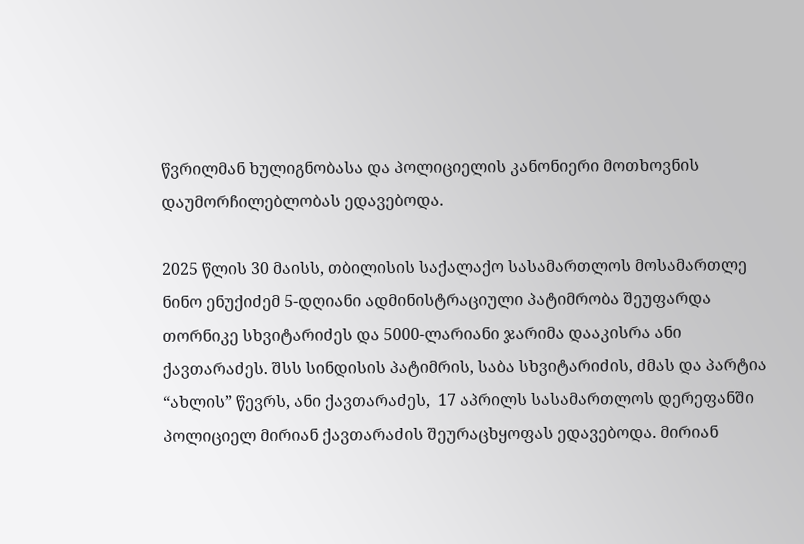წვრილმან ხულიგნობასა და პოლიციელის კანონიერი მოთხოვნის დაუმორჩილებლობას ედავებოდა.

2025 წლის 30 მაისს, თბილისის საქალაქო სასამართლოს მოსამართლე ნინო ენუქიძემ 5-დღიანი ადმინისტრაციული პატიმრობა შეუფარდა თორნიკე სხვიტარიძეს და 5000-ლარიანი ჯარიმა დააკისრა ანი ქავთარაძეს. შსს სინდისის პატიმრის, საბა სხვიტარიძის, ძმას და პარტია “ახლის” წევრს, ანი ქავთარაძეს,  17 აპრილს სასამართლოს დერეფანში  პოლიციელ მირიან ქავთარაძის შეურაცხყოფას ედავებოდა. მირიან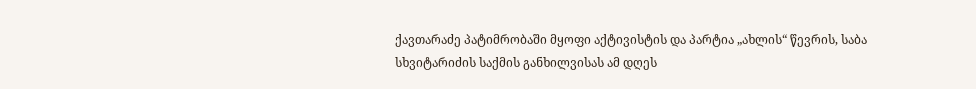ქავთარაძე პატიმრობაში მყოფი აქტივისტის და პარტია „ახლის“ წევრის, საბა სხვიტარიძის საქმის განხილვისას ამ დღეს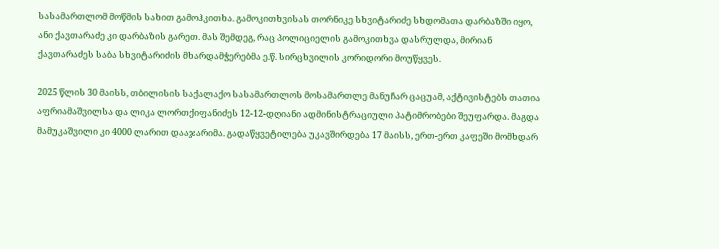სასამართლომ მოწმის სახით გამოჰკითხა. გამოკითხვისას თორნიკე სხვიტარიძე სხდომათა დარბაზში იყო, ანი ქავთარაძე კი დარბაზის გარეთ. მას შემდეგ, რაც პოლიციელის გამოკითხვა დასრულდა, მირიან ქავთარაძეს საბა სხვიტარიძის მხარდამჭერებმა ე.წ. სირცხვილის კორიდორი მოუწყვეს.

2025 წლის 30 მაისს, თბილისის საქალაქო სასამართლოს მოსამართლე მანუჩარ ცაცუამ, აქტივისტებს თათია აფრიამაშვილსა და ლიკა ლორთქიფანიძეს 12-12-დღიანი ადმინისტრაციული პატიმრობები შეუფარდა. მაგდა მამუკაშვილი კი 4000 ლარით დააჯარიმა. გადაწყვეტილება უკავშირდება 17 მაისს, ერთ-ერთ კაფეში მომხდარ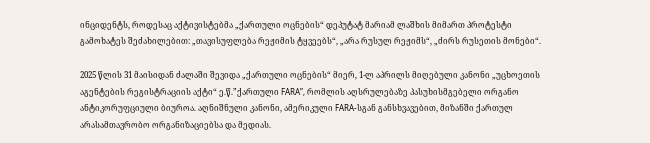ინციდენტს, როდესაც აქტივისტებმა „ქართული ოცნების“ დეპუტატ მარიამ ლაშხის მიმართ პროტესტი გამოხატეს შეძახილებით: „თავისუფლება რეჟიმის ტყვეებს“, „არა რუსულ რეჟიმს“, „ძირს რუსეთის მონები“.

2025 წლის 31 მაისიდან ძალაში შევიდა „ქართული ოცნების“ მიერ, 1-ლ აპრილს მიღებული კანონი „უცხოეთის აგენტების რეგისტრაციის აქტი“ ე.წ.”ქართული FARA”, რომლის აღსრულებაზე პასუხისმგებელი ორგანო ანტიკორუფციული ბიუროა. აღნიშნული კანონი, ამერიკული FARA-სგან განსხვავებით, მიზანში ქართულ არასამთავრობო ორგანიზაციებსა და მედიას.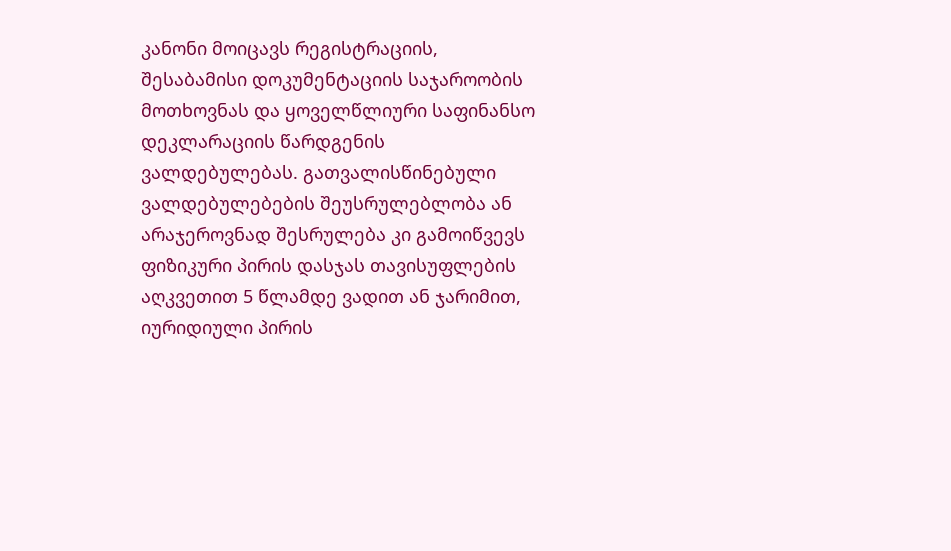კანონი მოიცავს რეგისტრაციის, შესაბამისი დოკუმენტაციის საჯაროობის მოთხოვნას და ყოველწლიური საფინანსო დეკლარაციის წარდგენის ვალდებულებას. გათვალისწინებული ვალდებულებების შეუსრულებლობა ან არაჯეროვნად შესრულება კი გამოიწვევს ფიზიკური პირის დასჯას თავისუფლების აღკვეთით 5 წლამდე ვადით ან ჯარიმით, იურიდიული პირის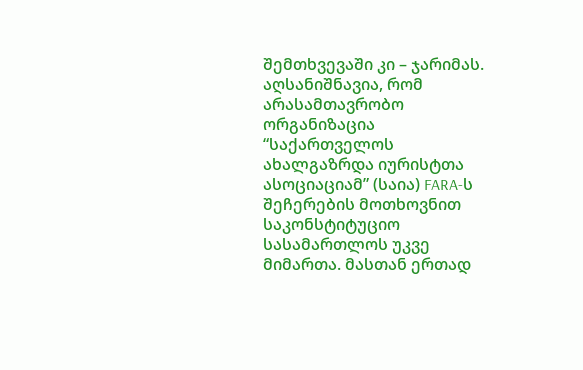შემთხვევაში კი – ჯარიმას. აღსანიშნავია, რომ არასამთავრობო ორგანიზაცია “საქართველოს ახალგაზრდა იურისტთა ასოციაციამ” (საია) FARA-ს შეჩერების მოთხოვნით საკონსტიტუციო სასამართლოს უკვე მიმართა. მასთან ერთად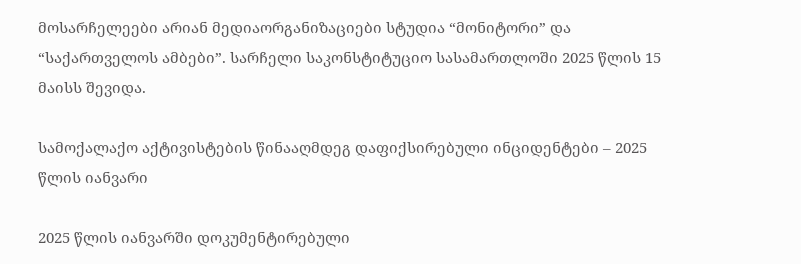მოსარჩელეები არიან მედიაორგანიზაციები სტუდია “მონიტორი” და “საქართველოს ამბები”. სარჩელი საკონსტიტუციო სასამართლოში 2025 წლის 15 მაისს შევიდა.

სამოქალაქო აქტივისტების წინააღმდეგ დაფიქსირებული ინციდენტები – 2025 წლის იანვარი

2025 წლის იანვარში დოკუმენტირებული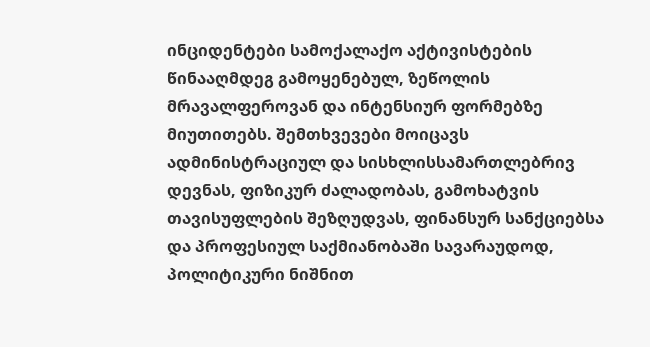ინციდენტები სამოქალაქო აქტივისტების წინააღმდეგ გამოყენებულ, ზეწოლის მრავალფეროვან და ინტენსიურ ფორმებზე მიუთითებს. შემთხვევები მოიცავს ადმინისტრაციულ და სისხლისსამართლებრივ დევნას, ფიზიკურ ძალადობას, გამოხატვის თავისუფლების შეზღუდვას, ფინანსურ სანქციებსა და პროფესიულ საქმიანობაში სავარაუდოდ, პოლიტიკური ნიშნით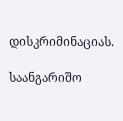დისკრიმინაციას.

საანგარიშო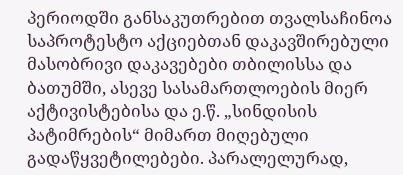პერიოდში განსაკუთრებით თვალსაჩინოა საპროტესტო აქციებთან დაკავშირებული მასობრივი დაკავებები თბილისსა და ბათუმში, ასევე სასამართლოების მიერ აქტივისტებისა და ე.წ. „სინდისის პატიმრების“ მიმართ მიღებული გადაწყვეტილებები. პარალელურად,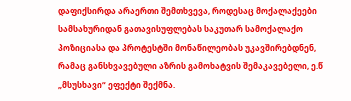დაფიქსირდა არაერთი შემთხვევა, როდესაც მოქალაქეები სამსახურიდან გათავისუფლებას საკუთარ სამოქალაქო პოზიციასა და პროტესტში მონაწილეობას უკავშირებდნენ, რამაც განსხვავებული აზრის გამოხატვის შემაკავებელი, ე.წ „მსუსხავი“ ეფექტი შექმნა.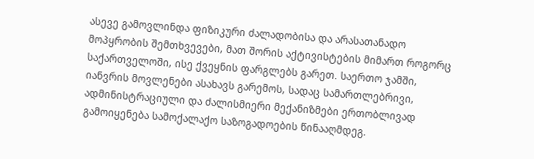ასევე გამოვლინდა ფიზიკური ძალადობისა და არასათანადო მოპყრობის შემთხვევები, მათ შორის აქტივისტების მიმართ როგორც საქართველოში, ისე ქვეყნის ფარგლებს გარეთ. საერთო ჯამში, იანვრის მოვლენები ასახავს გარემოს, სადაც სამართლებრივი, ადმინისტრაციული და ძალისმიერი მექანიზმები ერთობლივად გამოიყენება სამოქალაქო საზოგადოების წინააღმდეგ.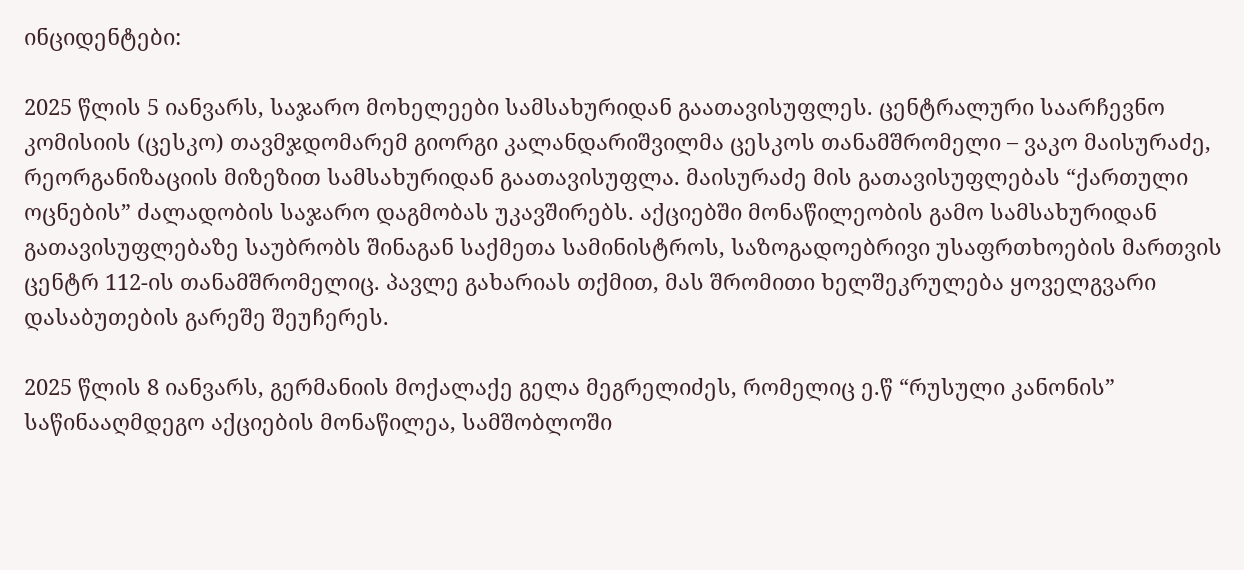ინციდენტები:

2025 წლის 5 იანვარს, საჯარო მოხელეები სამსახურიდან გაათავისუფლეს. ცენტრალური საარჩევნო კომისიის (ცესკო) თავმჯდომარემ გიორგი კალანდარიშვილმა ცესკოს თანამშრომელი – ვაკო მაისურაძე, რეორგანიზაციის მიზეზით სამსახურიდან გაათავისუფლა. მაისურაძე მის გათავისუფლებას “ქართული ოცნების” ძალადობის საჯარო დაგმობას უკავშირებს. აქციებში მონაწილეობის გამო სამსახურიდან გათავისუფლებაზე საუბრობს შინაგან საქმეთა სამინისტროს, საზოგადოებრივი უსაფრთხოების მართვის ცენტრ 112-ის თანამშრომელიც. პავლე გახარიას თქმით, მას შრომითი ხელშეკრულება ყოველგვარი დასაბუთების გარეშე შეუჩერეს.

2025 წლის 8 იანვარს, გერმანიის მოქალაქე გელა მეგრელიძეს, რომელიც ე.წ “რუსული კანონის” საწინააღმდეგო აქციების მონაწილეა, სამშობლოში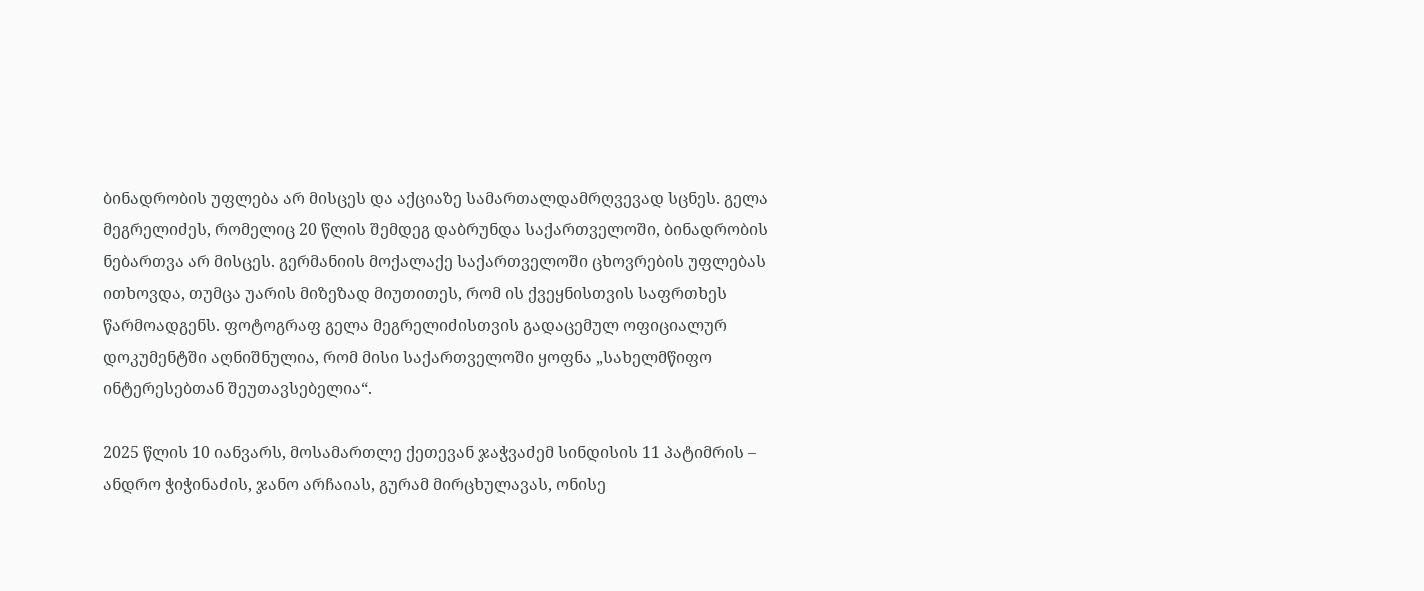ბინადრობის უფლება არ მისცეს და აქციაზე სამართალდამრღვევად სცნეს. გელა მეგრელიძეს, რომელიც 20 წლის შემდეგ დაბრუნდა საქართველოში, ბინადრობის ნებართვა არ მისცეს. გერმანიის მოქალაქე საქართველოში ცხოვრების უფლებას ითხოვდა, თუმცა უარის მიზეზად მიუთითეს, რომ ის ქვეყნისთვის საფრთხეს წარმოადგენს. ფოტოგრაფ გელა მეგრელიძისთვის გადაცემულ ოფიციალურ დოკუმენტში აღნიშნულია, რომ მისი საქართველოში ყოფნა „სახელმწიფო ინტერესებთან შეუთავსებელია“.

2025 წლის 10 იანვარს, მოსამართლე ქეთევან ჯაჭვაძემ სინდისის 11 პატიმრის – ანდრო ჭიჭინაძის, ჯანო არჩაიას, გურამ მირცხულავას, ონისე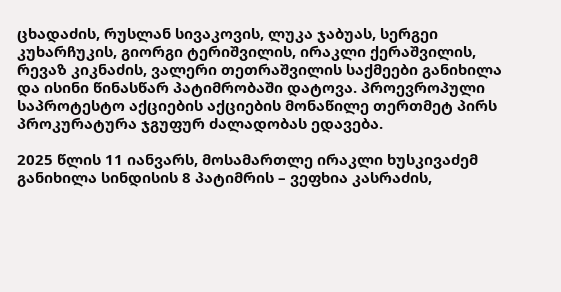ცხადაძის, რუსლან სივაკოვის, ლუკა ჯაბუას, სერგეი კუხარჩუკის, გიორგი ტერიშვილის, ირაკლი ქერაშვილის, რევაზ კიკნაძის, ვალერი თეთრაშვილის საქმეები განიხილა და ისინი წინასწარ პატიმრობაში დატოვა. პროევროპული საპროტესტო აქციების აქციების მონაწილე თერთმეტ პირს პროკურატურა ჯგუფურ ძალადობას ედავება.

2025 წლის 11 იანვარს, მოსამართლე ირაკლი ხუსკივაძემ განიხილა სინდისის 8 პატიმრის – ვეფხია კასრაძის,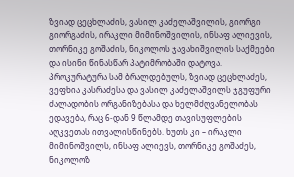ზვიად ცეცხლაძის, ვასილ კაძელაშვილის, გიორგი გიორგაძის, ირაკლი მიმინოშვილის, ინსაფ ალიევის, თორნიკე გოშაძის, ნიკოლოს ჯავახიშვილის საქმეები და ისინი წინასწარ პატიმრობაში დატოვა. პროკურატურა სამ ბრალდებულს, ზვიად ცეცხლაძეს, ვეფხია კასრაძესა და ვასილ კაძელაშვილს ჯგუფური ძალადობის ორგანიზებასა და ხელმძღვანელობას ედავება, რაც 6-დან 9 წლამდე თავისუფლების აღკვეთას ითვალისწინებს. ხუთს კი – ირაკლი მიმინოშვილს, ინსაფ ალიევს, თორნიკე გოშაძეს, ნიკოლოზ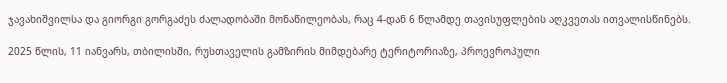ჯავახიშვილსა და გიორგი გორგაძეს ძალადობაში მონაწილეობას, რაც 4-დან 6 წლამდე თავისუფლების აღკვეთას ითვალისწინებს.

2025 წლის, 11 იანვარს, თბილისში, რუსთაველის გამზირის მიმდებარე ტერიტორიაზე, პროევროპული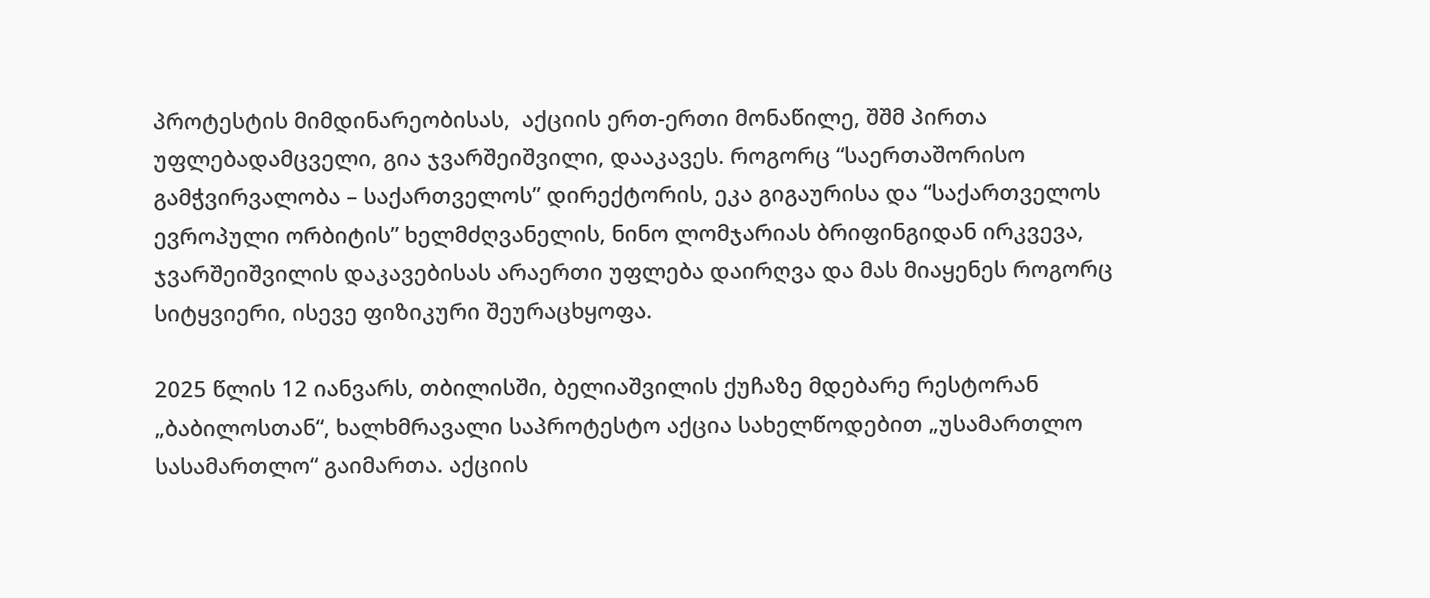პროტესტის მიმდინარეობისას,  აქციის ერთ-ერთი მონაწილე, შშმ პირთა უფლებადამცველი, გია ჯვარშეიშვილი, დააკავეს. როგორც “საერთაშორისო გამჭვირვალობა – საქართველოს” დირექტორის, ეკა გიგაურისა და “საქართველოს ევროპული ორბიტის” ხელმძღვანელის, ნინო ლომჯარიას ბრიფინგიდან ირკვევა, ჯვარშეიშვილის დაკავებისას არაერთი უფლება დაირღვა და მას მიაყენეს როგორც სიტყვიერი, ისევე ფიზიკური შეურაცხყოფა.

2025 წლის 12 იანვარს, თბილისში, ბელიაშვილის ქუჩაზე მდებარე რესტორან „ბაბილოსთან“, ხალხმრავალი საპროტესტო აქცია სახელწოდებით „უსამართლო სასამართლო“ გაიმართა. აქციის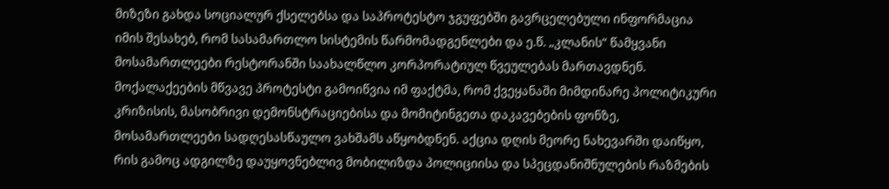მიზეზი გახდა სოციალურ ქსელებსა და საპროტესტო ჯგუფებში გავრცელებული ინფორმაცია იმის შესახებ, რომ სასამართლო სისტემის წარმომადგენლები და ე.წ. „კლანის“ წამყვანი მოსამართლეები რესტორანში საახალწლო კორპორატიულ წვეულებას მართავდნენ. მოქალაქეების მწვავე პროტესტი გამოიწვია იმ ფაქტმა, რომ ქვეყანაში მიმდინარე პოლიტიკური კრიზისის, მასობრივი დემონსტრაციებისა და მომიტინგეთა დაკავებების ფონზე, მოსამართლეები სადღესასწაულო ვახშამს აწყობდნენ. აქცია დღის მეორე ნახევარში დაიწყო, რის გამოც ადგილზე დაუყოვნებლივ მობილიზდა პოლიციისა და სპეცდანიშნულების რაზმების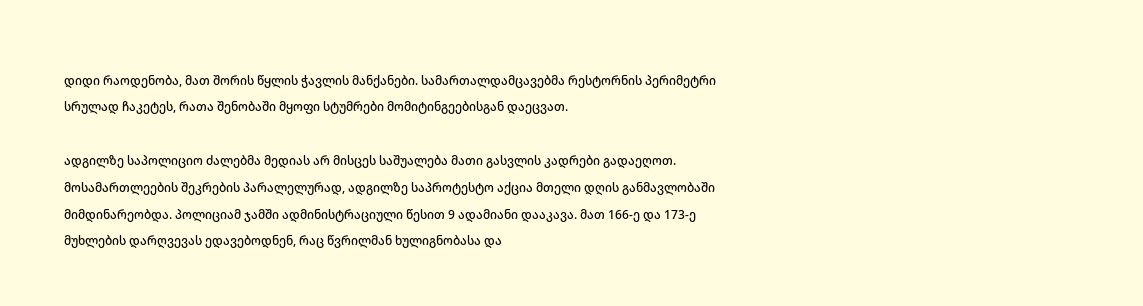დიდი რაოდენობა, მათ შორის წყლის ჭავლის მანქანები. სამართალდამცავებმა რესტორნის პერიმეტრი სრულად ჩაკეტეს, რათა შენობაში მყოფი სტუმრები მომიტინგეებისგან დაეცვათ.

ადგილზე საპოლიციო ძალებმა მედიას არ მისცეს საშუალება მათი გასვლის კადრები გადაეღოთ. მოსამართლეების შეკრების პარალელურად, ადგილზე საპროტესტო აქცია მთელი დღის განმავლობაში მიმდინარეობდა. პოლიციამ ჯამში ადმინისტრაციული წესით 9 ადამიანი დააკავა. მათ 166-ე და 173-ე მუხლების დარღვევას ედავებოდნენ, რაც წვრილმან ხულიგნობასა და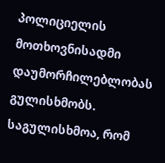პოლიციელის მოთხოვნისადმი დაუმორჩილებლობას გულისხმობს. საგულისხმოა, რომ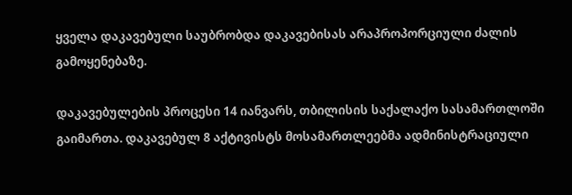ყველა დაკავებული საუბრობდა დაკავებისას არაპროპორციული ძალის გამოყენებაზე.

დაკავებულების პროცესი 14 იანვარს, თბილისის საქალაქო სასამართლოში გაიმართა. დაკავებულ 8 აქტივისტს მოსამართლეებმა ადმინისტრაციული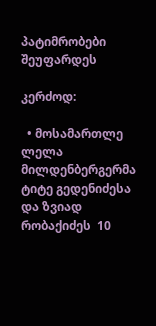პატიმრობები შეუფარდეს

კერძოდ:

  • მოსამართლე ლელა მილდენბერგერმა ტიტე გედენიძესა და ზვიად რობაქიძეს  10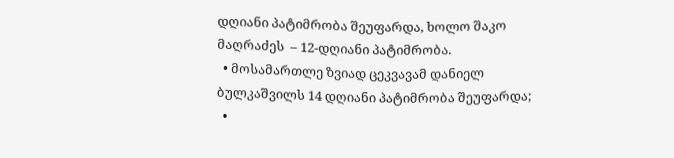დღიანი პატიმრობა შეუფარდა, ხოლო შაკო მაღრაძეს  – 12-დღიანი პატიმრობა.
  • მოსამართლე ზვიად ცეკვავამ დანიელ ბულკაშვილს 14 დღიანი პატიმრობა შეუფარდა;
  •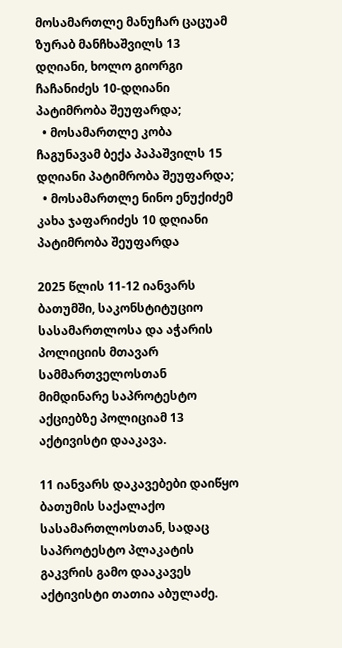მოსამართლე მანუჩარ ცაცუამ ზურაბ მანჩხაშვილს 13 დღიანი, ხოლო გიორგი ჩაჩანიძეს 10-დღიანი პატიმრობა შეუფარდა;
  • მოსამართლე კობა ჩაგუნავამ ბექა პაპაშვილს 15 დღიანი პატიმრობა შეუფარდა;
  • მოსამართლე ნინო ენუქიძემ კახა ჯაფარიძეს 10 დღიანი პატიმრობა შეუფარდა

2025 წლის 11-12 იანვარს ბათუმში, საკონსტიტუციო სასამართლოსა და აჭარის პოლიციის მთავარ სამმართველოსთან მიმდინარე საპროტესტო აქციებზე პოლიციამ 13 აქტივისტი დააკავა.

11 იანვარს დაკავებები დაიწყო ბათუმის საქალაქო სასამართლოსთან, სადაც საპროტესტო პლაკატის გაკვრის გამო დააკავეს აქტივისტი თათია აბულაძე.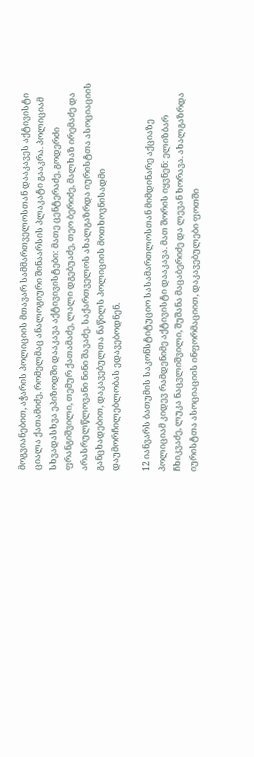მოგვიანებით, აჭარის პოლიციის მთავარ სამმართველოსთან დააკავეს აქტივისტი ციალა ქათამიძე, რომელმაც ანალოგიური შინაარსის პლაკატი გააკრა. პოლიციამ სხვადასხვა ეპიზოდში დააკავა აქტივივისტები: მათე ცენტერაძე, გოდერძი ფრანგიშვილი, თემურ ქათამაძე, ლალი დგებუაძე, თეო ბერიძე, მალხაზ ირემაძე და არასრულწლოვანი ნინი შავაძე. საქართველოს ახალგაზრდა იურისტთა ასოციაციის განცხადებით, დაკავებულთა ნაწილს პოლიციის მოთხოვნისადმი დაუმორჩილებლობას ედავებოდნენ.

12 იანვარს ბათუმის საკონსტიტუციო სასამართლოსთან მიმდინარე აქციაზე პოლიციამ კიდევ რამდენიმე აქტივისტი დააკავა. მათ შორის იყვნენ: ელიზბარ ჩხიკვაძე, ლუკა ნაცვლიშვილი, შუშანა მაცაბერიძე და ლევან ხორავა. ახალგაზრდა იურისტთა ასოციაციის ინფორმაციით, დაკავებულები ფოთში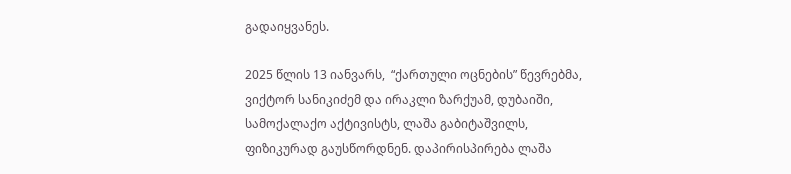გადაიყვანეს.

2025 წლის 13 იანვარს,  “ქართული ოცნების” წევრებმა, ვიქტორ სანიკიძემ და ირაკლი ზარქუამ, დუბაიში, სამოქალაქო აქტივისტს, ლაშა გაბიტაშვილს, ფიზიკურად გაუსწორდნენ. დაპირისპირება ლაშა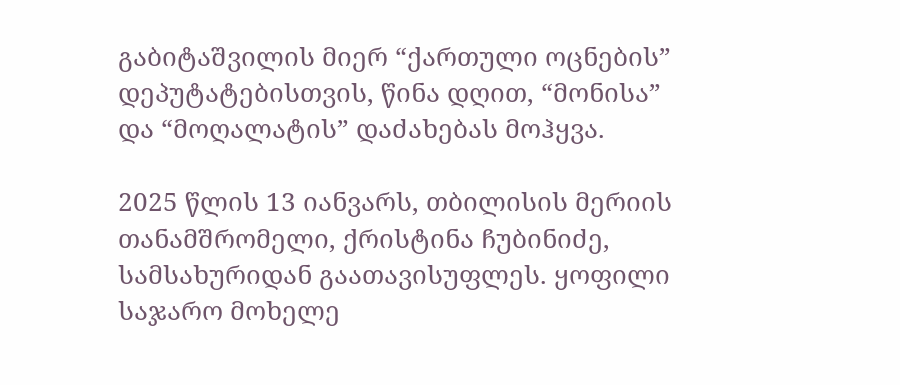გაბიტაშვილის მიერ “ქართული ოცნების” დეპუტატებისთვის, წინა დღით, “მონისა” და “მოღალატის” დაძახებას მოჰყვა.

2025 წლის 13 იანვარს, თბილისის მერიის თანამშრომელი, ქრისტინა ჩუბინიძე, სამსახურიდან გაათავისუფლეს. ყოფილი საჯარო მოხელე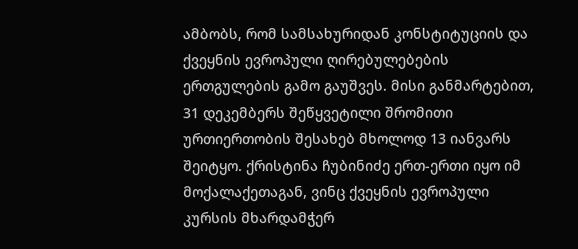ამბობს, რომ სამსახურიდან კონსტიტუციის და ქვეყნის ევროპული ღირებულებების ერთგულების გამო გაუშვეს. მისი განმარტებით, 31 დეკემბერს შეწყვეტილი შრომითი ურთიერთობის შესახებ მხოლოდ 13 იანვარს შეიტყო. ქრისტინა ჩუბინიძე ერთ-ერთი იყო იმ მოქალაქეთაგან, ვინც ქვეყნის ევროპული კურსის მხარდამჭერ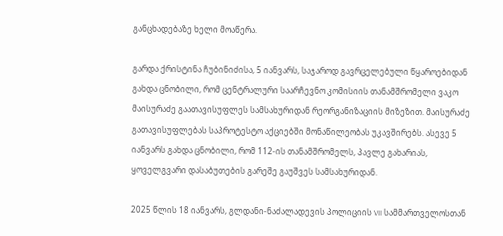განცხადებაზე ხელი მოაწერა.

გარდა ქრისტინა ჩუბინიძისა, 5 იანვარს, საჯაროდ გავრცელებული წყაროებიდან გახდა ცნობილი, რომ ცენტრალური საარჩევნო კომისიის თანამშრომელი ვაკო მაისურაძე გაათავისუფლეს სამსახურიდან რეორგანიზაციის მიზეზით. მაისურაძე გათავისუფლებას საპროტესტო აქციებში მონაწილეობას უკავშირებს. ასევე 5 იანვარს გახდა ცნობილი, რომ 112-ის თანამშრომელს, პავლე გახარიას, ყოველგვარი დასაბუთების გარეშე გაუშვეს სამსახურიდან.

2025 წლის 18 იანვარს, გლდანი-ნაძალადევის პოლიციის VII სამმართველოსთან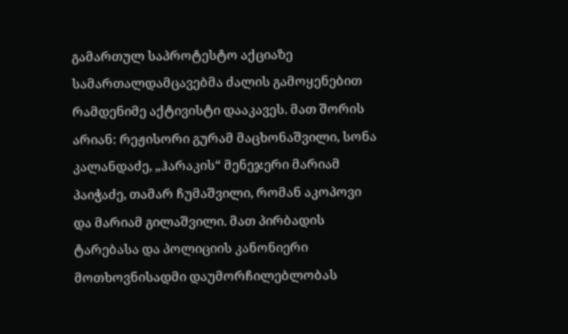გამართულ საპროტესტო აქციაზე სამართალდამცავებმა ძალის გამოყენებით რამდენიმე აქტივისტი დააკავეს. მათ შორის არიან: რეჟისორი გურამ მაცხონაშვილი, სონა კალანდაძე, „ჰარაკის“ მენეჯერი მარიამ პაიჭაძე, თამარ ჩუმაშვილი, რომან აკოპოვი და მარიამ გილაშვილი. მათ პირბადის ტარებასა და პოლიციის კანონიერი მოთხოვნისადმი დაუმორჩილებლობას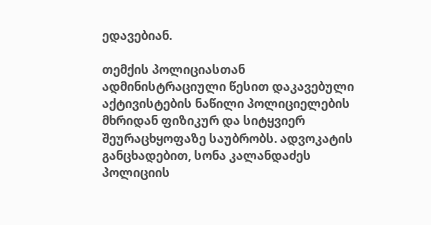ედავებიან.

თემქის პოლიციასთან ადმინისტრაციული წესით დაკავებული აქტივისტების ნაწილი პოლიციელების მხრიდან ფიზიკურ და სიტყვიერ შეურაცხყოფაზე საუბრობს. ადვოკატის განცხადებით, სონა კალანდაძეს პოლიციის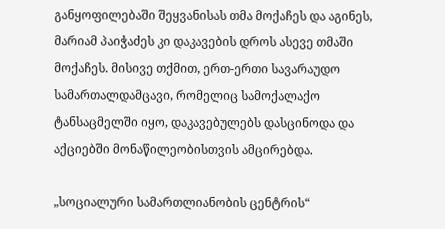განყოფილებაში შეყვანისას თმა მოქაჩეს და აგინეს, მარიამ პაიჭაძეს კი დაკავების დროს ასევე თმაში მოქაჩეს. მისივე თქმით, ერთ-ერთი სავარაუდო სამართალდამცავი, რომელიც სამოქალაქო ტანსაცმელში იყო, დაკავებულებს დასცინოდა და აქციებში მონაწილეობისთვის ამცირებდა.

„სოციალური სამართლიანობის ცენტრის“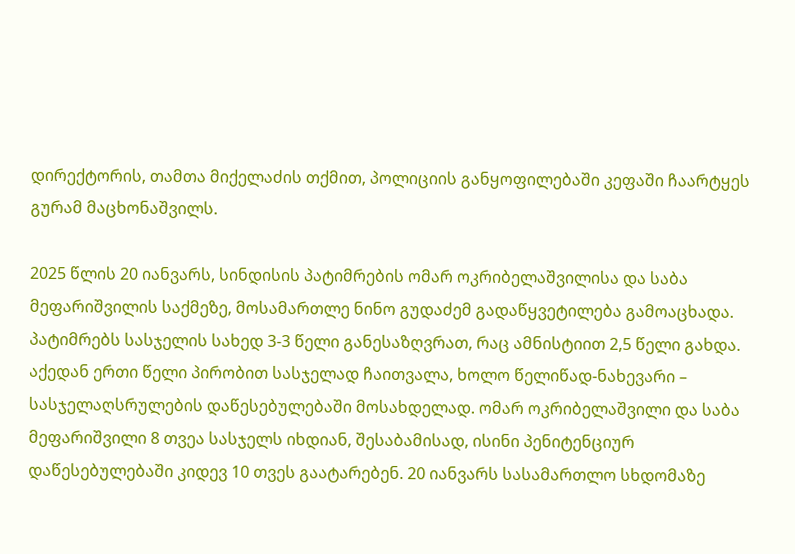დირექტორის, თამთა მიქელაძის თქმით, პოლიციის განყოფილებაში კეფაში ჩაარტყეს გურამ მაცხონაშვილს.

2025 წლის 20 იანვარს, სინდისის პატიმრების ომარ ოკრიბელაშვილისა და საბა მეფარიშვილის საქმეზე, მოსამართლე ნინო გუდაძემ გადაწყვეტილება გამოაცხადა. პატიმრებს სასჯელის სახედ 3-3 წელი განესაზღვრათ, რაც ამნისტიით 2,5 წელი გახდა. აქედან ერთი წელი პირობით სასჯელად ჩაითვალა, ხოლო წელიწად-ნახევარი – სასჯელაღსრულების დაწესებულებაში მოსახდელად. ომარ ოკრიბელაშვილი და საბა მეფარიშვილი 8 თვეა სასჯელს იხდიან, შესაბამისად, ისინი პენიტენციურ დაწესებულებაში კიდევ 10 თვეს გაატარებენ. 20 იანვარს სასამართლო სხდომაზე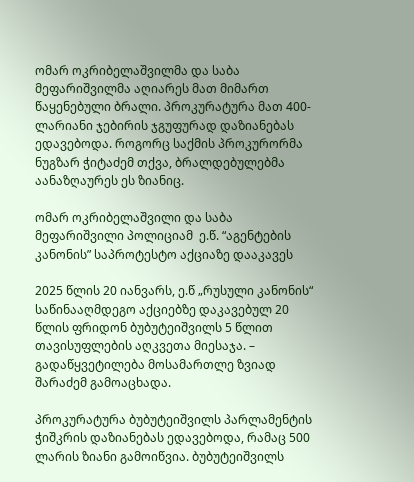ომარ ოკრიბელაშვილმა და საბა მეფარიშვილმა აღიარეს მათ მიმართ წაყენებული ბრალი. პროკურატურა მათ 400-ლარიანი ჯებირის ჯგუფურად დაზიანებას ედავებოდა. როგორც საქმის პროკურორმა ნუგზარ ჭიტაძემ თქვა, ბრალდებულებმა აანაზღაურეს ეს ზიანიც.

ომარ ოკრიბელაშვილი და საბა მეფარიშვილი პოლიციამ  ე.წ. “აგენტების კანონის” საპროტესტო აქციაზე დააკავეს

2025 წლის 20 იანვარს, ე.წ „რუსული კანონის“ საწინააღმდეგო აქციებზე დაკავებულ 20 წლის ფრიდონ ბუბუტეიშვილს 5 წლით თავისუფლების აღკვეთა მიესაჯა. –  გადაწყვეტილება მოსამართლე ზვიად შარაძემ გამოაცხადა.

პროკურატურა ბუბუტეიშვილს პარლამენტის ჭიშკრის დაზიანებას ედავებოდა, რამაც 500 ლარის ზიანი გამოიწვია. ბუბუტეიშვილს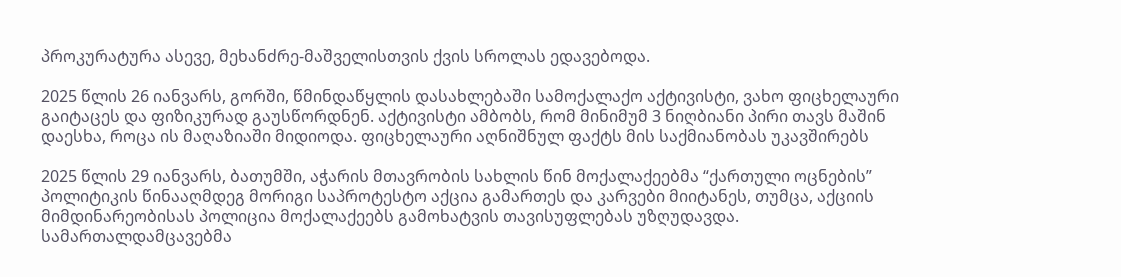პროკურატურა ასევე, მეხანძრე-მაშველისთვის ქვის სროლას ედავებოდა.

2025 წლის 26 იანვარს, გორში, წმინდაწყლის დასახლებაში სამოქალაქო აქტივისტი, ვახო ფიცხელაური გაიტაცეს და ფიზიკურად გაუსწორდნენ. აქტივისტი ამბობს, რომ მინიმუმ 3 ნიღბიანი პირი თავს მაშინ დაესხა, როცა ის მაღაზიაში მიდიოდა. ფიცხელაური აღნიშნულ ფაქტს მის საქმიანობას უკავშირებს

2025 წლის 29 იანვარს, ბათუმში, აჭარის მთავრობის სახლის წინ მოქალაქეებმა “ქართული ოცნების” პოლიტიკის წინააღმდეგ მორიგი საპროტესტო აქცია გამართეს და კარვები მიიტანეს, თუმცა, აქციის მიმდინარეობისას პოლიცია მოქალაქეებს გამოხატვის თავისუფლებას უზღუდავდა. სამართალდამცავებმა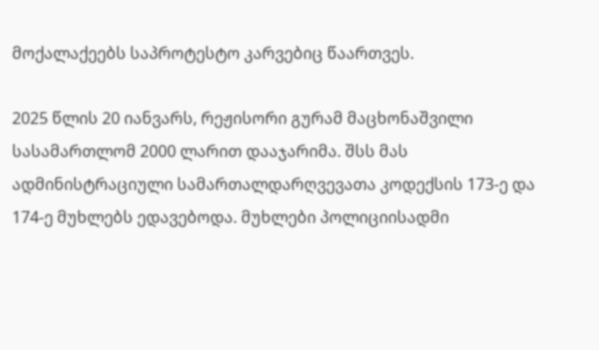მოქალაქეებს საპროტესტო კარვებიც წაართვეს.

2025 წლის 20 იანვარს, რეჟისორი გურამ მაცხონაშვილი სასამართლომ 2000 ლარით დააჯარიმა. შსს მას ადმინისტრაციული სამართალდარღვევათა კოდექსის 173-ე და 174-ე მუხლებს ედავებოდა. მუხლები პოლიციისადმი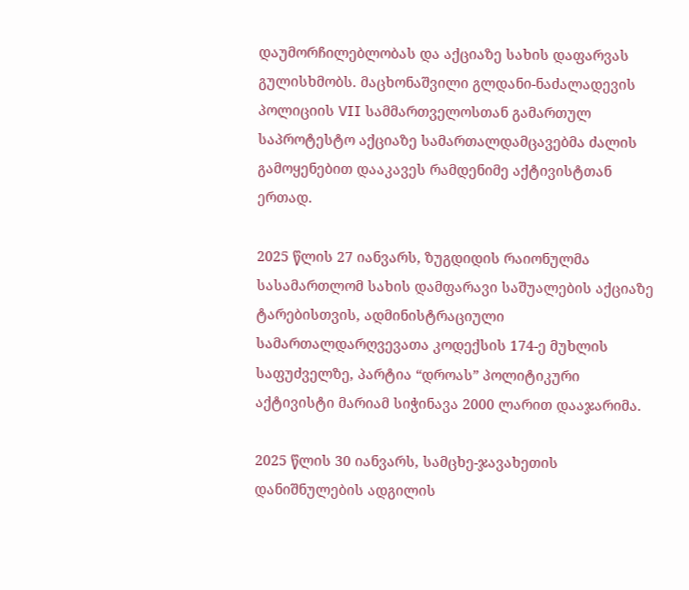დაუმორჩილებლობას და აქციაზე სახის დაფარვას გულისხმობს. მაცხონაშვილი გლდანი-ნაძალადევის პოლიციის VII სამმართველოსთან გამართულ საპროტესტო აქციაზე სამართალდამცავებმა ძალის გამოყენებით დააკავეს რამდენიმე აქტივისტთან ერთად.

2025 წლის 27 იანვარს, ზუგდიდის რაიონულმა სასამართლომ სახის დამფარავი საშუალების აქციაზე ტარებისთვის, ადმინისტრაციული სამართალდარღვევათა კოდექსის 174-ე მუხლის საფუძველზე, პარტია “დროას” პოლიტიკური აქტივისტი მარიამ სიჭინავა 2000 ლარით დააჯარიმა.

2025 წლის 30 იანვარს, სამცხე-ჯავახეთის დანიშნულების ადგილის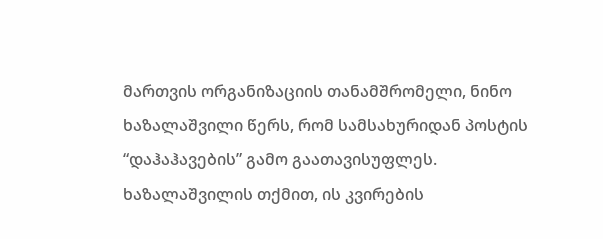მართვის ორგანიზაციის თანამშრომელი, ნინო ხაზალაშვილი წერს, რომ სამსახურიდან პოსტის “დაჰაჰავების” გამო გაათავისუფლეს. ხაზალაშვილის თქმით, ის კვირების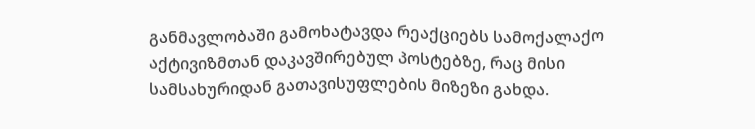განმავლობაში გამოხატავდა რეაქციებს სამოქალაქო აქტივიზმთან დაკავშირებულ პოსტებზე, რაც მისი სამსახურიდან გათავისუფლების მიზეზი გახდა.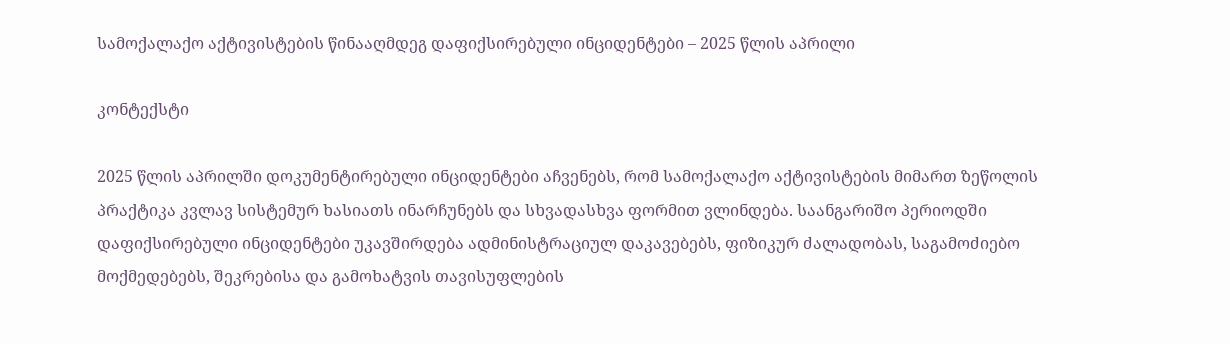სამოქალაქო აქტივისტების წინააღმდეგ დაფიქსირებული ინციდენტები – 2025 წლის აპრილი

კონტექსტი

2025 წლის აპრილში დოკუმენტირებული ინციდენტები აჩვენებს, რომ სამოქალაქო აქტივისტების მიმართ ზეწოლის პრაქტიკა კვლავ სისტემურ ხასიათს ინარჩუნებს და სხვადასხვა ფორმით ვლინდება. საანგარიშო პერიოდში დაფიქსირებული ინციდენტები უკავშირდება ადმინისტრაციულ დაკავებებს, ფიზიკურ ძალადობას, საგამოძიებო მოქმედებებს, შეკრებისა და გამოხატვის თავისუფლების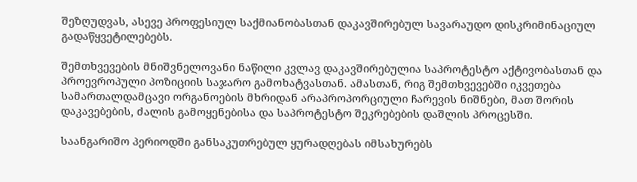შეზღუდვას, ასევე პროფესიულ საქმიანობასთან დაკავშირებულ სავარაუდო დისკრიმინაციულ გადაწყვეტილებებს.

შემთხვევების მნიშვნელოვანი ნაწილი კვლავ დაკავშირებულია საპროტესტო აქტივობასთან და პროევროპული პოზიციის საჯარო გამოხატვასთან. ამასთან, რიგ შემთხვევებში იკვეთება სამართალდამცავი ორგანოების მხრიდან არაპროპორციული ჩარევის ნიშნები, მათ შორის დაკავებების, ძალის გამოყენებისა და საპროტესტო შეკრებების დაშლის პროცესში.

საანგარიშო პერიოდში განსაკუთრებულ ყურადღებას იმსახურებს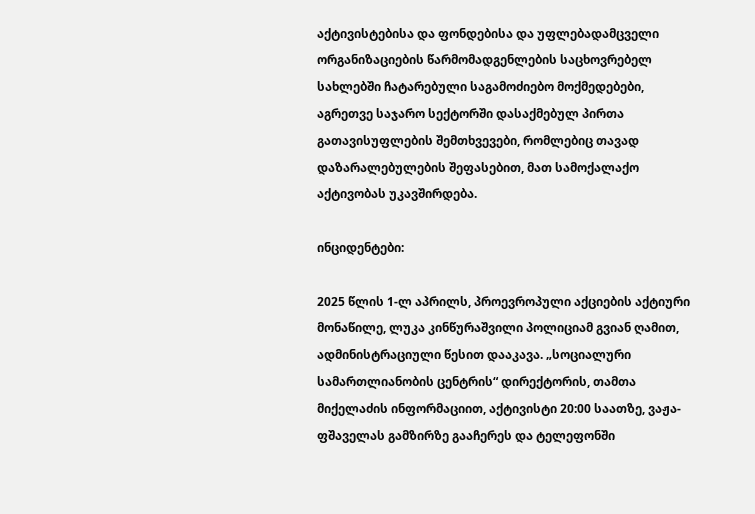აქტივისტებისა და ფონდებისა და უფლებადამცველი ორგანიზაციების წარმომადგენლების საცხოვრებელ სახლებში ჩატარებული საგამოძიებო მოქმედებები, აგრეთვე საჯარო სექტორში დასაქმებულ პირთა გათავისუფლების შემთხვევები, რომლებიც თავად დაზარალებულების შეფასებით, მათ სამოქალაქო აქტივობას უკავშირდება.

ინციდენტები:

2025 წლის 1-ლ აპრილს, პროევროპული აქციების აქტიური მონაწილე, ლუკა კინწურაშვილი პოლიციამ გვიან ღამით, ადმინისტრაციული წესით დააკავა. „სოციალური სამართლიანობის ცენტრის“ დირექტორის, თამთა მიქელაძის ინფორმაციით, აქტივისტი 20:00 საათზე, ვაჟა-ფშაველას გამზირზე გააჩერეს და ტელეფონში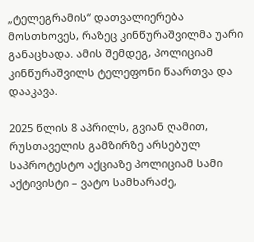„ტელეგრამის“ დათვალიერება მოსთხოვეს, რაზეც კინწურაშვილმა უარი განაცხადა. ამის შემდეგ, პოლიციამ კინწურაშვილს ტელეფონი წაართვა და დააკავა.

2025 წლის 8 აპრილს, გვიან ღამით, რუსთაველის გამზირზე არსებულ საპროტესტო აქციაზე პოლიციამ სამი აქტივისტი – ვატო სამხარაძე,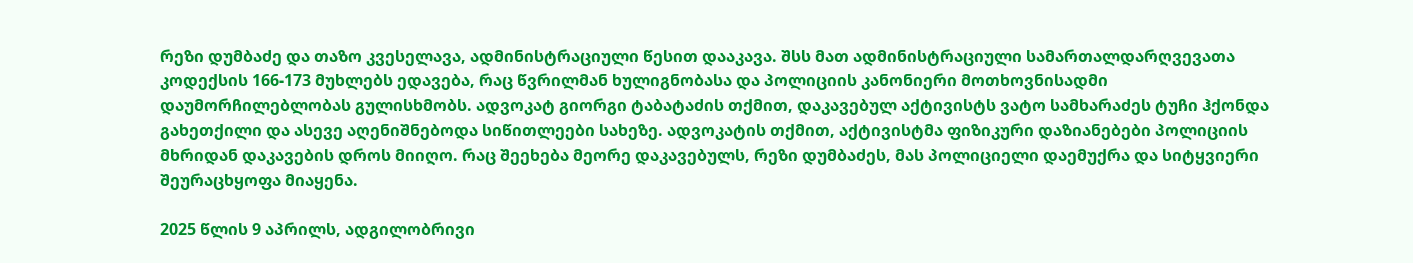რეზი დუმბაძე და თაზო კვესელავა, ადმინისტრაციული წესით დააკავა. შსს მათ ადმინისტრაციული სამართალდარღვევათა კოდექსის 166-173 მუხლებს ედავება, რაც წვრილმან ხულიგნობასა და პოლიციის კანონიერი მოთხოვნისადმი დაუმორჩილებლობას გულისხმობს. ადვოკატ გიორგი ტაბატაძის თქმით, დაკავებულ აქტივისტს ვატო სამხარაძეს ტუჩი ჰქონდა გახეთქილი და ასევე აღენიშნებოდა სიწითლეები სახეზე. ადვოკატის თქმით, აქტივისტმა ფიზიკური დაზიანებები პოლიციის მხრიდან დაკავების დროს მიიღო. რაც შეეხება მეორე დაკავებულს, რეზი დუმბაძეს, მას პოლიციელი დაემუქრა და სიტყვიერი შეურაცხყოფა მიაყენა.

2025 წლის 9 აპრილს, ადგილობრივი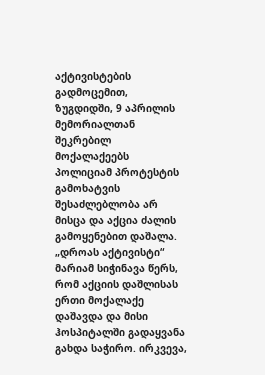აქტივისტების გადმოცემით, ზუგდიდში, 9 აპრილის მემორიალთან შეკრებილ მოქალაქეებს პოლიციამ პროტესტის გამოხატვის შესაძლებლობა არ მისცა და აქცია ძალის გამოყენებით დაშალა. „დროას აქტივისტი“ მარიამ სიჭინავა წერს, რომ აქციის დაშლისას ერთი მოქალაქე დაშავდა და მისი ჰოსპიტალში გადაყვანა გახდა საჭირო. ირკვევა,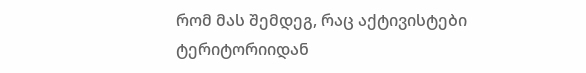რომ მას შემდეგ, რაც აქტივისტები ტერიტორიიდან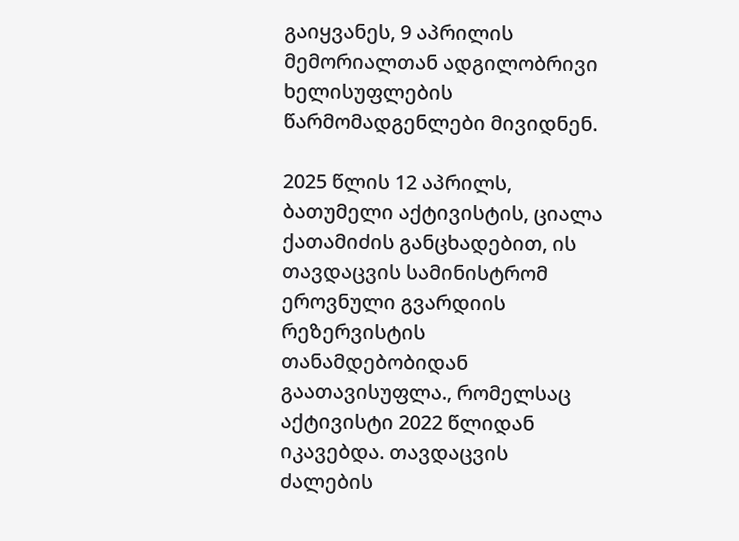გაიყვანეს, 9 აპრილის მემორიალთან ადგილობრივი ხელისუფლების წარმომადგენლები მივიდნენ.

2025 წლის 12 აპრილს, ბათუმელი აქტივისტის, ციალა ქათამიძის განცხადებით, ის თავდაცვის სამინისტრომ ეროვნული გვარდიის რეზერვისტის თანამდებობიდან გაათავისუფლა., რომელსაც აქტივისტი 2022 წლიდან იკავებდა. თავდაცვის ძალების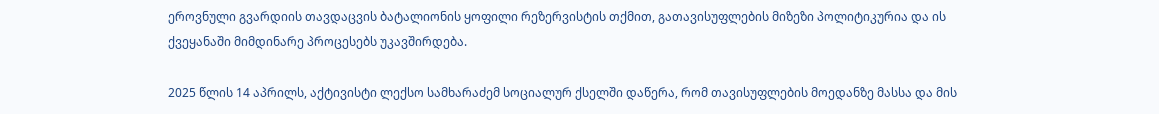ეროვნული გვარდიის თავდაცვის ბატალიონის ყოფილი რეზერვისტის თქმით, გათავისუფლების მიზეზი პოლიტიკურია და ის ქვეყანაში მიმდინარე პროცესებს უკავშირდება.

2025 წლის 14 აპრილს, აქტივისტი ლექსო სამხარაძემ სოციალურ ქსელში დაწერა, რომ თავისუფლების მოედანზე მასსა და მის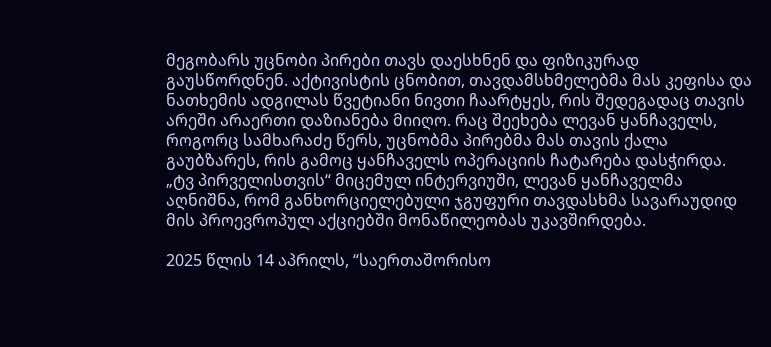მეგობარს უცნობი პირები თავს დაესხნენ და ფიზიკურად გაუსწორდნენ. აქტივისტის ცნობით, თავდამსხმელებმა მას კეფისა და ნათხემის ადგილას წვეტიანი ნივთი ჩაარტყეს, რის შედეგადაც თავის არეში არაერთი დაზიანება მიიღო. რაც შეეხება ლევან ყანჩაველს, როგორც სამხარაძე წერს, უცნობმა პირებმა მას თავის ქალა გაუბზარეს, რის გამოც ყანჩაველს ოპერაციის ჩატარება დასჭირდა. „ტვ პირველისთვის“ მიცემულ ინტერვიუში, ლევან ყანჩაველმა აღნიშნა, რომ განხორციელებული ჯგუფური თავდასხმა სავარაუდიდ მის პროევროპულ აქციებში მონაწილეობას უკავშირდება.

2025 წლის 14 აპრილს, “საერთაშორისო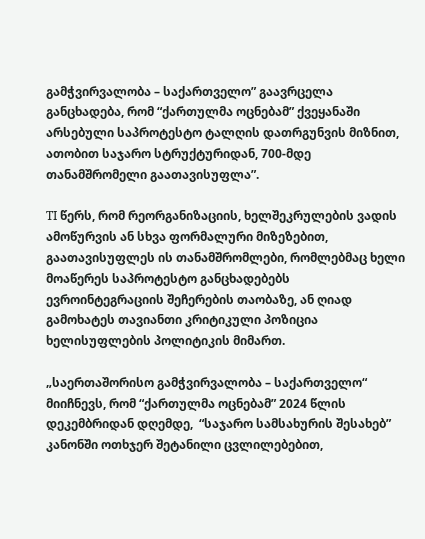გამჭვირვალობა – საქართველო” გაავრცელა განცხადება, რომ “ქართულმა ოცნებამ” ქვეყანაში არსებული საპროტესტო ტალღის დათრგუნვის მიზნით, ათობით საჯარო სტრუქტურიდან, 700-მდე თანამშრომელი გაათავისუფლა”.

TI წერს, რომ რეორგანიზაციის, ხელშეკრულების ვადის ამოწურვის ან სხვა ფორმალური მიზეზებით, გაათავისუფლეს ის თანამშრომლები, რომლებმაც ხელი მოაწერეს საპროტესტო განცხადებებს ევროინტეგრაციის შეჩერების თაობაზე, ან ღიად გამოხატეს თავიანთი კრიტიკული პოზიცია ხელისუფლების პოლიტიკის მიმართ.

„საერთაშორისო გამჭვირვალობა – საქართველო“ მიიჩნევს, რომ “ქართულმა ოცნებამ” 2024 წლის დეკემბრიდან დღემდე,  “საჯარო სამსახურის შესახებ” კანონში ოთხჯერ შეტანილი ცვლილებებით,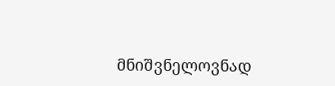მნიშვნელოვნად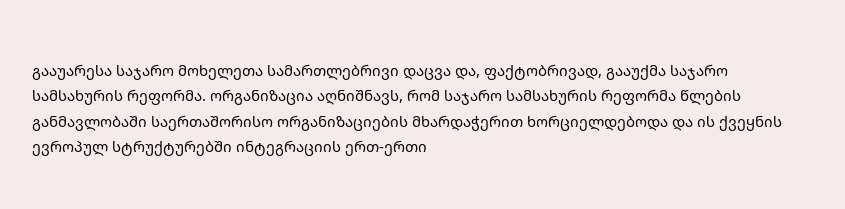გააუარესა საჯარო მოხელეთა სამართლებრივი დაცვა და, ფაქტობრივად, გააუქმა საჯარო სამსახურის რეფორმა. ორგანიზაცია აღნიშნავს, რომ საჯარო სამსახურის რეფორმა წლების განმავლობაში საერთაშორისო ორგანიზაციების მხარდაჭერით ხორციელდებოდა და ის ქვეყნის ევროპულ სტრუქტურებში ინტეგრაციის ერთ-ერთი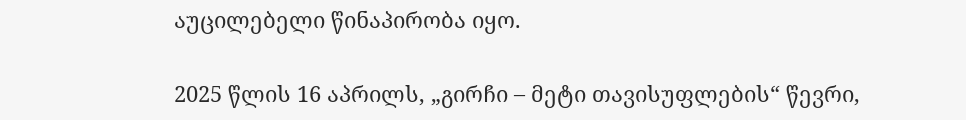აუცილებელი წინაპირობა იყო.

2025 წლის 16 აპრილს, „გირჩი – მეტი თავისუფლების“ წევრი,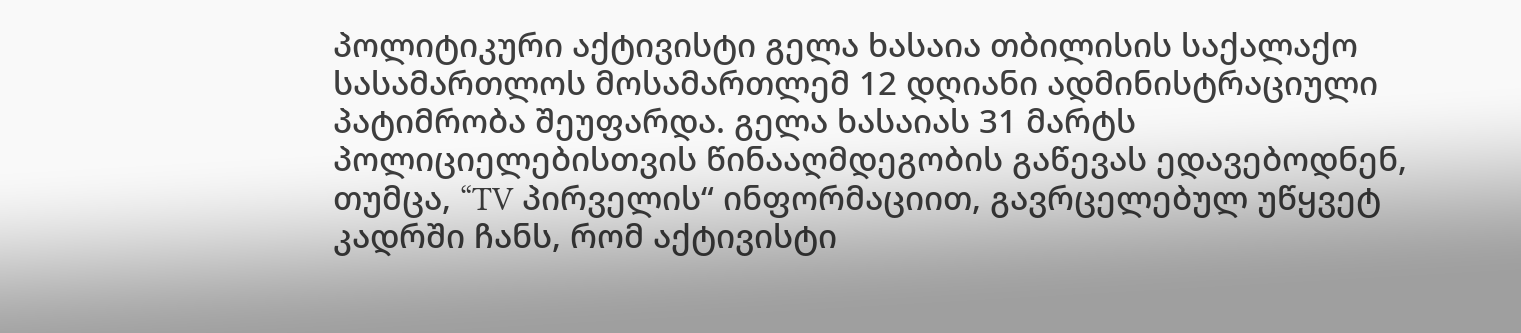პოლიტიკური აქტივისტი გელა ხასაია თბილისის საქალაქო სასამართლოს მოსამართლემ 12 დღიანი ადმინისტრაციული პატიმრობა შეუფარდა. გელა ხასაიას 31 მარტს პოლიციელებისთვის წინააღმდეგობის გაწევას ედავებოდნენ, თუმცა, “TV პირველის“ ინფორმაციით, გავრცელებულ უწყვეტ კადრში ჩანს, რომ აქტივისტი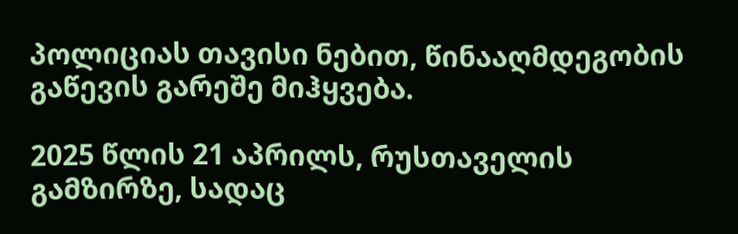პოლიციას თავისი ნებით, წინააღმდეგობის გაწევის გარეშე მიჰყვება.

2025 წლის 21 აპრილს, რუსთაველის გამზირზე, სადაც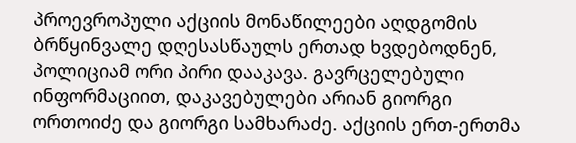პროევროპული აქციის მონაწილეები აღდგომის ბრწყინვალე დღესასწაულს ერთად ხვდებოდნენ, პოლიციამ ორი პირი დააკავა. გავრცელებული ინფორმაციით, დაკავებულები არიან გიორგი ორთოიძე და გიორგი სამხარაძე. აქციის ერთ-ერთმა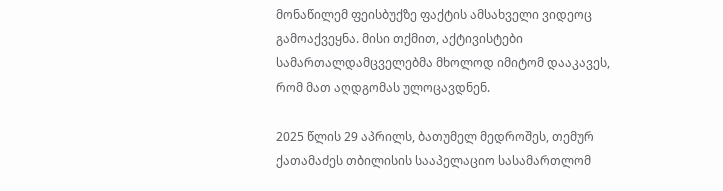მონაწილემ ფეისბუქზე ფაქტის ამსახველი ვიდეოც გამოაქვეყნა. მისი თქმით, აქტივისტები  სამართალდამცველებმა მხოლოდ იმიტომ დააკავეს, რომ მათ აღდგომას ულოცავდნენ.

2025 წლის 29 აპრილს, ბათუმელ მედროშეს, თემურ ქათამაძეს თბილისის სააპელაციო სასამართლომ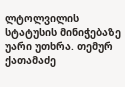ლტოლვილის სტატუსის მინიჭებაზე უარი უთხრა. თემურ ქათამაძე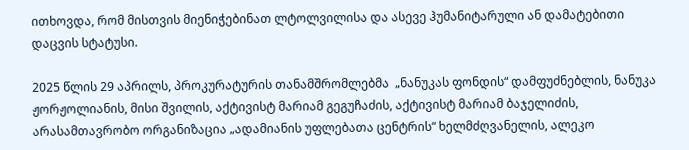ითხოვდა, რომ მისთვის მიენიჭებინათ ლტოლვილისა და ასევე ჰუმანიტარული ან დამატებითი დაცვის სტატუსი.

2025 წლის 29 აპრილს, პროკურატურის თანამშრომლებმა  „ნანუკას ფონდის“ დამფუძნებლის, ნანუკა ჟორჟოლიანის, მისი შვილის, აქტივისტ მარიამ გეგუჩაძის, აქტივისტ მარიამ ბაჯელიძის, არასამთავრობო ორგანიზაცია „ადამიანის უფლებათა ცენტრის“ ხელმძღვანელის, ალეკო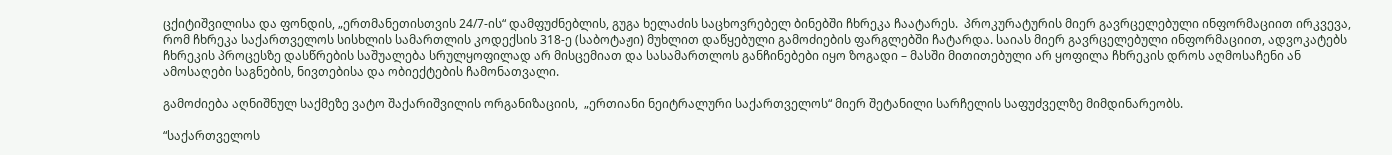ცქიტიშვილისა და ფონდის, „ერთმანეთისთვის 24/7-ის“ დამფუძნებლის, გუგა ხელაძის საცხოვრებელ ბინებში ჩხრეკა ჩაატარეს.  პროკურატურის მიერ გავრცელებული ინფორმაციით ირკვევა, რომ ჩხრეკა საქართველოს სისხლის სამართლის კოდექსის 318-ე (საბოტაჟი) მუხლით დაწყებული გამოძიების ფარგლებში ჩატარდა. საიას მიერ გავრცელებული ინფორმაციით, ადვოკატებს ჩხრეკის პროცესზე დასწრების საშუალება სრულყოფილად არ მისცემიათ და სასამართლოს განჩინებები იყო ზოგადი – მასში მითითებული არ ყოფილა ჩხრეკის დროს აღმოსაჩენი ან ამოსაღები საგნების, ნივთებისა და ობიექტების ჩამონათვალი.

გამოძიება აღნიშნულ საქმეზე ვატო შაქარიშვილის ორგანიზაციის,  „ერთიანი ნეიტრალური საქართველოს“ მიერ შეტანილი სარჩელის საფუძველზე მიმდინარეობს.

“საქართველოს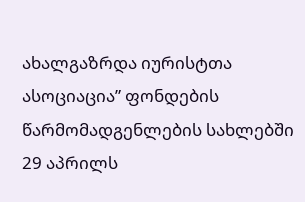ახალგაზრდა იურისტთა ასოციაცია” ფონდების წარმომადგენლების სახლებში 29 აპრილს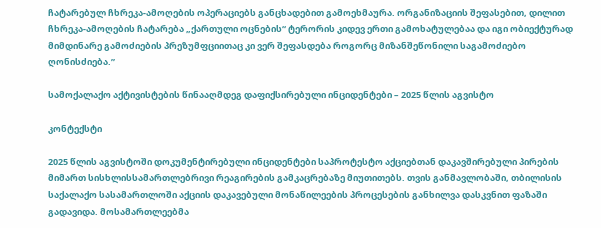ჩატარებულ ჩხრეკა-ამოღების ოპერაციებს განცხადებით გამოეხმაურა. ორგანიზაციის შეფასებით, დილით ჩხრეკა-ამოღების ჩატარება „ქართული ოცნების“ ტერორის კიდევ ერთი გამოხატულებაა და იგი ობიექტურად მიმდინარე გამოძიების პრეზუმფციითაც კი ვერ შეფასდება როგორც მიზანშეწონილი საგამოძიებო ღონისძიება.”

სამოქალაქო აქტივისტების წინააღმდეგ დაფიქსირებული ინციდენტები – 2025 წლის აგვისტო

კონტექსტი

2025 წლის აგვისტოში დოკუმენტირებული ინციდენტები საპროტესტო აქციებთან დაკავშირებული პირების მიმართ სისხლისსამართლებრივი რეაგირების გამკაცრებაზე მიუთითებს. თვის განმავლობაში, თბილისის საქალაქო სასამართლოში აქციის დაკავებული მონაწილეების პროცესების განხილვა დასკვნით ფაზაში გადავიდა. მოსამართლეებმა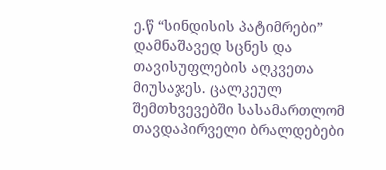ე.წ “სინდისის პატიმრები” დამნაშავედ სცნეს და თავისუფლების აღკვეთა მიუსაჯეს. ცალკეულ შემთხვევებში სასამართლომ თავდაპირველი ბრალდებები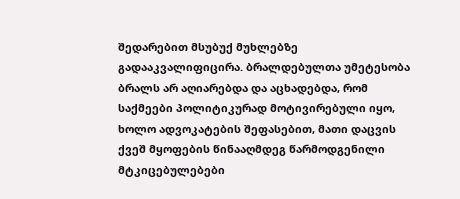შედარებით მსუბუქ მუხლებზე გადააკვალიფიცირა. ბრალდებულთა უმეტესობა ბრალს არ აღიარებდა და აცხადებდა, რომ საქმეები პოლიტიკურად მოტივირებული იყო, ხოლო ადვოკატების შეფასებით, მათი დაცვის ქვეშ მყოფების წინააღმდეგ წარმოდგენილი მტკიცებულებები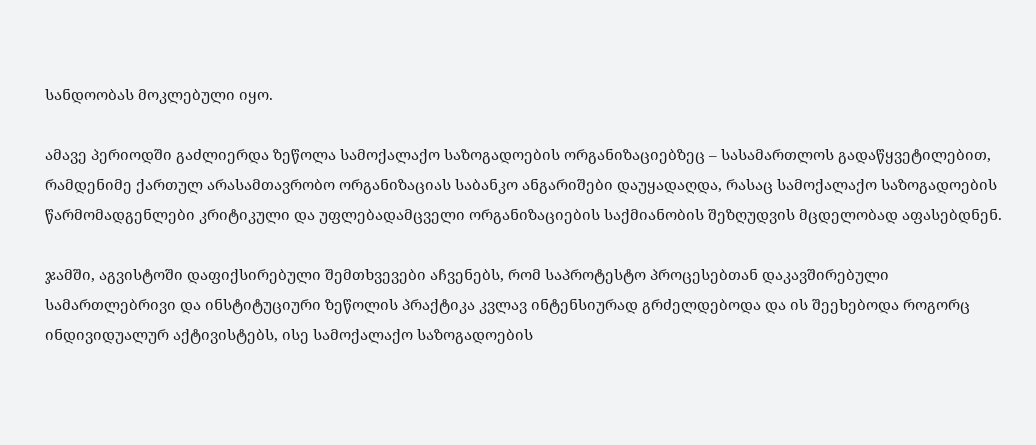სანდოობას მოკლებული იყო.

ამავე პერიოდში გაძლიერდა ზეწოლა სამოქალაქო საზოგადოების ორგანიზაციებზეც – სასამართლოს გადაწყვეტილებით, რამდენიმე ქართულ არასამთავრობო ორგანიზაციას საბანკო ანგარიშები დაუყადაღდა, რასაც სამოქალაქო საზოგადოების წარმომადგენლები კრიტიკული და უფლებადამცველი ორგანიზაციების საქმიანობის შეზღუდვის მცდელობად აფასებდნენ.

ჯამში, აგვისტოში დაფიქსირებული შემთხვევები აჩვენებს, რომ საპროტესტო პროცესებთან დაკავშირებული სამართლებრივი და ინსტიტუციური ზეწოლის პრაქტიკა კვლავ ინტენსიურად გრძელდებოდა და ის შეეხებოდა როგორც ინდივიდუალურ აქტივისტებს, ისე სამოქალაქო საზოგადოების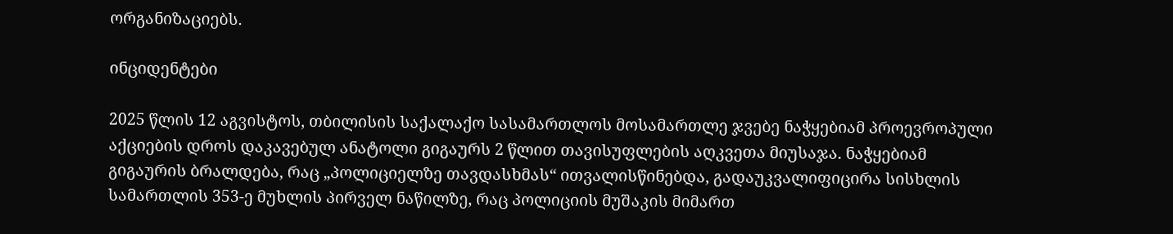ორგანიზაციებს.

ინციდენტები

2025 წლის 12 აგვისტოს, თბილისის საქალაქო სასამართლოს მოსამართლე ჯვებე ნაჭყებიამ პროევროპული აქციების დროს დაკავებულ ანატოლი გიგაურს 2 წლით თავისუფლების აღკვეთა მიუსაჯა. ნაჭყებიამ გიგაურის ბრალდება, რაც „პოლიციელზე თავდასხმას“ ითვალისწინებდა, გადაუკვალიფიცირა სისხლის სამართლის 353-ე მუხლის პირველ ნაწილზე, რაც პოლიციის მუშაკის მიმართ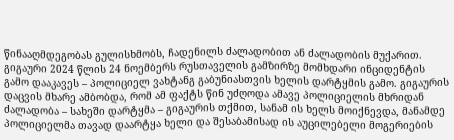წინააღმდეგობას გულისხმობს, ჩადენილს ძალადობით ან ძალადობის მუქარით. გიგაური 2024 წლის 24 ნოემბერს რუსთაველის გამზირზე მომხდარი ინციდენტის გამო დააკავეს – პოლიციელ ვახტანგ გაბუნიასთვის ხელის დარტყმის გამო. გიგაურის დაცვის მხარე ამბობდა, რომ ამ ფაქტს წინ უძღოდა ამავე პოლიციელის მხრიდან ძალადობა – სახეში დარტყმა – გიგაურის თქმით, სანამ ის ხელს მოიქნევდა, მანამდე პოლიციელმა თავად დაარტყა ხელი და შესაბამისად ის აუცილებელი მოგერიების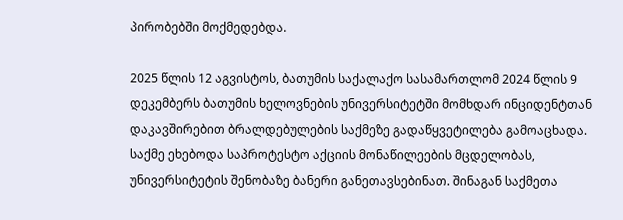პირობებში მოქმედებდა.

2025 წლის 12 აგვისტოს, ბათუმის საქალაქო სასამართლომ 2024 წლის 9 დეკემბერს ბათუმის ხელოვნების უნივერსიტეტში მომხდარ ინციდენტთან დაკავშირებით ბრალდებულების საქმეზე გადაწყვეტილება გამოაცხადა. საქმე ეხებოდა საპროტესტო აქციის მონაწილეების მცდელობას, უნივერსიტეტის შენობაზე ბანერი განეთავსებინათ. შინაგან საქმეთა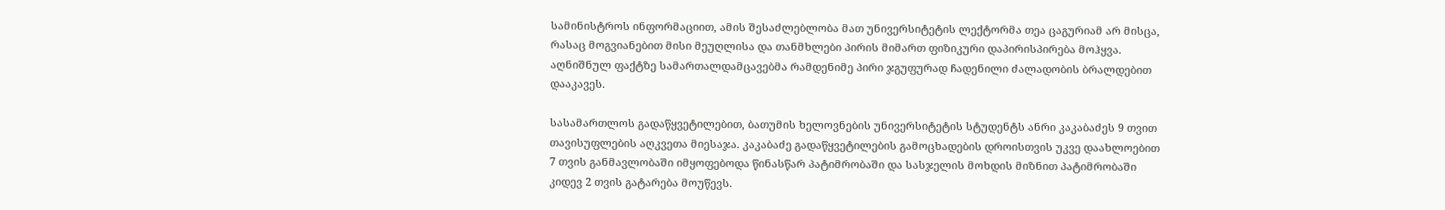სამინისტროს ინფორმაციით, ამის შესაძლებლობა მათ უნივერსიტეტის ლექტორმა თეა ცაგურიამ არ მისცა, რასაც მოგვიანებით მისი მეუღლისა და თანმხლები პირის მიმართ ფიზიკური დაპირისპირება მოჰყვა. აღნიშნულ ფაქტზე სამართალდამცავებმა რამდენიმე პირი ჯგუფურად ჩადენილი ძალადობის ბრალდებით დააკავეს.

სასამართლოს გადაწყვეტილებით, ბათუმის ხელოვნების უნივერსიტეტის სტუდენტს ანრი კაკაბაძეს 9 თვით თავისუფლების აღკვეთა მიესაჯა. კაკაბაძე გადაწყვეტილების გამოცხადების დროისთვის უკვე დაახლოებით 7 თვის განმავლობაში იმყოფებოდა წინასწარ პატიმრობაში და სასჯელის მოხდის მიზნით პატიმრობაში კიდევ 2 თვის გატარება მოუწევს.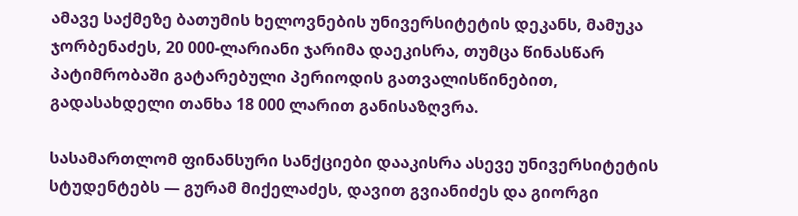ამავე საქმეზე ბათუმის ხელოვნების უნივერსიტეტის დეკანს, მამუკა ჯორბენაძეს, 20 000-ლარიანი ჯარიმა დაეკისრა, თუმცა წინასწარ პატიმრობაში გატარებული პერიოდის გათვალისწინებით, გადასახდელი თანხა 18 000 ლარით განისაზღვრა.

სასამართლომ ფინანსური სანქციები დააკისრა ასევე უნივერსიტეტის სტუდენტებს — გურამ მიქელაძეს, დავით გვიანიძეს და გიორგი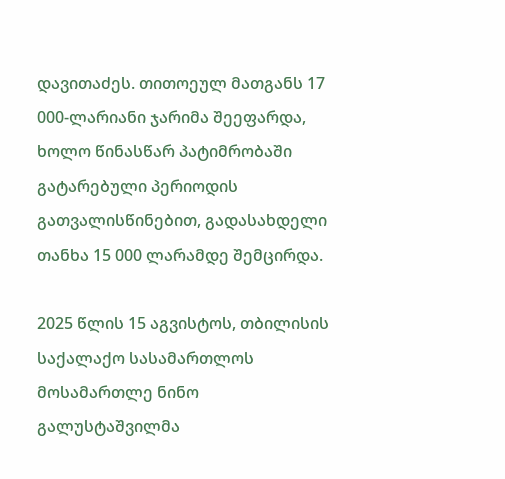დავითაძეს. თითოეულ მათგანს 17 000-ლარიანი ჯარიმა შეეფარდა, ხოლო წინასწარ პატიმრობაში გატარებული პერიოდის გათვალისწინებით, გადასახდელი თანხა 15 000 ლარამდე შემცირდა.

2025 წლის 15 აგვისტოს, თბილისის საქალაქო სასამართლოს მოსამართლე ნინო გალუსტაშვილმა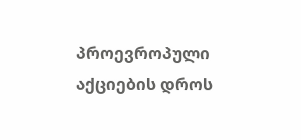პროევროპული აქციების დროს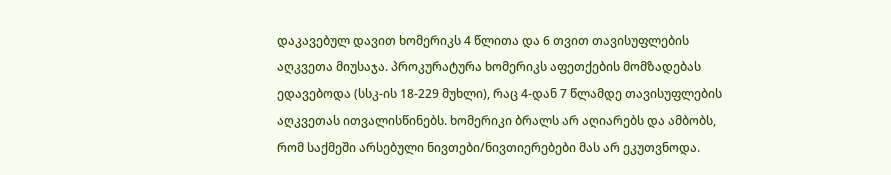დაკავებულ დავით ხომერიკს 4 წლითა და 6 თვით თავისუფლების აღკვეთა მიუსაჯა. პროკურატურა ხომერიკს აფეთქების მომზადებას ედავებოდა (სსკ-ის 18-229 მუხლი), რაც 4-დან 7 წლამდე თავისუფლების აღკვეთას ითვალისწინებს. ხომერიკი ბრალს არ აღიარებს და ამბობს, რომ საქმეში არსებული ნივთები/ნივთიერებები მას არ ეკუთვნოდა.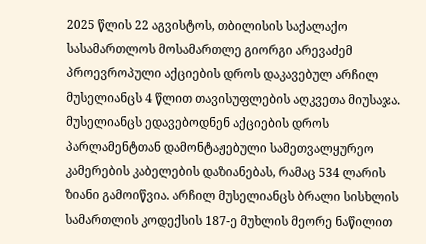2025 წლის 22 აგვისტოს, თბილისის საქალაქო სასამართლოს მოსამართლე გიორგი არევაძემ პროევროპული აქციების დროს დაკავებულ არჩილ მუსელიანცს 4 წლით თავისუფლების აღკვეთა მიუსაჯა. მუსელიანცს ედავებოდნენ აქციების დროს პარლამენტთან დამონტაჟებული სამეთვალყურეო კამერების კაბელების დაზიანებას, რამაც 534 ლარის ზიანი გამოიწვია. არჩილ მუსელიანცს ბრალი სისხლის სამართლის კოდექსის 187-ე მუხლის მეორე ნაწილით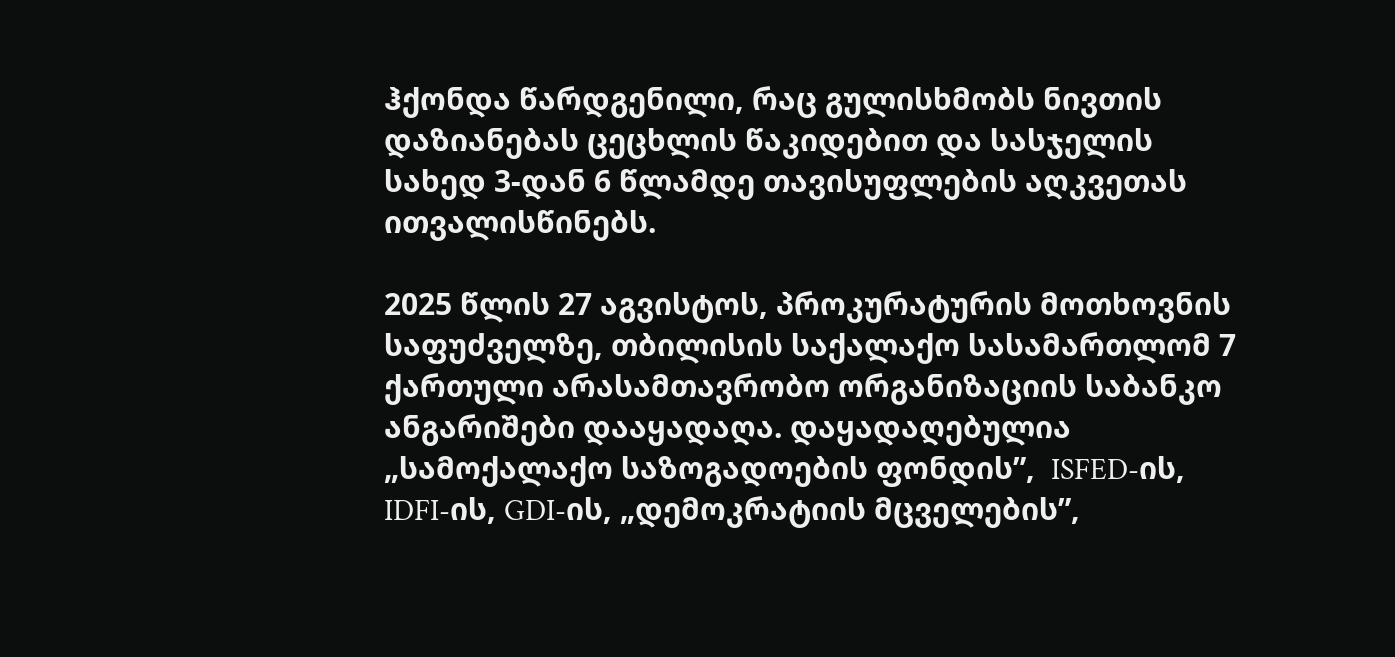ჰქონდა წარდგენილი, რაც გულისხმობს ნივთის დაზიანებას ცეცხლის წაკიდებით და სასჯელის სახედ 3-დან 6 წლამდე თავისუფლების აღკვეთას ითვალისწინებს.

2025 წლის 27 აგვისტოს, პროკურატურის მოთხოვნის საფუძველზე, თბილისის საქალაქო სასამართლომ 7 ქართული არასამთავრობო ორგანიზაციის საბანკო ანგარიშები დააყადაღა. დაყადაღებულია „სამოქალაქო საზოგადოების ფონდის”,  ISFED-ის, IDFI-ის, GDI-ის, „დემოკრატიის მცველების”,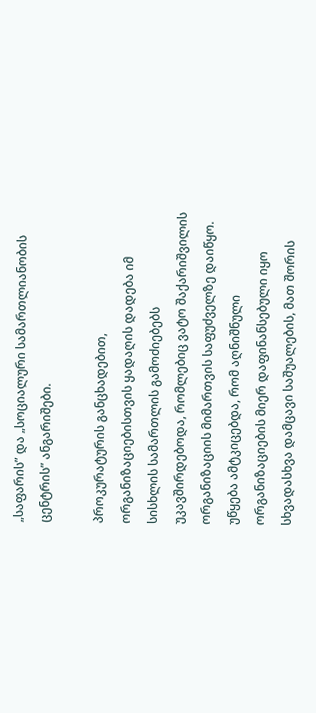„საფარის” და „სოციალური სამართლიანობის ცენტრის” ანგარიშები.

პროკურატურის განცხადებით, ორგანიზაციებისთვის ყადაღის დადება იმ სისხლის სამართლის გამოძიებებს უკავშირდებოდა, რომლებიც ვატო შაქარიშვილის ორგანიზაციის მიმართვის საფუძველზე დაიწყო. უწყება ამტკიცებდა, რომ აღნიშნული ორგანიზაციების მიერ დაფინანსებული იყო სხვადასხვა დამცავი საშუალების, მათ შორის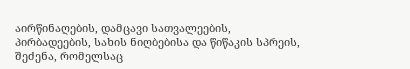აირწინაღების, დამცავი სათვალეების, პირბადეების, სახის ნიღბებისა და წიწაკის სპრეის, შეძენა, რომელსაც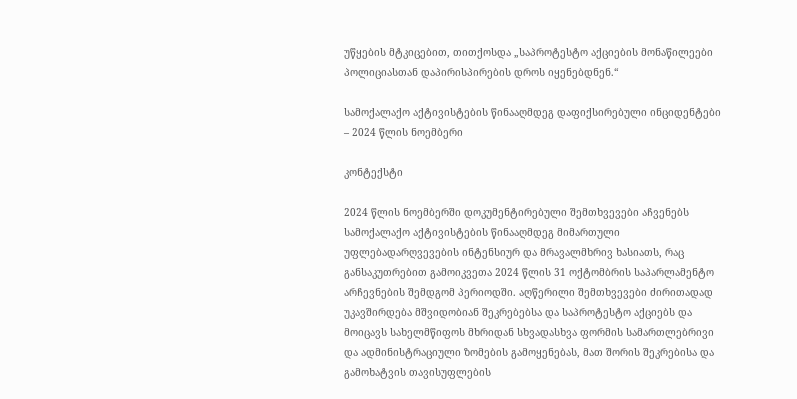უწყების მტკიცებით, თითქოსდა „საპროტესტო აქციების მონაწილეები პოლიციასთან დაპირისპირების დროს იყენებდნენ.“

სამოქალაქო აქტივისტების წინააღმდეგ დაფიქსირებული ინციდენტები – 2024 წლის ნოემბერი

კონტექსტი

2024 წლის ნოემბერში დოკუმენტირებული შემთხვევები აჩვენებს სამოქალაქო აქტივისტების წინააღმდეგ მიმართული უფლებადარღვევების ინტენსიურ და მრავალმხრივ ხასიათს, რაც განსაკუთრებით გამოიკვეთა 2024 წლის 31 ოქტომბრის საპარლამენტო არჩევნების შემდგომ პერიოდში. აღწერილი შემთხვევები ძირითადად უკავშირდება მშვიდობიან შეკრებებსა და საპროტესტო აქციებს და მოიცავს სახელმწიფოს მხრიდან სხვადასხვა ფორმის სამართლებრივი და ადმინისტრაციული ზომების გამოყენებას, მათ შორის შეკრებისა და გამოხატვის თავისუფლების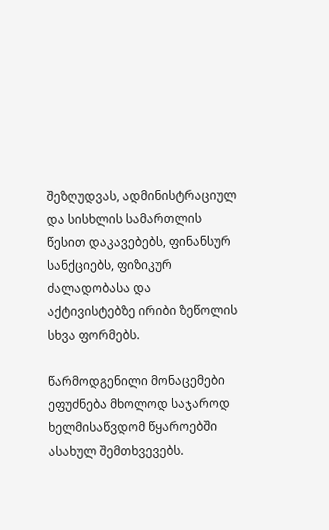შეზღუდვას, ადმინისტრაციულ და სისხლის სამართლის წესით დაკავებებს, ფინანსურ სანქციებს, ფიზიკურ ძალადობასა და აქტივისტებზე ირიბი ზეწოლის სხვა ფორმებს.

წარმოდგენილი მონაცემები ეფუძნება მხოლოდ საჯაროდ ხელმისაწვდომ წყაროებში ასახულ შემთხვევებს.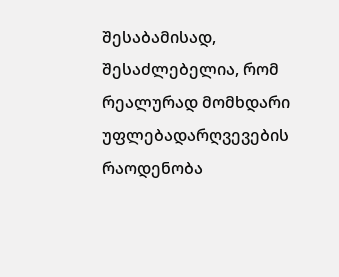შესაბამისად, შესაძლებელია, რომ რეალურად მომხდარი უფლებადარღვევების რაოდენობა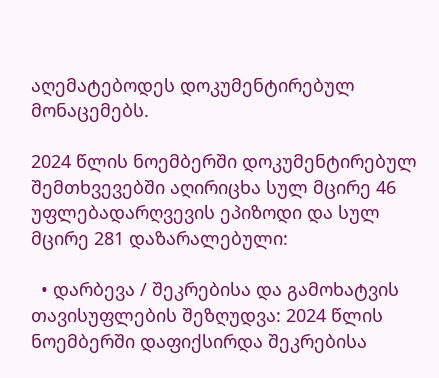აღემატებოდეს დოკუმენტირებულ მონაცემებს.

2024 წლის ნოემბერში დოკუმენტირებულ შემთხვევებში აღირიცხა სულ მცირე 46 უფლებადარღვევის ეპიზოდი და სულ მცირე 281 დაზარალებული:

  • დარბევა / შეკრებისა და გამოხატვის თავისუფლების შეზღუდვა: 2024 წლის ნოემბერში დაფიქსირდა შეკრებისა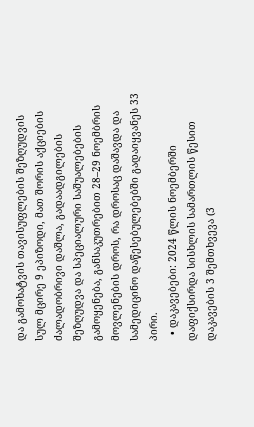და გამოხატვის თავისუფლების შეზღუდვის სულ მცირე 9 ეპიზოდი, მათ შორის აქციების ძალადობრივი დაშლა, გადაადგილების შეზღუდვა და სპეციალური საშუალებების გამოყენება, განსაკუთრებით 28–29 ნოემბრის მოვლენების დროს, რა დროსაც დაშავდა და სამედიცინო დაწესებულებებში გადაიყვანეს 33 პირი.
  • დაკავებები: 2024 წლის ნოემბერში დაფიქსირდა სისხლის სამართლის წესით დაკავების 3 შემთხვევა (3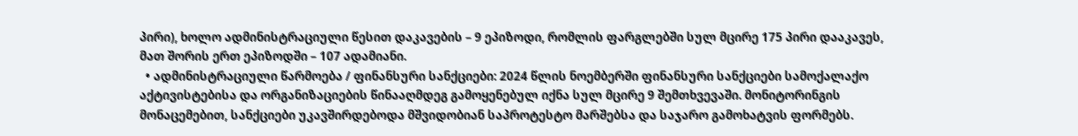პირი), ხოლო ადმინისტრაციული წესით დაკავების – 9 ეპიზოდი, რომლის ფარგლებში სულ მცირე 175 პირი დააკავეს, მათ შორის ერთ ეპიზოდში – 107 ადამიანი.
  • ადმინისტრაციული წარმოება / ფინანსური სანქციები: 2024 წლის ნოემბერში ფინანსური სანქციები სამოქალაქო აქტივისტებისა და ორგანიზაციების წინააღმდეგ გამოყენებულ იქნა სულ მცირე 9 შემთხვევაში. მონიტორინგის მონაცემებით, სანქციები უკავშირდებოდა მშვიდობიან საპროტესტო მარშებსა და საჯარო გამოხატვის ფორმებს.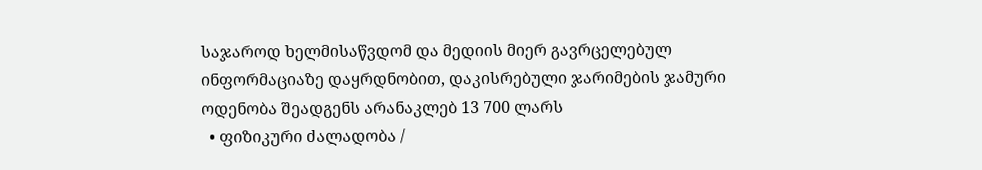საჯაროდ ხელმისაწვდომ და მედიის მიერ გავრცელებულ ინფორმაციაზე დაყრდნობით, დაკისრებული ჯარიმების ჯამური ოდენობა შეადგენს არანაკლებ 13 700 ლარს
  • ფიზიკური ძალადობა /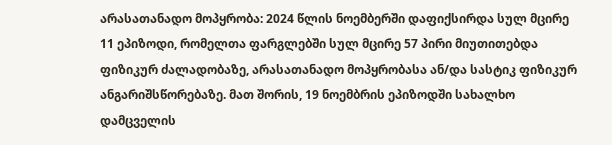არასათანადო მოპყრობა: 2024 წლის ნოემბერში დაფიქსირდა სულ მცირე 11 ეპიზოდი, რომელთა ფარგლებში სულ მცირე 57 პირი მიუთითებდა ფიზიკურ ძალადობაზე, არასათანადო მოპყრობასა ან/და სასტიკ ფიზიკურ ანგარიშსწორებაზე. მათ შორის, 19 ნოემბრის ეპიზოდში სახალხო დამცველის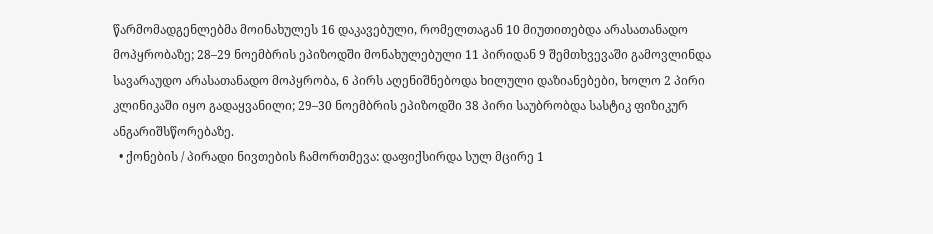წარმომადგენლებმა მოინახულეს 16 დაკავებული, რომელთაგან 10 მიუთითებდა არასათანადო მოპყრობაზე; 28–29 ნოემბრის ეპიზოდში მონახულებული 11 პირიდან 9 შემთხვევაში გამოვლინდა სავარაუდო არასათანადო მოპყრობა, 6 პირს აღენიშნებოდა ხილული დაზიანებები, ხოლო 2 პირი კლინიკაში იყო გადაყვანილი; 29–30 ნოემბრის ეპიზოდში 38 პირი საუბრობდა სასტიკ ფიზიკურ ანგარიშსწორებაზე.
  • ქონების / პირადი ნივთების ჩამორთმევა: დაფიქსირდა სულ მცირე 1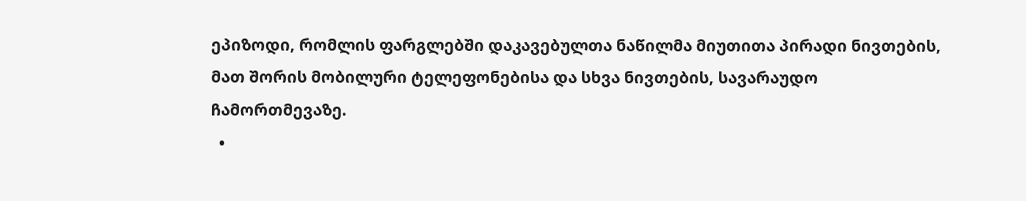ეპიზოდი, რომლის ფარგლებში დაკავებულთა ნაწილმა მიუთითა პირადი ნივთების, მათ შორის მობილური ტელეფონებისა და სხვა ნივთების, სავარაუდო ჩამორთმევაზე.
  •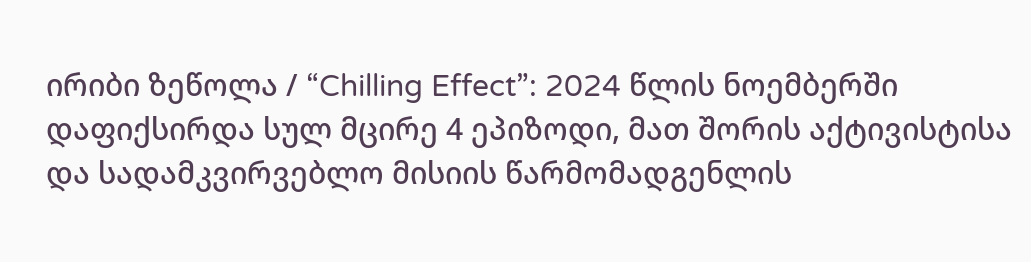ირიბი ზეწოლა / “Chilling Effect”: 2024 წლის ნოემბერში დაფიქსირდა სულ მცირე 4 ეპიზოდი, მათ შორის აქტივისტისა და სადამკვირვებლო მისიის წარმომადგენლის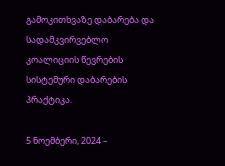გამოკითხვაზე დაბარება და სადამკვირვებლო კოალიციის წევრების სისტემური დაბარების პრაქტიკა.

5 ნოემბერი, 2024 –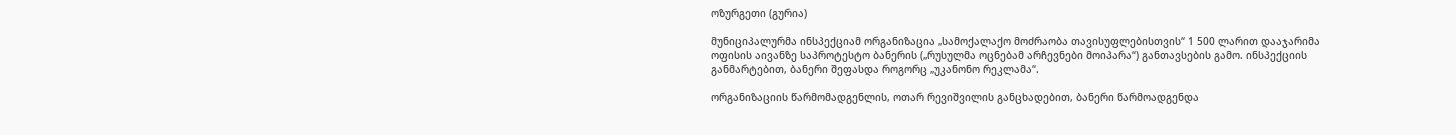ოზურგეთი (გურია)

მუნიციპალურმა ინსპექციამ ორგანიზაცია „სამოქალაქო მოძრაობა თავისუფლებისთვის“ 1 500 ლარით დააჯარიმა ოფისის აივანზე საპროტესტო ბანერის („რუსულმა ოცნებამ არჩევნები მოიპარა“) განთავსების გამო. ინსპექციის განმარტებით, ბანერი შეფასდა როგორც „უკანონო რეკლამა“.

ორგანიზაციის წარმომადგენლის, ოთარ რევიშვილის განცხადებით, ბანერი წარმოადგენდა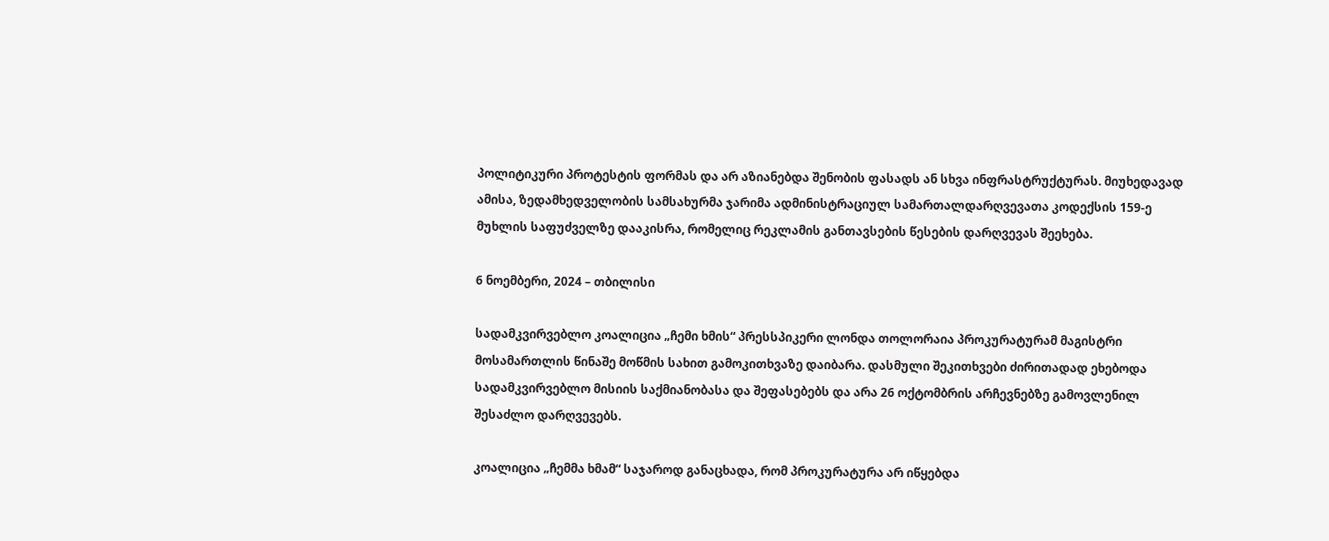პოლიტიკური პროტესტის ფორმას და არ აზიანებდა შენობის ფასადს ან სხვა ინფრასტრუქტურას. მიუხედავად ამისა, ზედამხედველობის სამსახურმა ჯარიმა ადმინისტრაციულ სამართალდარღვევათა კოდექსის 159-ე მუხლის საფუძველზე დააკისრა, რომელიც რეკლამის განთავსების წესების დარღვევას შეეხება.

6 ნოემბერი, 2024 – თბილისი

სადამკვირვებლო კოალიცია „ჩემი ხმის“ პრესსპიკერი ლონდა თოლორაია პროკურატურამ მაგისტრი მოსამართლის წინაშე მოწმის სახით გამოკითხვაზე დაიბარა. დასმული შეკითხვები ძირითადად ეხებოდა სადამკვირვებლო მისიის საქმიანობასა და შეფასებებს და არა 26 ოქტომბრის არჩევნებზე გამოვლენილ შესაძლო დარღვევებს.

კოალიცია „ჩემმა ხმამ“ საჯაროდ განაცხადა, რომ პროკურატურა არ იწყებდა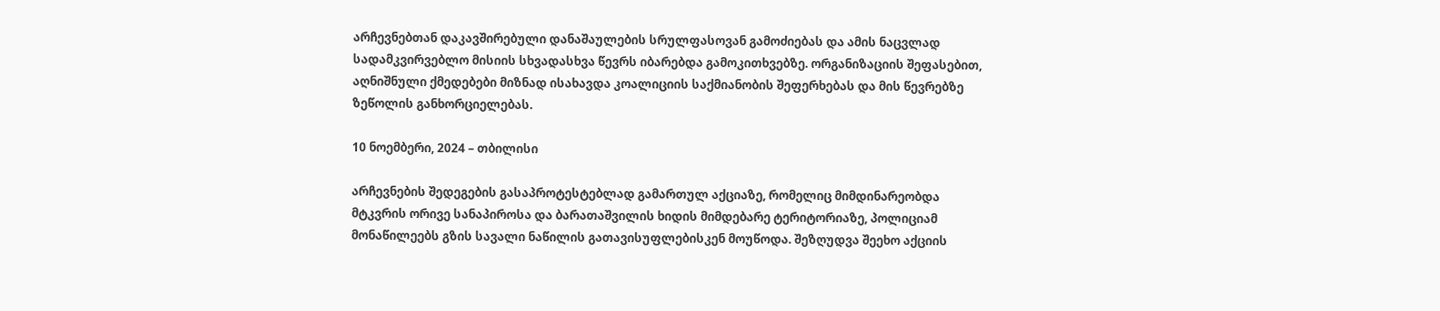არჩევნებთან დაკავშირებული დანაშაულების სრულფასოვან გამოძიებას და ამის ნაცვლად სადამკვირვებლო მისიის სხვადასხვა წევრს იბარებდა გამოკითხვებზე. ორგანიზაციის შეფასებით, აღნიშნული ქმედებები მიზნად ისახავდა კოალიციის საქმიანობის შეფერხებას და მის წევრებზე ზეწოლის განხორციელებას.

10 ნოემბერი, 2024 – თბილისი

არჩევნების შედეგების გასაპროტესტებლად გამართულ აქციაზე, რომელიც მიმდინარეობდა მტკვრის ორივე სანაპიროსა და ბარათაშვილის ხიდის მიმდებარე ტერიტორიაზე, პოლიციამ მონაწილეებს გზის სავალი ნაწილის გათავისუფლებისკენ მოუწოდა. შეზღუდვა შეეხო აქციის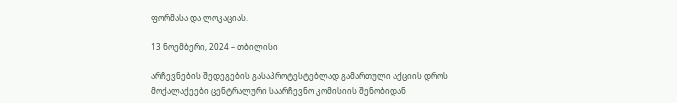ფორმასა და ლოკაციას.

13 ნოემბერი, 2024 – თბილისი

არჩევნების შედეგების გასაპროტესტებლად გამართული აქციის დროს მოქალაქეები ცენტრალური საარჩევნო კომისიის შენობიდან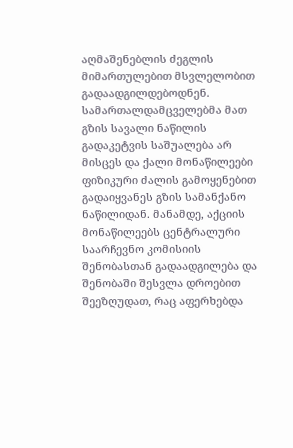აღმაშენებლის ძეგლის მიმართულებით მსვლელობით გადაადგილდებოდნენ. სამართალდამცველებმა მათ გზის სავალი ნაწილის გადაკეტვის საშუალება არ მისცეს და ქალი მონაწილეები ფიზიკური ძალის გამოყენებით გადაიყვანეს გზის სამანქანო ნაწილიდან. მანამდე, აქციის მონაწილეებს ცენტრალური საარჩევნო კომისიის შენობასთან გადაადგილება და შენობაში შესვლა დროებით შეეზღუდათ, რაც აფერხებდა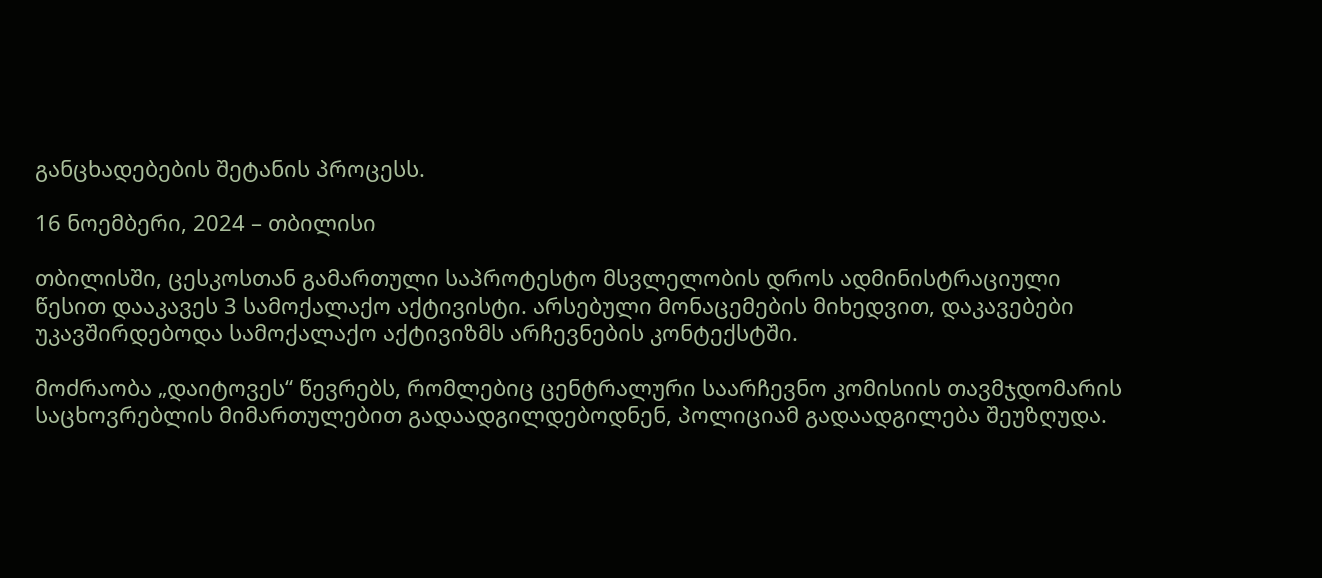განცხადებების შეტანის პროცესს.

16 ნოემბერი, 2024 – თბილისი

თბილისში, ცესკოსთან გამართული საპროტესტო მსვლელობის დროს ადმინისტრაციული წესით დააკავეს 3 სამოქალაქო აქტივისტი. არსებული მონაცემების მიხედვით, დაკავებები უკავშირდებოდა სამოქალაქო აქტივიზმს არჩევნების კონტექსტში.

მოძრაობა „დაიტოვეს“ წევრებს, რომლებიც ცენტრალური საარჩევნო კომისიის თავმჯდომარის საცხოვრებლის მიმართულებით გადაადგილდებოდნენ, პოლიციამ გადაადგილება შეუზღუდა.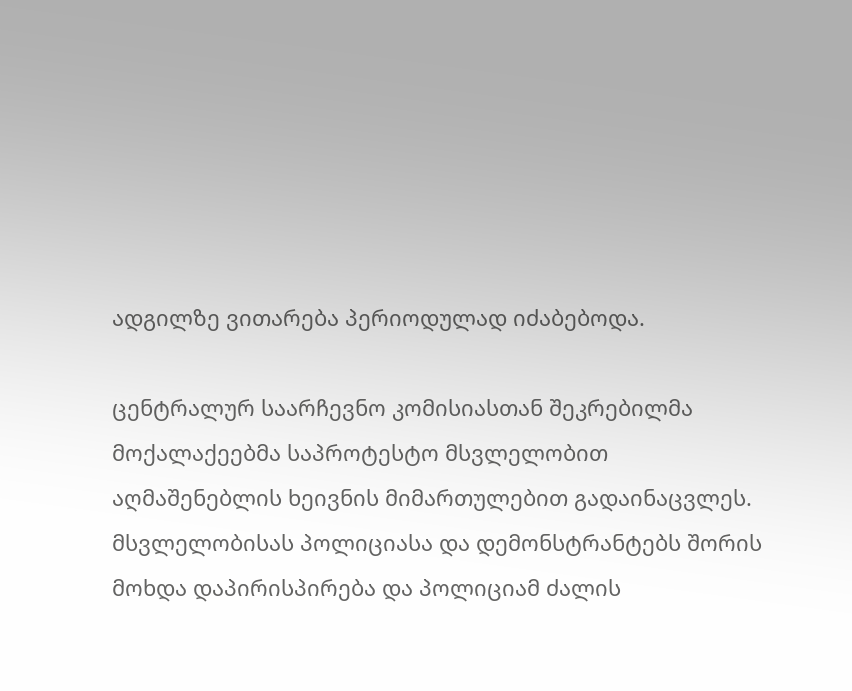ადგილზე ვითარება პერიოდულად იძაბებოდა.

ცენტრალურ საარჩევნო კომისიასთან შეკრებილმა მოქალაქეებმა საპროტესტო მსვლელობით აღმაშენებლის ხეივნის მიმართულებით გადაინაცვლეს. მსვლელობისას პოლიციასა და დემონსტრანტებს შორის მოხდა დაპირისპირება და პოლიციამ ძალის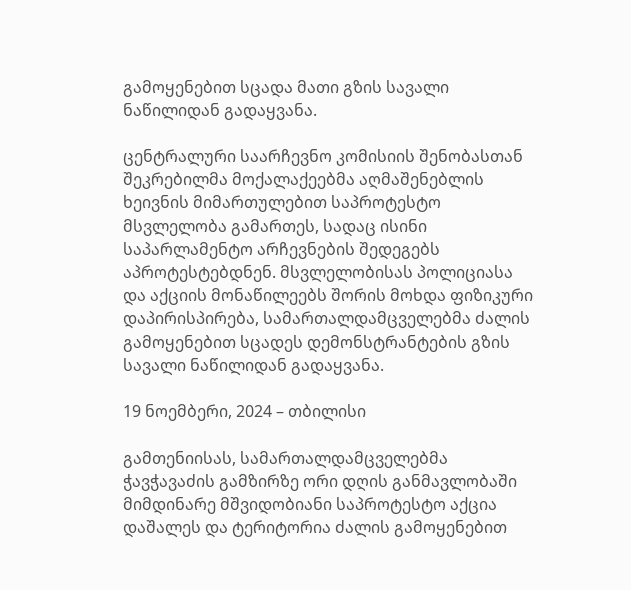გამოყენებით სცადა მათი გზის სავალი ნაწილიდან გადაყვანა.

ცენტრალური საარჩევნო კომისიის შენობასთან შეკრებილმა მოქალაქეებმა აღმაშენებლის ხეივნის მიმართულებით საპროტესტო მსვლელობა გამართეს, სადაც ისინი საპარლამენტო არჩევნების შედეგებს აპროტესტებდნენ. მსვლელობისას პოლიციასა და აქციის მონაწილეებს შორის მოხდა ფიზიკური დაპირისპირება, სამართალდამცველებმა ძალის გამოყენებით სცადეს დემონსტრანტების გზის სავალი ნაწილიდან გადაყვანა.

19 ნოემბერი, 2024 – თბილისი

გამთენიისას, სამართალდამცველებმა ჭავჭავაძის გამზირზე ორი დღის განმავლობაში მიმდინარე მშვიდობიანი საპროტესტო აქცია დაშალეს და ტერიტორია ძალის გამოყენებით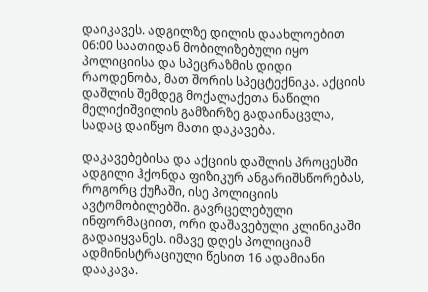დაიკავეს. ადგილზე დილის დაახლოებით 06:00 საათიდან მობილიზებული იყო პოლიციისა და სპეცრაზმის დიდი რაოდენობა, მათ შორის სპეცტექნიკა. აქციის დაშლის შემდეგ მოქალაქეთა ნაწილი მელიქიშვილის გამზირზე გადაინაცვლა, სადაც დაიწყო მათი დაკავება.

დაკავებებისა და აქციის დაშლის პროცესში ადგილი ჰქონდა ფიზიკურ ანგარიშსწორებას, როგორც ქუჩაში, ისე პოლიციის ავტომობილებში. გავრცელებული ინფორმაციით, ორი დაშავებული კლინიკაში გადაიყვანეს. იმავე დღეს პოლიციამ ადმინისტრაციული წესით 16 ადამიანი დააკავა.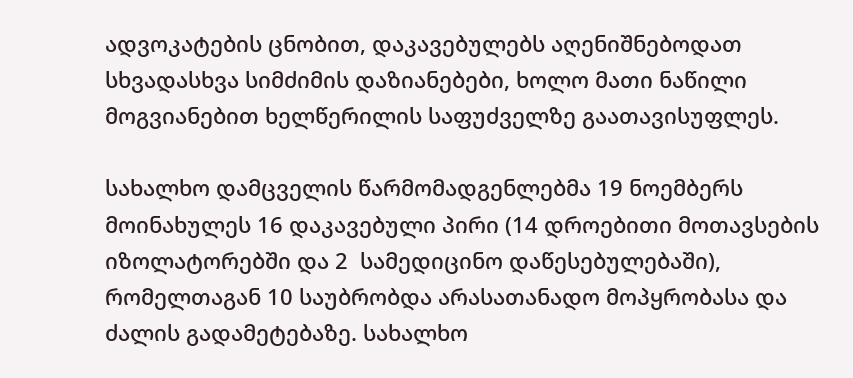ადვოკატების ცნობით, დაკავებულებს აღენიშნებოდათ სხვადასხვა სიმძიმის დაზიანებები, ხოლო მათი ნაწილი მოგვიანებით ხელწერილის საფუძველზე გაათავისუფლეს.

სახალხო დამცველის წარმომადგენლებმა 19 ნოემბერს მოინახულეს 16 დაკავებული პირი (14 დროებითი მოთავსების იზოლატორებში და 2  სამედიცინო დაწესებულებაში), რომელთაგან 10 საუბრობდა არასათანადო მოპყრობასა და ძალის გადამეტებაზე. სახალხო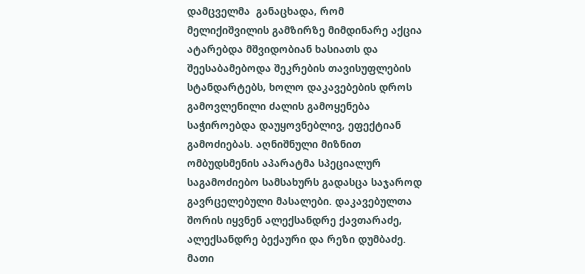დამცველმა  განაცხადა, რომ მელიქიშვილის გამზირზე მიმდინარე აქცია ატარებდა მშვიდობიან ხასიათს და შეესაბამებოდა შეკრების თავისუფლების სტანდარტებს, ხოლო დაკავებების დროს გამოვლენილი ძალის გამოყენება საჭიროებდა დაუყოვნებლივ, ეფექტიან გამოძიებას. აღნიშნული მიზნით ომბუდსმენის აპარატმა სპეციალურ საგამოძიებო სამსახურს გადასცა საჯაროდ გავრცელებული მასალები. დაკავებულთა შორის იყვნენ ალექსანდრე ქავთარაძე, ალექსანდრე ბექაური და რეზი დუმბაძე. მათი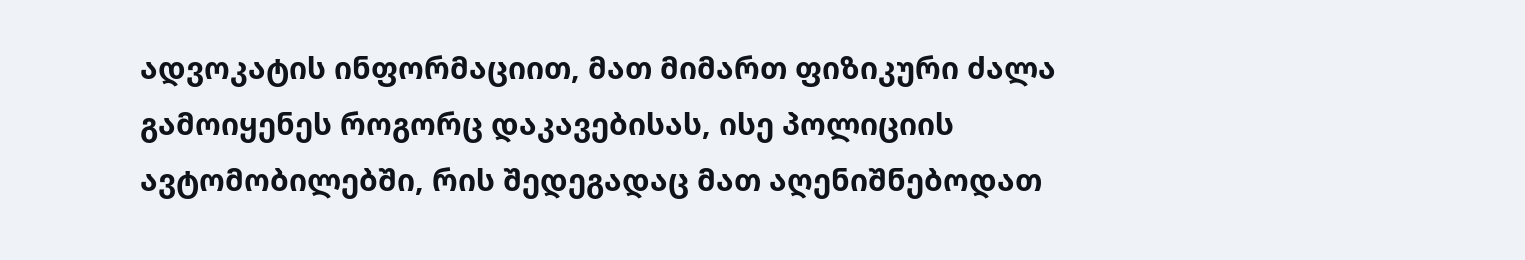ადვოკატის ინფორმაციით, მათ მიმართ ფიზიკური ძალა გამოიყენეს როგორც დაკავებისას, ისე პოლიციის ავტომობილებში, რის შედეგადაც მათ აღენიშნებოდათ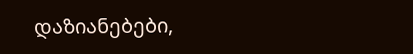დაზიანებები,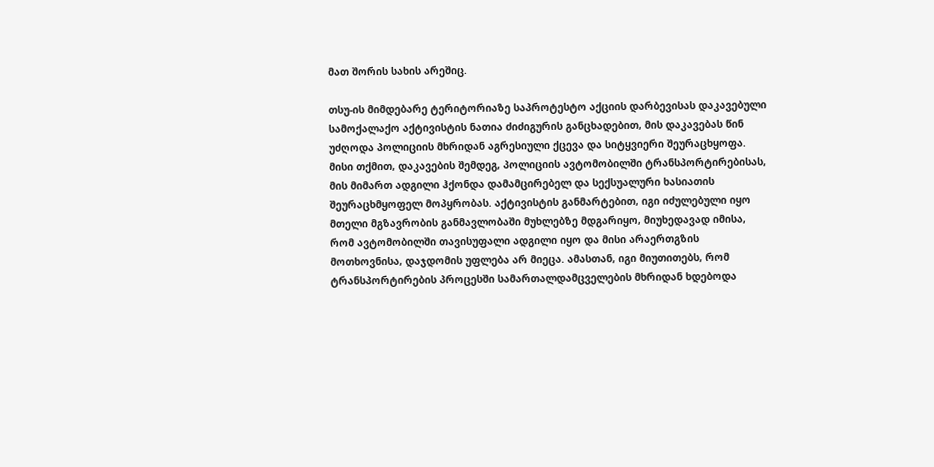მათ შორის სახის არეშიც.

თსუ-ის მიმდებარე ტერიტორიაზე საპროტესტო აქციის დარბევისას დაკავებული სამოქალაქო აქტივისტის ნათია ძიძიგურის განცხადებით, მის დაკავებას წინ უძღოდა პოლიციის მხრიდან აგრესიული ქცევა და სიტყვიერი შეურაცხყოფა. მისი თქმით, დაკავების შემდეგ, პოლიციის ავტომობილში ტრანსპორტირებისას, მის მიმართ ადგილი ჰქონდა დამამცირებელ და სექსუალური ხასიათის შეურაცხმყოფელ მოპყრობას. აქტივისტის განმარტებით, იგი იძულებული იყო მთელი მგზავრობის განმავლობაში მუხლებზე მდგარიყო, მიუხედავად იმისა, რომ ავტომობილში თავისუფალი ადგილი იყო და მისი არაერთგზის მოთხოვნისა, დაჯდომის უფლება არ მიეცა. ამასთან, იგი მიუთითებს, რომ ტრანსპორტირების პროცესში სამართალდამცველების მხრიდან ხდებოდა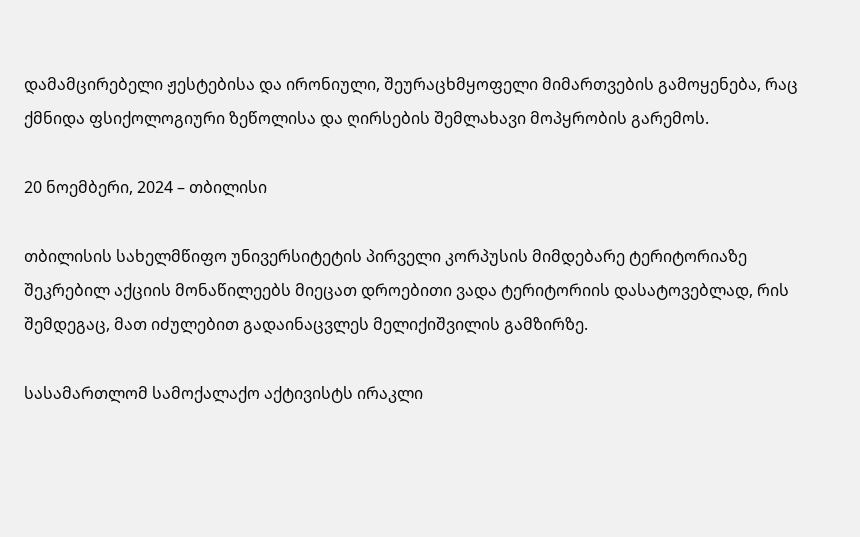დამამცირებელი ჟესტებისა და ირონიული, შეურაცხმყოფელი მიმართვების გამოყენება, რაც ქმნიდა ფსიქოლოგიური ზეწოლისა და ღირსების შემლახავი მოპყრობის გარემოს.

20 ნოემბერი, 2024 – თბილისი

თბილისის სახელმწიფო უნივერსიტეტის პირველი კორპუსის მიმდებარე ტერიტორიაზე შეკრებილ აქციის მონაწილეებს მიეცათ დროებითი ვადა ტერიტორიის დასატოვებლად, რის შემდეგაც, მათ იძულებით გადაინაცვლეს მელიქიშვილის გამზირზე.

სასამართლომ სამოქალაქო აქტივისტს ირაკლი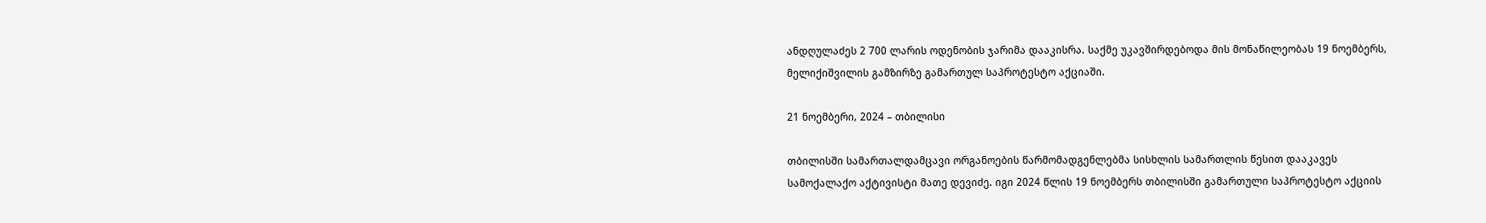ანდღულაძეს 2 700 ლარის ოდენობის ჯარიმა დააკისრა. საქმე უკავშირდებოდა მის მონაწილეობას 19 ნოემბერს, მელიქიშვილის გამზირზე გამართულ საპროტესტო აქციაში.

21 ნოემბერი, 2024 – თბილისი

თბილისში სამართალდამცავი ორგანოების წარმომადგენლებმა სისხლის სამართლის წესით დააკავეს სამოქალაქო აქტივისტი მათე დევიძე. იგი 2024 წლის 19 ნოემბერს თბილისში გამართული საპროტესტო აქციის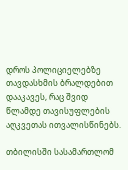დროს პოლიციელებზე თავდასხმის ბრალდებით დააკავეს, რაც შვიდ წლამდე თავისუფლების აღკვეთას ითვალისწინებს.

თბილისში სასამართლომ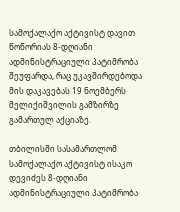სამოქალაქო აქტივისტ დავით წოწორიას 8-დღიანი ადმინისტრაციული პატიმრობა შეუფარდა, რაც უკავშირდებოდა მის დაკავებას 19 ნოემბერს მელიქიშვილის გამზირზე გამართულ აქციაზე.

თბილისში სასამართლომ სამოქალაქო აქტივისტ ისაკო დევიძეს 8-დღიანი ადმინისტრაციული პატიმრობა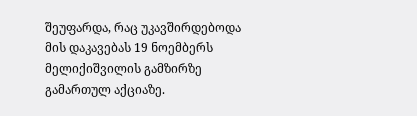შეუფარდა, რაც უკავშირდებოდა მის დაკავებას 19 ნოემბერს მელიქიშვილის გამზირზე გამართულ აქციაზე.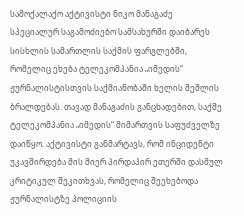სამოქალაქო აქტივისტი ნიკო მანაგაძე სპეციალურ საგამოძიებო სამსახურში დაიბარეს სისხლის სამართლის საქმის ფარგლებში, რომელიც ეხება ტელეკომპანია „იმედის“ ჟურნალისტისთვის საქმიანობაში ხელის შეშლის ბრალდებას. თავად მანაგაძის განცხადებით, საქმე ტელეკომპანია „იმედის“ მიმართვის საფუძველზე დაიწყო. აქტივისტი განმარტავს, რომ ინციდენტი უკავშირდება მის მიერ პირდაპირ ეთერში დასმულ კრიტიკულ შეკითხვას, რომელიც შეეხებოდა ჟურნალისტზე პოლიციის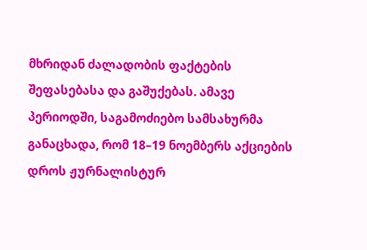მხრიდან ძალადობის ფაქტების შეფასებასა და გაშუქებას. ამავე პერიოდში, საგამოძიებო სამსახურმა განაცხადა, რომ 18–19 ნოემბერს აქციების დროს ჟურნალისტურ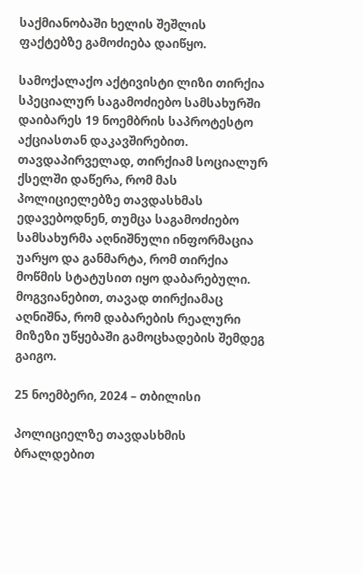საქმიანობაში ხელის შეშლის ფაქტებზე გამოძიება დაიწყო.

სამოქალაქო აქტივისტი ლიზი თირქია სპეციალურ საგამოძიებო სამსახურში დაიბარეს 19 ნოემბრის საპროტესტო აქციასთან დაკავშირებით. თავდაპირველად, თირქიამ სოციალურ ქსელში დაწერა, რომ მას პოლიციელებზე თავდასხმას ედავებოდნენ, თუმცა საგამოძიებო სამსახურმა აღნიშნული ინფორმაცია უარყო და განმარტა, რომ თირქია მოწმის სტატუსით იყო დაბარებული. მოგვიანებით, თავად თირქიამაც აღნიშნა, რომ დაბარების რეალური მიზეზი უწყებაში გამოცხადების შემდეგ გაიგო.

25 ნოემბერი, 2024 – თბილისი

პოლიციელზე თავდასხმის ბრალდებით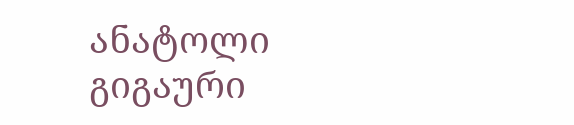ანატოლი გიგაური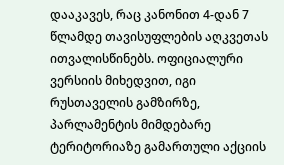დააკავეს, რაც კანონით 4-დან 7 წლამდე თავისუფლების აღკვეთას ითვალისწინებს. ოფიციალური ვერსიის მიხედვით, იგი რუსთაველის გამზირზე, პარლამენტის მიმდებარე ტერიტორიაზე გამართული აქციის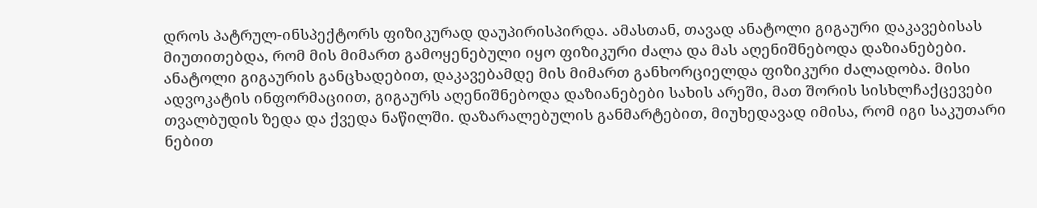დროს პატრულ-ინსპექტორს ფიზიკურად დაუპირისპირდა. ამასთან, თავად ანატოლი გიგაური დაკავებისას მიუთითებდა, რომ მის მიმართ გამოყენებული იყო ფიზიკური ძალა და მას აღენიშნებოდა დაზიანებები. ანატოლი გიგაურის განცხადებით, დაკავებამდე მის მიმართ განხორციელდა ფიზიკური ძალადობა. მისი ადვოკატის ინფორმაციით, გიგაურს აღენიშნებოდა დაზიანებები სახის არეში, მათ შორის სისხლჩაქცევები თვალბუდის ზედა და ქვედა ნაწილში. დაზარალებულის განმარტებით, მიუხედავად იმისა, რომ იგი საკუთარი ნებით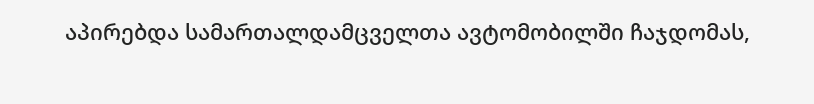აპირებდა სამართალდამცველთა ავტომობილში ჩაჯდომას,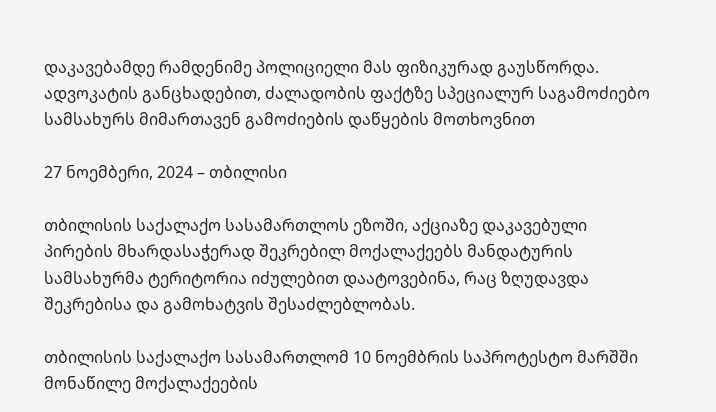დაკავებამდე რამდენიმე პოლიციელი მას ფიზიკურად გაუსწორდა. ადვოკატის განცხადებით, ძალადობის ფაქტზე სპეციალურ საგამოძიებო სამსახურს მიმართავენ გამოძიების დაწყების მოთხოვნით

27 ნოემბერი, 2024 – თბილისი

თბილისის საქალაქო სასამართლოს ეზოში, აქციაზე დაკავებული პირების მხარდასაჭერად შეკრებილ მოქალაქეებს მანდატურის სამსახურმა ტერიტორია იძულებით დაატოვებინა, რაც ზღუდავდა შეკრებისა და გამოხატვის შესაძლებლობას.

თბილისის საქალაქო სასამართლომ 10 ნოემბრის საპროტესტო მარშში მონაწილე მოქალაქეების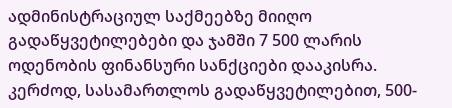ადმინისტრაციულ საქმეებზე მიიღო გადაწყვეტილებები და ჯამში 7 500 ლარის ოდენობის ფინანსური სანქციები დააკისრა. კერძოდ, სასამართლოს გადაწყვეტილებით, 500-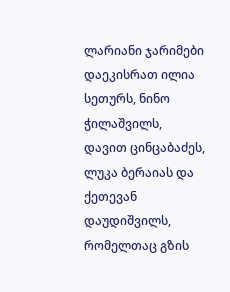ლარიანი ჯარიმები დაეკისრათ ილია სეთურს, ნინო ჭილაშვილს, დავით ცინცაბაძეს, ლუკა ბერაიას და ქეთევან დაუდიშვილს, რომელთაც გზის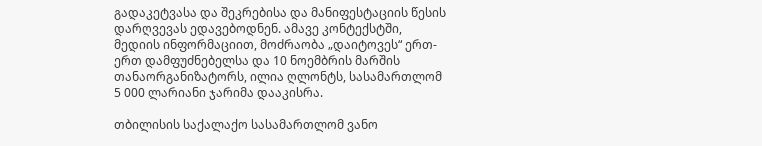გადაკეტვასა და შეკრებისა და მანიფესტაციის წესის დარღვევას ედავებოდნენ. ამავე კონტექსტში, მედიის ინფორმაციით, მოძრაობა „დაიტოვეს“ ერთ-ერთ დამფუძნებელსა და 10 ნოემბრის მარშის თანაორგანიზატორს, ილია ღლონტს, სასამართლომ 5 000 ლარიანი ჯარიმა დააკისრა.

თბილისის საქალაქო სასამართლომ ვანო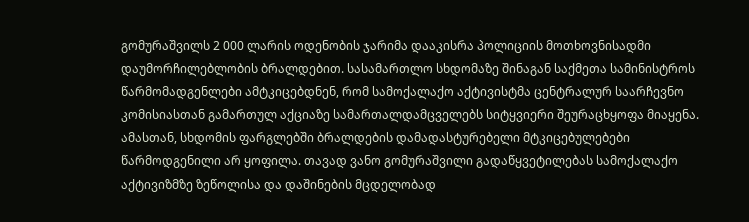გომურაშვილს 2 000 ლარის ოდენობის ჯარიმა დააკისრა პოლიციის მოთხოვნისადმი დაუმორჩილებლობის ბრალდებით. სასამართლო სხდომაზე შინაგან საქმეთა სამინისტროს წარმომადგენლები ამტკიცებდნენ, რომ სამოქალაქო აქტივისტმა ცენტრალურ საარჩევნო კომისიასთან გამართულ აქციაზე სამართალდამცველებს სიტყვიერი შეურაცხყოფა მიაყენა. ამასთან, სხდომის ფარგლებში ბრალდების დამადასტურებელი მტკიცებულებები წარმოდგენილი არ ყოფილა. თავად ვანო გომურაშვილი გადაწყვეტილებას სამოქალაქო აქტივიზმზე ზეწოლისა და დაშინების მცდელობად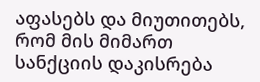აფასებს და მიუთითებს, რომ მის მიმართ სანქციის დაკისრება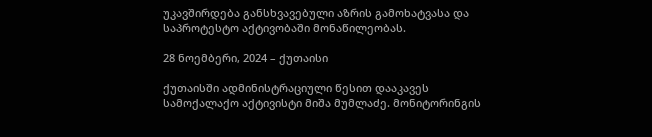უკავშირდება განსხვავებული აზრის გამოხატვასა და საპროტესტო აქტივობაში მონაწილეობას.

28 ნოემბერი, 2024 – ქუთაისი

ქუთაისში ადმინისტრაციული წესით დააკავეს სამოქალაქო აქტივისტი მიშა მუმლაძე. მონიტორინგის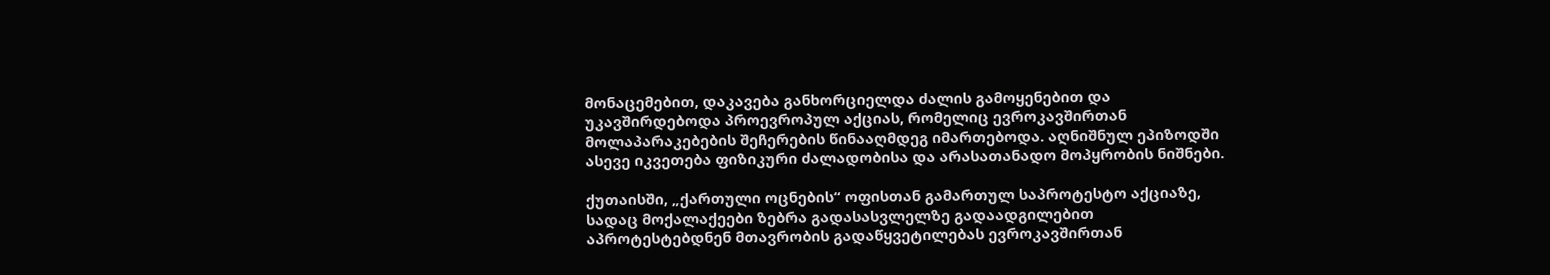მონაცემებით, დაკავება განხორციელდა ძალის გამოყენებით და უკავშირდებოდა პროევროპულ აქციას, რომელიც ევროკავშირთან მოლაპარაკებების შეჩერების წინააღმდეგ იმართებოდა. აღნიშნულ ეპიზოდში ასევე იკვეთება ფიზიკური ძალადობისა და არასათანადო მოპყრობის ნიშნები.

ქუთაისში, „ქართული ოცნების“ ოფისთან გამართულ საპროტესტო აქციაზე, სადაც მოქალაქეები ზებრა გადასასვლელზე გადაადგილებით აპროტესტებდნენ მთავრობის გადაწყვეტილებას ევროკავშირთან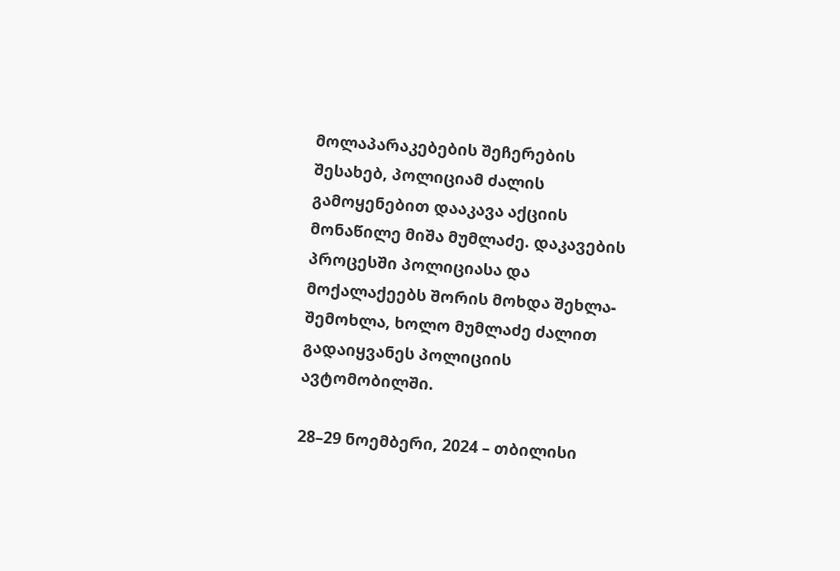მოლაპარაკებების შეჩერების შესახებ, პოლიციამ ძალის გამოყენებით დააკავა აქციის მონაწილე მიშა მუმლაძე. დაკავების პროცესში პოლიციასა და მოქალაქეებს შორის მოხდა შეხლა-შემოხლა, ხოლო მუმლაძე ძალით გადაიყვანეს პოლიციის ავტომობილში.

28–29 ნოემბერი, 2024 – თბილისი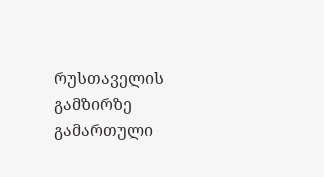რუსთაველის გამზირზე გამართული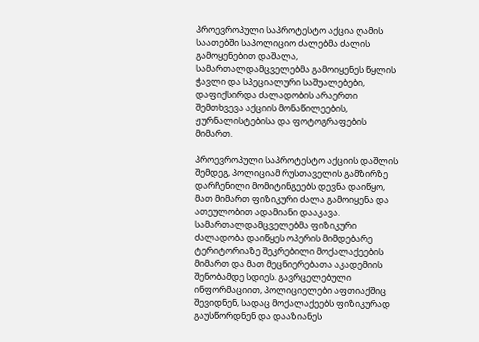პროევროპული საპროტესტო აქცია ღამის საათებში საპოლიციო ძალებმა ძალის გამოყენებით დაშალა, სამართალდამცველებმა გამოიყენეს წყლის ჭავლი და სპეციალური საშუალებები, დაფიქსირდა ძალადობის არაერთი შემთხვევა აქციის მონაწილეების, ჟურნალისტებისა და ფოტოგრაფების მიმართ.

პროევროპული საპროტესტო აქციის დაშლის შემდეგ, პოლიციამ რუსთაველის გამზირზე დარჩენილი მომიტინგეებს დევნა დაიწყო, მათ მიმართ ფიზიკური ძალა გამოიყენა და ათეულობით ადამიანი დააკავა. სამართალდამცველებმა ფიზიკური ძალადობა დაიწყეს ოპერის მიმდებარე ტერიტორიაზე შეკრებილი მოქალაქეების მიმართ და მათ მეცნიერებათა აკადემიის შენობამდე სდიეს. გავრცელებული ინფორმაციით, პოლიციელები აფთიაქშიც შევიდნენ, სადაც მოქალაქეებს ფიზიკურად გაუსწორდნენ და დააზიანეს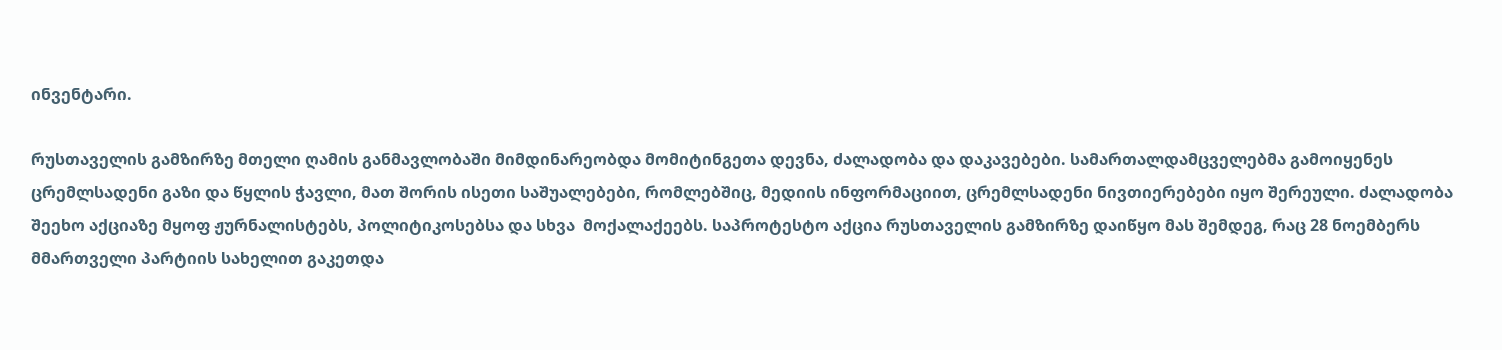ინვენტარი.

რუსთაველის გამზირზე მთელი ღამის განმავლობაში მიმდინარეობდა მომიტინგეთა დევნა, ძალადობა და დაკავებები. სამართალდამცველებმა გამოიყენეს ცრემლსადენი გაზი და წყლის ჭავლი, მათ შორის ისეთი საშუალებები, რომლებშიც, მედიის ინფორმაციით, ცრემლსადენი ნივთიერებები იყო შერეული. ძალადობა შეეხო აქციაზე მყოფ ჟურნალისტებს, პოლიტიკოსებსა და სხვა  მოქალაქეებს. საპროტესტო აქცია რუსთაველის გამზირზე დაიწყო მას შემდეგ, რაც 28 ნოემბერს მმართველი პარტიის სახელით გაკეთდა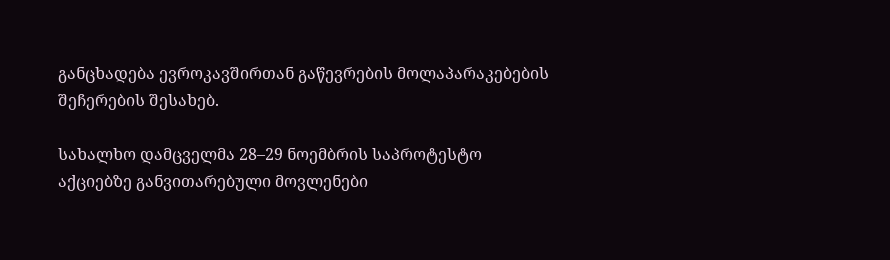განცხადება ევროკავშირთან გაწევრების მოლაპარაკებების შეჩერების შესახებ.

სახალხო დამცველმა 28–29 ნოემბრის საპროტესტო აქციებზე განვითარებული მოვლენები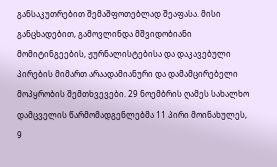განსაკუთრებით შემაშფოთებლად შეაფასა. მისი განცხადებით, გამოვლინდა მშვიდობიანი მომიტინგეების, ჟურნალისტებისა და დაკავებული პირების მიმართ არაადამიანური და დამამცირებელი მოპყრობის შემთხვევები. 29 ნოემბრის ღამეს სახალხო დამცველის წარმომადგენლებმა 11 პირი მოინახულეს, 9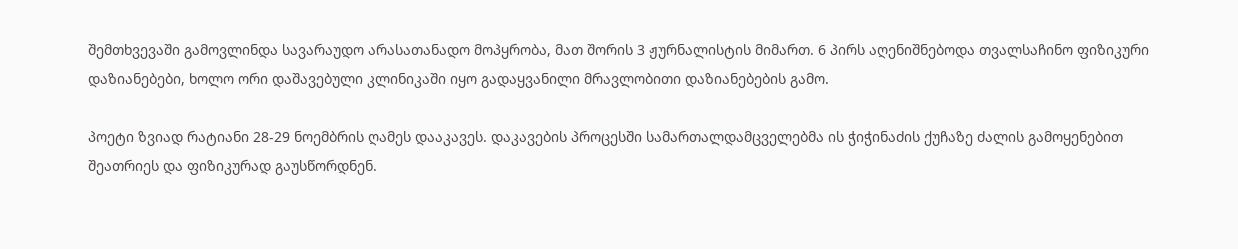შემთხვევაში გამოვლინდა სავარაუდო არასათანადო მოპყრობა, მათ შორის 3 ჟურნალისტის მიმართ. 6 პირს აღენიშნებოდა თვალსაჩინო ფიზიკური დაზიანებები, ხოლო ორი დაშავებული კლინიკაში იყო გადაყვანილი მრავლობითი დაზიანებების გამო.

პოეტი ზვიად რატიანი 28-29 ნოემბრის ღამეს დააკავეს. დაკავების პროცესში სამართალდამცველებმა ის ჭიჭინაძის ქუჩაზე ძალის გამოყენებით შეათრიეს და ფიზიკურად გაუსწორდნენ.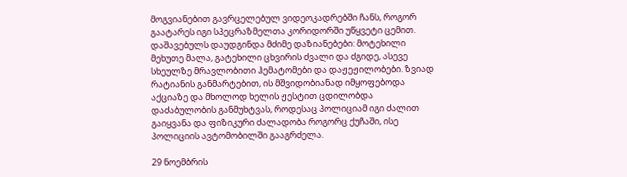მოგვიანებით გავრცელებულ ვიდეოკადრებში ჩანს, როგორ გაატარეს იგი სპეცრაზმელთა კორიდორში უწყვეტი ცემით.  დაშავებულს დაუდგინდა მძიმე დაზიანებები: მოტეხილი მეხუთე მალა, გატეხილი ცხვირის ძვალი და ძგიდე, ასევე სხეულზე მრავლობითი ჰემატომები და დაჟეჟილობები. ზვიად რატიანის განმარტებით, ის მშვიდობიანად იმყოფებოდა აქციაზე და მხოლოდ ხელის ჟესტით ცდილობდა დაძაბულობის განმუხტვას, როდესაც პოლიციამ იგი ძალით გაიყვანა და ფიზიკური ძალადობა როგორც ქუჩაში, ისე პოლიციის ავტომობილში გააგრძელა.

29 ნოემბრის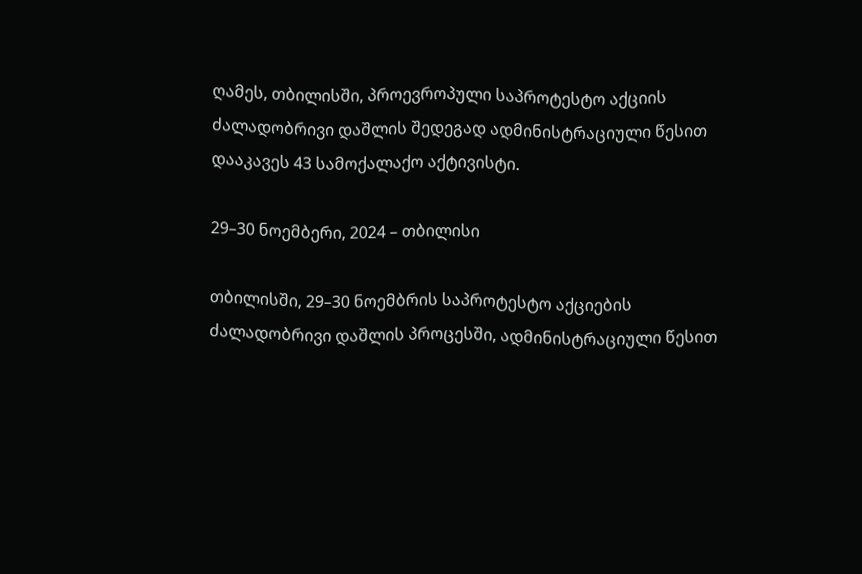ღამეს, თბილისში, პროევროპული საპროტესტო აქციის ძალადობრივი დაშლის შედეგად ადმინისტრაციული წესით დააკავეს 43 სამოქალაქო აქტივისტი.

29–30 ნოემბერი, 2024 – თბილისი

თბილისში, 29–30 ნოემბრის საპროტესტო აქციების ძალადობრივი დაშლის პროცესში, ადმინისტრაციული წესით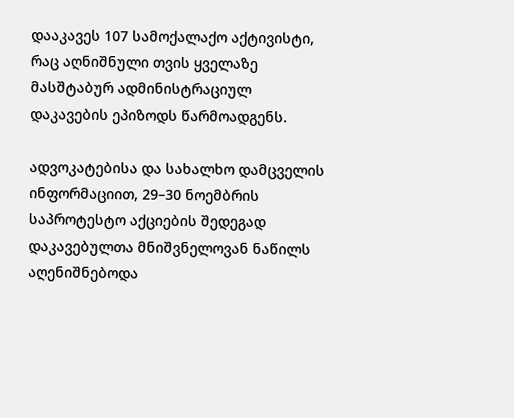დააკავეს 107 სამოქალაქო აქტივისტი, რაც აღნიშნული თვის ყველაზე მასშტაბურ ადმინისტრაციულ დაკავების ეპიზოდს წარმოადგენს.

ადვოკატებისა და სახალხო დამცველის ინფორმაციით, 29–30 ნოემბრის საპროტესტო აქციების შედეგად დაკავებულთა მნიშვნელოვან ნაწილს აღენიშნებოდა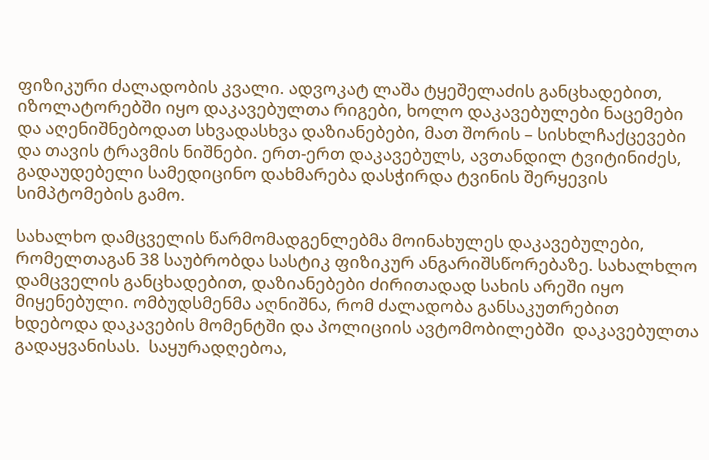ფიზიკური ძალადობის კვალი. ადვოკატ ლაშა ტყეშელაძის განცხადებით, იზოლატორებში იყო დაკავებულთა რიგები, ხოლო დაკავებულები ნაცემები და აღენიშნებოდათ სხვადასხვა დაზიანებები, მათ შორის – სისხლჩაქცევები და თავის ტრავმის ნიშნები. ერთ-ერთ დაკავებულს, ავთანდილ ტვიტინიძეს, გადაუდებელი სამედიცინო დახმარება დასჭირდა ტვინის შერყევის სიმპტომების გამო.

სახალხო დამცველის წარმომადგენლებმა მოინახულეს დაკავებულები, რომელთაგან 38 საუბრობდა სასტიკ ფიზიკურ ანგარიშსწორებაზე. სახალხლო დამცველის განცხადებით, დაზიანებები ძირითადად სახის არეში იყო მიყენებული. ომბუდსმენმა აღნიშნა, რომ ძალადობა განსაკუთრებით ხდებოდა დაკავების მომენტში და პოლიციის ავტომობილებში  დაკავებულთა გადაყვანისას.  საყურადღებოა,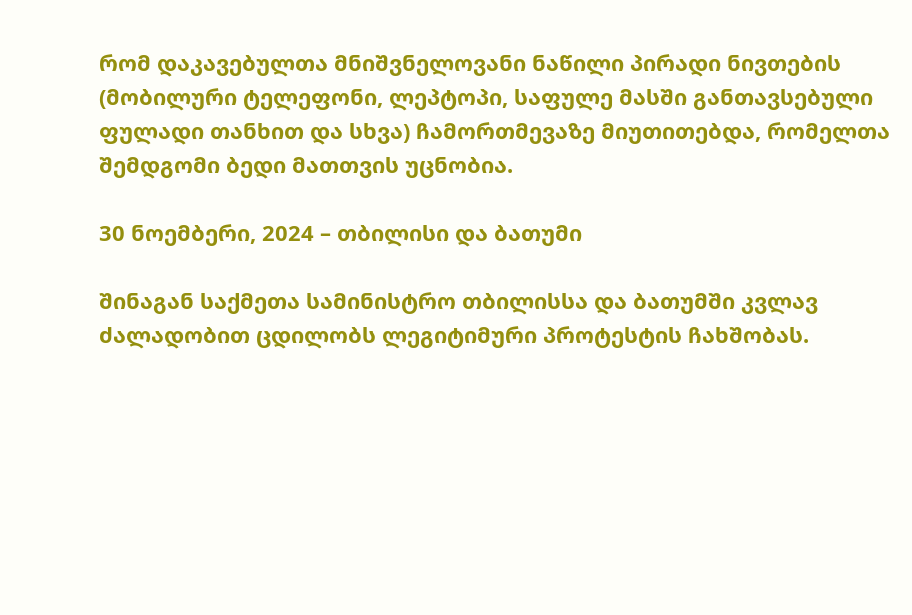რომ დაკავებულთა მნიშვნელოვანი ნაწილი პირადი ნივთების (მობილური ტელეფონი, ლეპტოპი, საფულე მასში განთავსებული ფულადი თანხით და სხვა) ჩამორთმევაზე მიუთითებდა, რომელთა შემდგომი ბედი მათთვის უცნობია.

30 ნოემბერი, 2024 – თბილისი და ბათუმი

შინაგან საქმეთა სამინისტრო თბილისსა და ბათუმში კვლავ ძალადობით ცდილობს ლეგიტიმური პროტესტის ჩახშობას.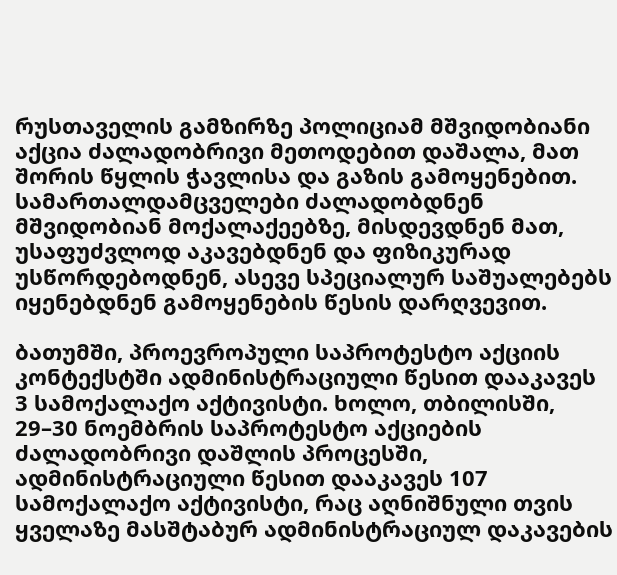რუსთაველის გამზირზე პოლიციამ მშვიდობიანი აქცია ძალადობრივი მეთოდებით დაშალა, მათ შორის წყლის ჭავლისა და გაზის გამოყენებით. სამართალდამცველები ძალადობდნენ მშვიდობიან მოქალაქეებზე, მისდევდნენ მათ, უსაფუძვლოდ აკავებდნენ და ფიზიკურად უსწორდებოდნენ, ასევე სპეციალურ საშუალებებს იყენებდნენ გამოყენების წესის დარღვევით.

ბათუმში, პროევროპული საპროტესტო აქციის კონტექსტში ადმინისტრაციული წესით დააკავეს   3 სამოქალაქო აქტივისტი. ხოლო, თბილისში, 29–30 ნოემბრის საპროტესტო აქციების ძალადობრივი დაშლის პროცესში, ადმინისტრაციული წესით დააკავეს 107 სამოქალაქო აქტივისტი, რაც აღნიშნული თვის ყველაზე მასშტაბურ ადმინისტრაციულ დაკავების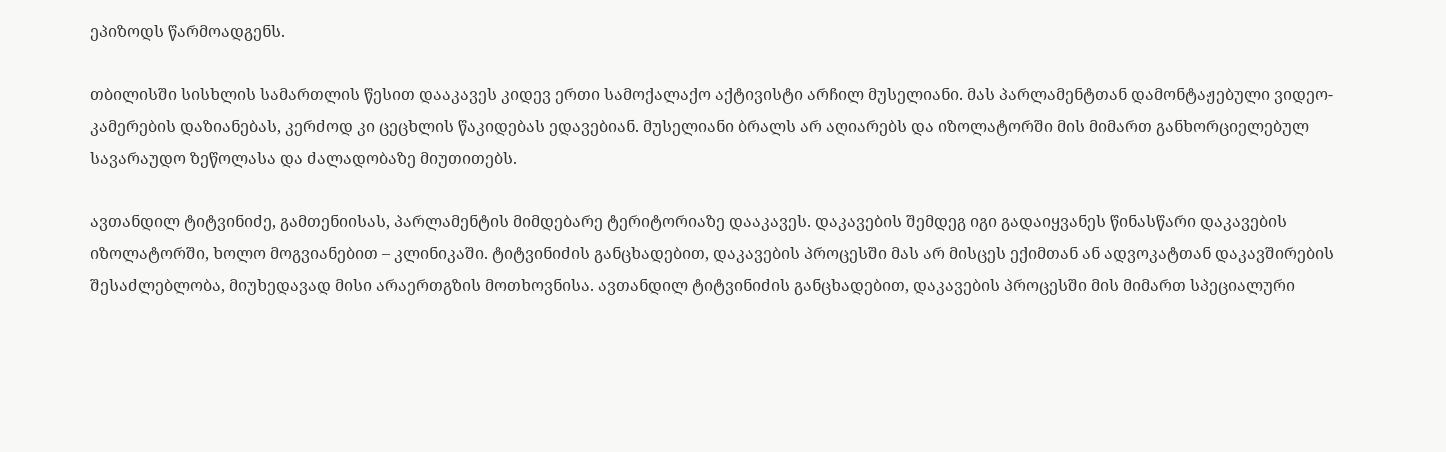ეპიზოდს წარმოადგენს.

თბილისში სისხლის სამართლის წესით დააკავეს კიდევ ერთი სამოქალაქო აქტივისტი არჩილ მუსელიანი. მას პარლამენტთან დამონტაჟებული ვიდეო-კამერების დაზიანებას, კერძოდ კი ცეცხლის წაკიდებას ედავებიან. მუსელიანი ბრალს არ აღიარებს და იზოლატორში მის მიმართ განხორციელებულ სავარაუდო ზეწოლასა და ძალადობაზე მიუთითებს.

ავთანდილ ტიტვინიძე, გამთენიისას, პარლამენტის მიმდებარე ტერიტორიაზე დააკავეს. დაკავების შემდეგ იგი გადაიყვანეს წინასწარი დაკავების იზოლატორში, ხოლო მოგვიანებით – კლინიკაში. ტიტვინიძის განცხადებით, დაკავების პროცესში მას არ მისცეს ექიმთან ან ადვოკატთან დაკავშირების შესაძლებლობა, მიუხედავად მისი არაერთგზის მოთხოვნისა. ავთანდილ ტიტვინიძის განცხადებით, დაკავების პროცესში მის მიმართ სპეციალური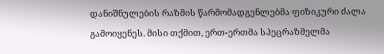დანიშნულების რაზმის წარმომადგენლებმა ფიზიკური ძალა გამოიყენეს. მისი თქმით, ერთ-ერთმა სპეცრაზმელმა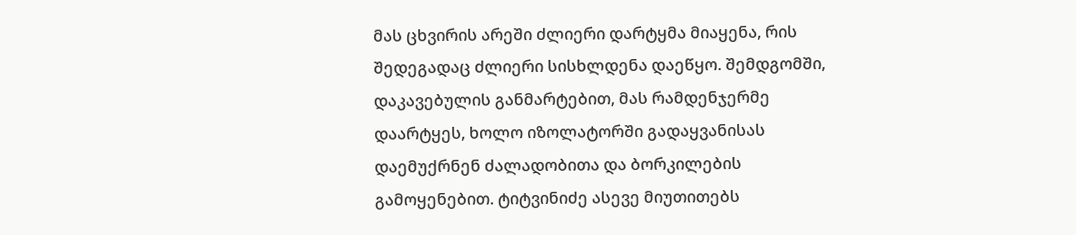მას ცხვირის არეში ძლიერი დარტყმა მიაყენა, რის შედეგადაც ძლიერი სისხლდენა დაეწყო. შემდგომში, დაკავებულის განმარტებით, მას რამდენჯერმე დაარტყეს, ხოლო იზოლატორში გადაყვანისას დაემუქრნენ ძალადობითა და ბორკილების გამოყენებით. ტიტვინიძე ასევე მიუთითებს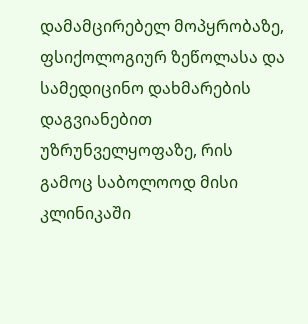დამამცირებელ მოპყრობაზე, ფსიქოლოგიურ ზეწოლასა და სამედიცინო დახმარების დაგვიანებით უზრუნველყოფაზე, რის გამოც საბოლოოდ მისი კლინიკაში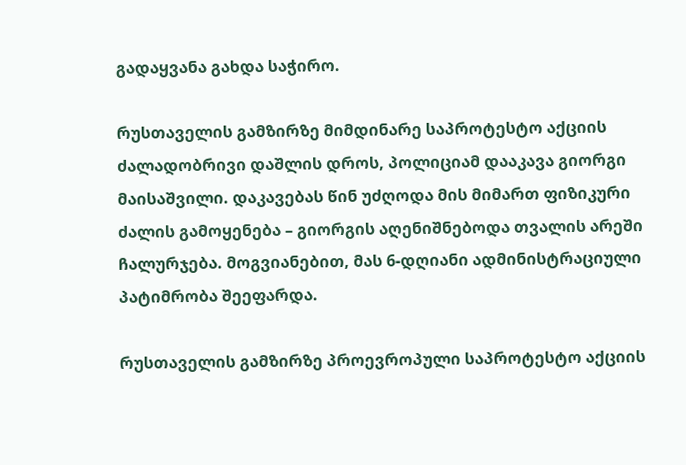გადაყვანა გახდა საჭირო.

რუსთაველის გამზირზე მიმდინარე საპროტესტო აქციის ძალადობრივი დაშლის დროს, პოლიციამ დააკავა გიორგი მაისაშვილი. დაკავებას წინ უძღოდა მის მიმართ ფიზიკური ძალის გამოყენება – გიორგის აღენიშნებოდა თვალის არეში ჩალურჯება. მოგვიანებით, მას 6-დღიანი ადმინისტრაციული პატიმრობა შეეფარდა.

რუსთაველის გამზირზე პროევროპული საპროტესტო აქციის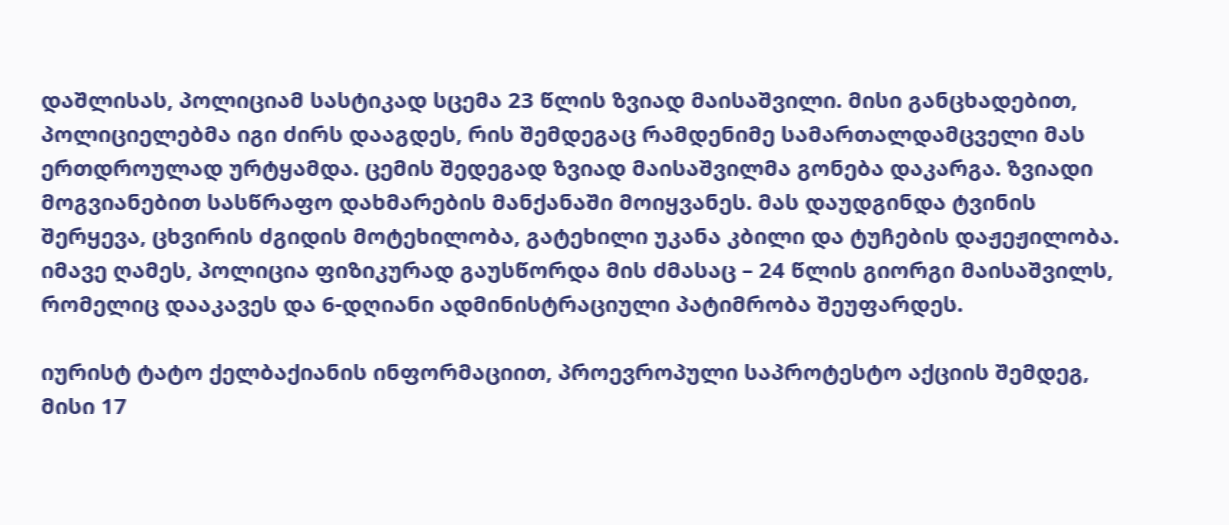დაშლისას, პოლიციამ სასტიკად სცემა 23 წლის ზვიად მაისაშვილი. მისი განცხადებით, პოლიციელებმა იგი ძირს დააგდეს, რის შემდეგაც რამდენიმე სამართალდამცველი მას ერთდროულად ურტყამდა. ცემის შედეგად ზვიად მაისაშვილმა გონება დაკარგა. ზვიადი მოგვიანებით სასწრაფო დახმარების მანქანაში მოიყვანეს. მას დაუდგინდა ტვინის შერყევა, ცხვირის ძგიდის მოტეხილობა, გატეხილი უკანა კბილი და ტუჩების დაჟეჟილობა. იმავე ღამეს, პოლიცია ფიზიკურად გაუსწორდა მის ძმასაც – 24 წლის გიორგი მაისაშვილს, რომელიც დააკავეს და 6-დღიანი ადმინისტრაციული პატიმრობა შეუფარდეს.

იურისტ ტატო ქელბაქიანის ინფორმაციით, პროევროპული საპროტესტო აქციის შემდეგ, მისი 17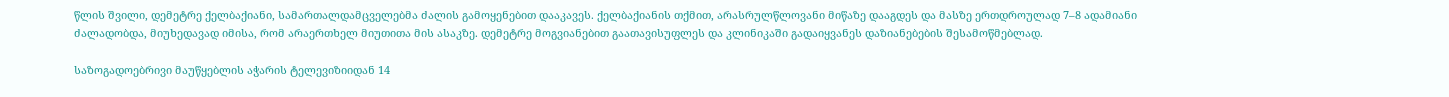წლის შვილი, დემეტრე ქელბაქიანი, სამართალდამცველებმა ძალის გამოყენებით დააკავეს. ქელბაქიანის თქმით, არასრულწლოვანი მიწაზე დააგდეს და მასზე ერთდროულად 7–8 ადამიანი ძალადობდა, მიუხედავად იმისა, რომ არაერთხელ მიუთითა მის ასაკზე. დემეტრე მოგვიანებით გაათავისუფლეს და კლინიკაში გადაიყვანეს დაზიანებების შესამოწმებლად.

საზოგადოებრივი მაუწყებლის აჭარის ტელევიზიიდან 14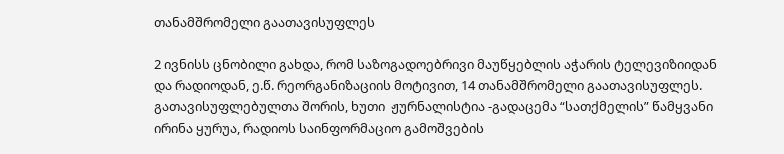თანამშრომელი გაათავისუფლეს

2 ივნისს ცნობილი გახდა, რომ საზოგადოებრივი მაუწყებლის აჭარის ტელევიზიიდან  და რადიოდან, ე.წ. რეორგანიზაციის მოტივით, 14 თანამშრომელი გაათავისუფლეს. გათავისუფლებულთა შორის, ხუთი  ჟურნალისტია -გადაცემა “სათქმელის” წამყვანი ირინა ყურუა, რადიოს საინფორმაციო გამოშვების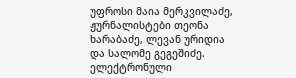უფროსი მაია მერკვილაძე, ჟურნალისტები თეონა ხარაბაძე, ლევან ურიდია და სალომე გეგეშიძე. ელექტრონული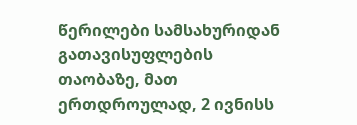წერილები სამსახურიდან გათავისუფლების თაობაზე, მათ ერთდროულად, 2 ივნისს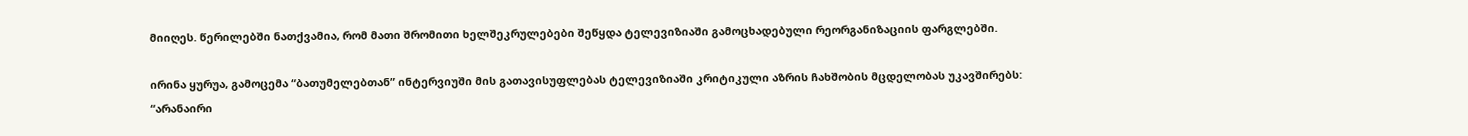მიიღეს. წერილებში ნათქვამია, რომ მათი შრომითი ხელშეკრულებები შეწყდა ტელევიზიაში გამოცხადებული რეორგანიზაციის ფარგლებში.

ირინა ყურუა, გამოცემა “ბათუმელებთან” ინტერვიუში მის გათავისუფლებას ტელევიზიაში კრიტიკული აზრის ჩახშობის მცდელობას უკავშირებს: “არანაირი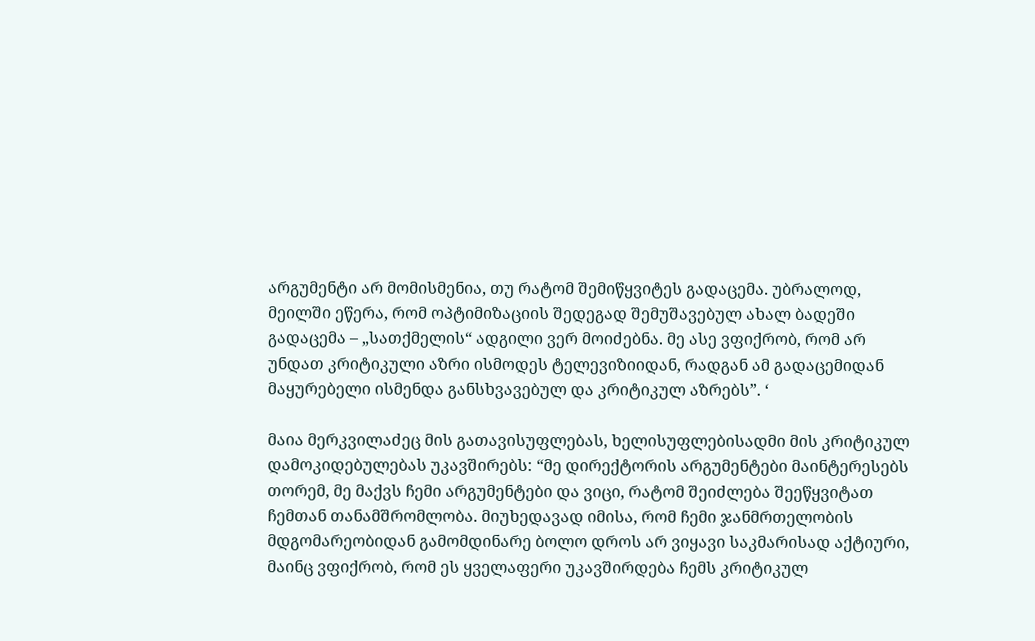არგუმენტი არ მომისმენია, თუ რატომ შემიწყვიტეს გადაცემა. უბრალოდ, მეილში ეწერა, რომ ოპტიმიზაციის შედეგად შემუშავებულ ახალ ბადეში გადაცემა – „სათქმელის“ ადგილი ვერ მოიძებნა. მე ასე ვფიქრობ, რომ არ უნდათ კრიტიკული აზრი ისმოდეს ტელევიზიიდან, რადგან ამ გადაცემიდან მაყურებელი ისმენდა განსხვავებულ და კრიტიკულ აზრებს”. ‘

მაია მერკვილაძეც მის გათავისუფლებას, ხელისუფლებისადმი მის კრიტიკულ დამოკიდებულებას უკავშირებს: “მე დირექტორის არგუმენტები მაინტერესებს თორემ, მე მაქვს ჩემი არგუმენტები და ვიცი, რატომ შეიძლება შეეწყვიტათ ჩემთან თანამშრომლობა. მიუხედავად იმისა, რომ ჩემი ჯანმრთელობის მდგომარეობიდან გამომდინარე ბოლო დროს არ ვიყავი საკმარისად აქტიური, მაინც ვფიქრობ, რომ ეს ყველაფერი უკავშირდება ჩემს კრიტიკულ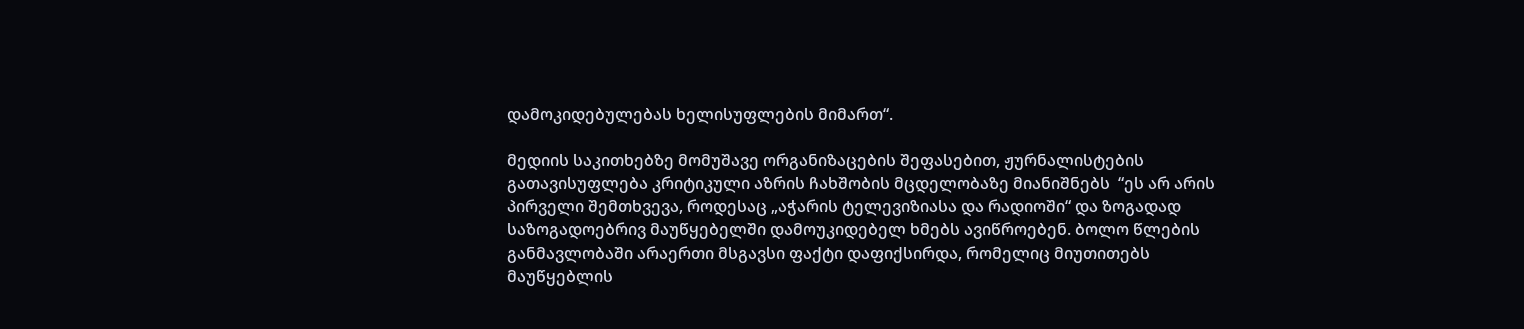დამოკიდებულებას ხელისუფლების მიმართ“.

მედიის საკითხებზე მომუშავე ორგანიზაცების შეფასებით, ჟურნალისტების გათავისუფლება კრიტიკული აზრის ჩახშობის მცდელობაზე მიანიშნებს  “ეს არ არის პირველი შემთხვევა, როდესაც „აჭარის ტელევიზიასა და რადიოში“ და ზოგადად საზოგადოებრივ მაუწყებელში დამოუკიდებელ ხმებს ავიწროებენ. ბოლო წლების განმავლობაში არაერთი მსგავსი ფაქტი დაფიქსირდა, რომელიც მიუთითებს მაუწყებლის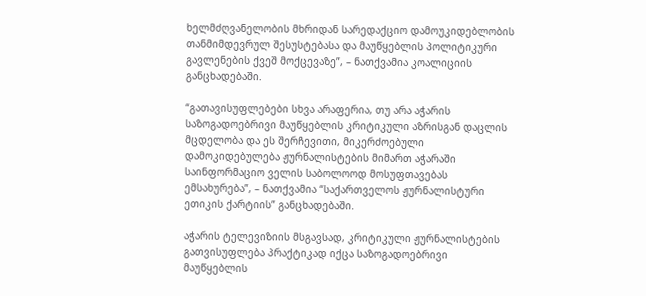ხელმძღვანელობის მხრიდან სარედაქციო დამოუკიდებლობის თანმიმდევრულ შესუსტებასა და მაუწყებლის პოლიტიკური გავლენების ქვეშ მოქცევაზე”, – ნათქვამია კოალიციის განცხადებაში.

“გათავისუფლებები სხვა არაფერია, თუ არა აჭარის საზოგადოებრივი მაუწყებლის კრიტიკული აზრისგან დაცლის მცდელობა და ეს შერჩევითი, მიკერძოებული დამოკიდებულება ჟურნალისტების მიმართ აჭარაში საინფორმაციო ველის საბოლოოდ მოსუფთავებას ემსახურება”, – ნათქვამია “საქართველოს ჟურნალისტური ეთიკის ქარტიის” განცხადებაში.

აჭარის ტელევიზიის მსგავსად, კრიტიკული ჟურნალისტების გათვისუფლება პრაქტიკად იქცა საზოგადოებრივი მაუწყებლის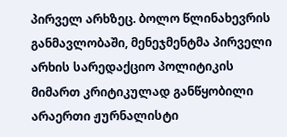პირველ არხზეც. ბოლო წლინახევრის განმავლობაში, მენეჯმენტმა პირველი არხის სარედაქციო პოლიტიკის მიმართ კრიტიკულად განწყობილი არაერთი ჟურნალისტი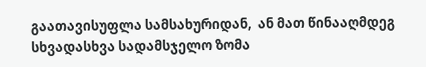გაათავისუფლა სამსახურიდან,  ან მათ წინააღმდეგ სხვადასხვა სადამსჯელო ზომა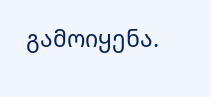გამოიყენა.